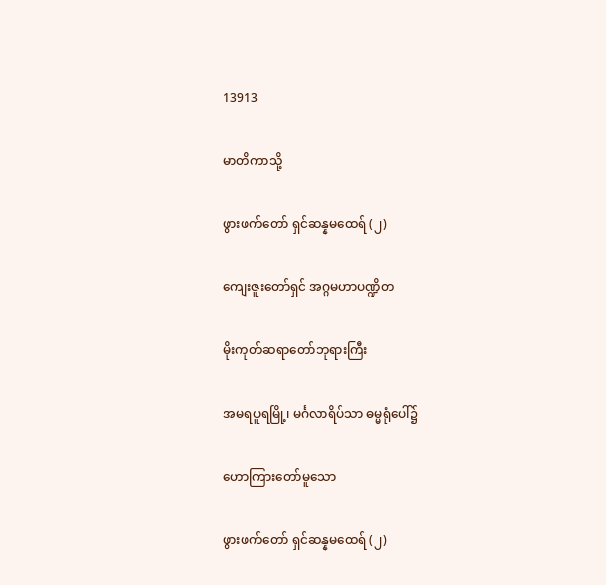13913

မာတိကာသို့

ဖွားဖက်တော် ရှင်ဆန္နမထေရ် (၂)

ကျေးဇူးတော်ရှင် အဂ္ဂမဟာပဏ္ဍိတ

မိုးကုတ်ဆရာတော်ဘုရားကြီး

အမရပူရမြို့၊ မင်္ဂလာရိပ်သာ ဓမ္မရုံပေါ်၌

ဟောကြားတော်မူသော

ဖွားဖက်တော် ရှင်ဆန္နမထေရ် (၂)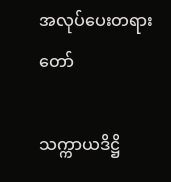အလုပ်ပေးတရားတော်

သက္ကာယဒိဋ္ဌိ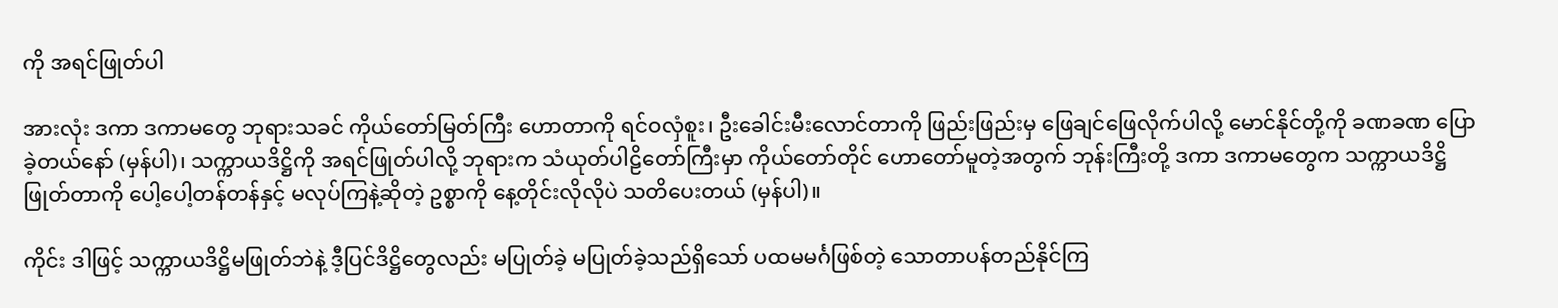ကို အရင်ဖြုတ်ပါ

အားလုံး ဒကာ ဒကာမတွေ ဘုရားသခင် ကိုယ်တော်မြတ်ကြီး ဟောတာကို ရင်ဝလှံစူး၊ ဦးခေါင်းမီးလောင်တာကို ဖြည်းဖြည်းမှ ဖြေချင်ဖြေလိုက်ပါလို့ မောင်နိုင်တို့ကို ခဏခဏ ပြောခဲ့တယ်နော် (မှန်ပါ)၊ သက္ကာယဒိဋ္ဌိကို အရင်ဖြုတ်ပါလို့ ဘုရားက သံယုတ်ပါဠိတော်ကြီးမှာ ကိုယ်တော်တိုင် ဟောတော်မူတဲ့အတွက် ဘုန်းကြီးတို့ ဒကာ ဒကာမတွေက သက္ကာယဒိဋ္ဌိ ဖြုတ်တာကို ပေါ့ပေါ့တန်တန်နှင့် မလုပ်ကြနဲ့ဆိုတဲ့ ဥစ္စာကို နေ့တိုင်းလိုလိုပဲ သတိပေးတယ် (မှန်ပါ)။

ကိုင်း ဒါဖြင့် သက္ကာယဒိဋ္ဌိမဖြုတ်ဘဲနဲ့ ဒီ့ပြင်ဒိဋ္ဌိတွေလည်း မပြုတ်ခဲ့ မပြုတ်ခဲ့သည်ရှိသော် ပထမမင်္ဂဖြစ်တဲ့ သောတာပန်တည်နိုင်ကြ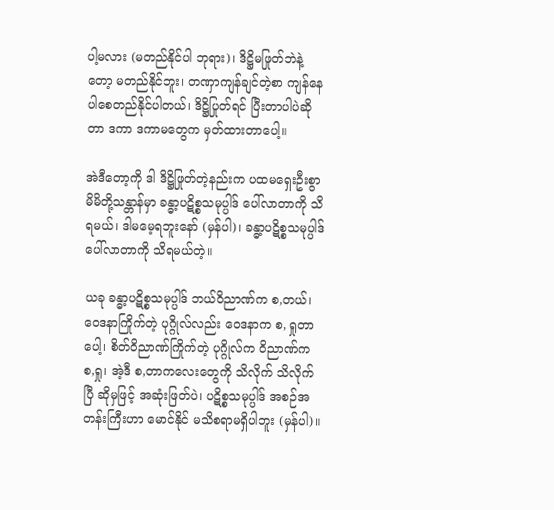ပါ့မလား (မတည်နိုင်ပါ ဘုရား)၊ ဒိဋ္ဌိမဖြုတ်ဘဲနဲ့တော့ မတည်နိုင်ဘူး၊ တဏှာကျန်ချင်တဲ့စာ ကျန်နေပါစေတည်နိုင်ပါတယ်၊ ဒိဋ္ဌိပြုတ်ရင် ပြီးတာပါပဲဆိုတာ ဒကာ ဒကာမတွေက မှတ်ထားတာပေါ့။

အဲဒီတော့ကို ဒါ ဒိဋ္ဌိဖြုတ်တဲ့နည်းက ပထမရှေးဦးစွာ မိမိတို့သန္တာန်မှာ ခန္ဓာ့ပဋိစ္စသမုပ္ပါဒ် ပေါ်လာတာကို သိရမယ်၊ ဒါမမေ့ရဘူးနော် (မှန်ပါ)၊ ခန္ဓာ့ပဋိစ္စသမုပ္ပါဒ် ပေါ်လာတာကို သိရမယ်တဲ့။

ယခု ခန္ဓာ့ပဋိစ္စသမုပ္ပါဒ် ဘယ်ဝိညာဏ်က စ,တယ်၊ ဝေဒနာကြိုက်တဲ့ ပုဂ္ဂိုလ်လည်း ဝေဒနာက စ, ရှုတာပေါ့၊ စိတ်ဝိညာဏ်ကြိုက်တဲ့ ပုဂ္ဂိုလ်က ဝိညာဏ်က စ,ရှု၊ အဲ့ဒီ စ,တာကလေးတွေကို သိလိုက် သိလိုက်ပြီ ဆိုမှဖြင့် အဆုံးဖြတ်ပဲ၊ ပဋိစ္စသမုပ္ပါဒ် အစဉ်အတန်းကြီးဟာ မောင်နိုင် မသိစရာမရှိပါဘူး (မှန်ပါ)။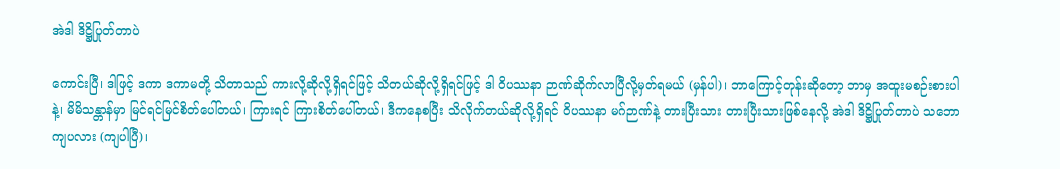အဲဒါ ဒိဋ္ဌိပြုတ်တာပဲ

ကောင်းပြီ၊ ဒါဖြင့် ဒကာ ဒကာမတို့ သိတာသည် ကားလို့ဆိုလို့ရှိရင်ဖြင့် သိတယ်ဆိုလို့ရှိရင်ဖြင့် ဒါ ဝိပဿနာ ဉာဏ်ဆိုက်လာပြီလို့မှတ်ရမယ် (မှန်ပါ)၊ ဘာကြောင့်တုန်းဆိုတော့ ဘာမှ အထူးမစဉ်းစားပါနဲ့၊ မိမိသန္တာန်မှာ မြင်ရင်မြင်စိတ်ပေါ်တယ်၊ ကြားရင် ကြားစိတ်ပေါ်တယ်၊ ဒီကနေစပြီး သိလိုက်တယ်ဆိုလို့ရှိရင် ဝိပဿနာ မဂ်ဉာဏ်နဲ့ တားပြီးသား တားပြီးသားဖြစ်နေလို့ အဲဒါ ဒိဋ္ဌိပြုတ်တာပဲ သဘောကျပလား (ကျပါပြီ)၊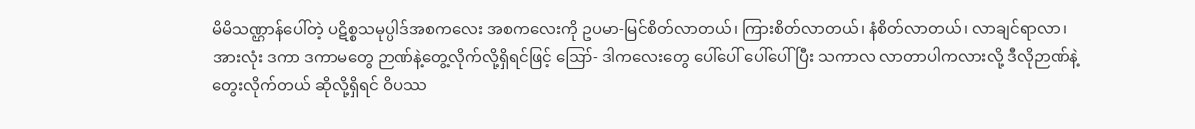မိမိသဏ္ဌာန်ပေါ်တဲ့ ပဋိစ္စသမုပ္ပါဒ်အစကလေး အစကလေးကို ဥပမာ-မြင်စိတ်လာတယ်၊ ကြားစိတ်လာတယ်၊ နံစိတ်လာတယ်၊ လာချင်ရာလာ၊ အားလုံး ဒကာ ဒကာမတွေ ဉာဏ်နဲ့တွေ့လိုက်လို့ရှိရင်ဖြင့် ဪ- ဒါကလေးတွေ ပေါ်ပေါ် ပေါ်ပေါ်ပြီး သကာလ လာတာပါကလားလို့ ဒီလိုဉာဏ်နဲ့တွေးလိုက်တယ် ဆိုလို့ရှိရင် ဝိပဿ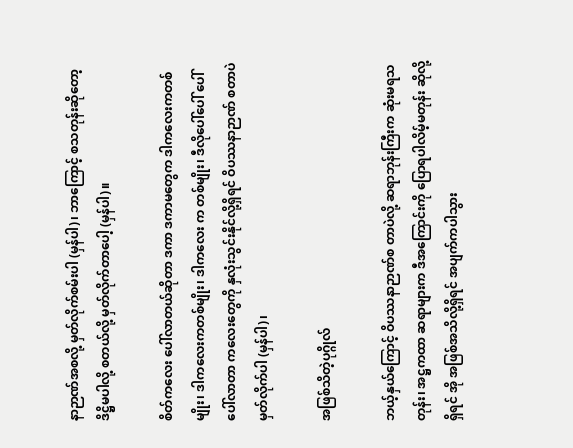နာဉာဏ်အစလို့ မှတ်လိုက်စမ်းပါ (မှန်ပါ)၊ ဘာကြောင့် စသတုန်းဆိုတော့ ဒိဋ္ဌိမပါလို့ စတယ်လို့ မှတ်လိုက်တာပေါ့ (မှန်ပါ)။

စိတ်ကလေး ပေါ်လာတယ်ဆိုတာ ဒကာ ဒကာမတွေက ဒါကလေးကတစ်မျိုး၊ ဒါကလေးကတစ်မျိုး၊ ဒါကလေး က တစ်မျိုး၊ ဒီလိုပေါ်ပေါ် ပေါ်ပေါ်လာတာ ကလေးတွေကို နှလုံးသွင်းနိုင်လို့ရှိရင် ဝိပဿနာဉာဏ် စတာပဲ မှတ်လိုက်ပါ (မှန်ပါ)၊

အဖြစ်သိတဲ့ပုဂ္ဂိုလ်

ဘယ့်နှယ်ကြောင့် ဝိပဿနာဉာဏ်စ တာပဲလို့ ဆရာဘုန်းကြီးက ဆုံးမရသတုန်း၊ အဋ္ဌကထာ ဆရာများက ဒီအကြောင်းကို ပြောရပါလိမ့်မတုန်း ဆိုလို့ရှိရင် အို အဖြစ်အသိလို့ရှိရင် အပျက်ကပါသွား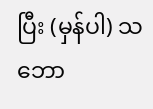ပြီး (မှန်ပါ) သဘော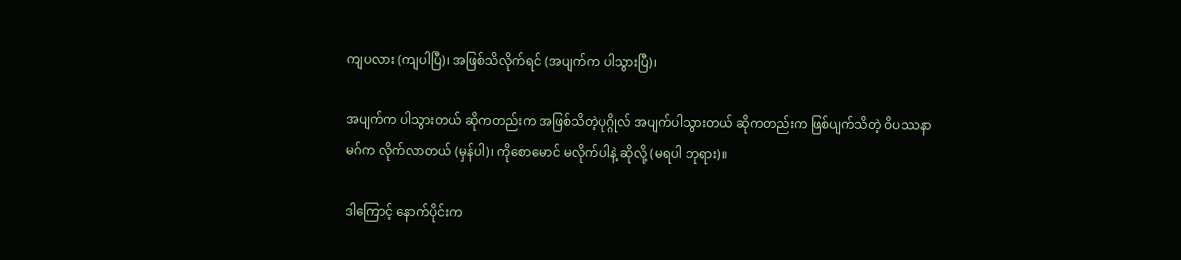ကျပလား (ကျပါပြီ)၊ အဖြစ်သိလိုက်ရင် (အပျက်က ပါသွားပြီ)၊

အပျက်က ပါသွားတယ် ဆိုကတည်းက အဖြစ်သိတဲ့ပုဂ္ဂိုလ် အပျက်ပါသွားတယ် ဆိုကတည်းက ဖြစ်ပျက်သိတဲ့ ဝိပဿနာမဂ်က လိုက်လာတယ် (မှန်ပါ)၊ ကိုစောမောင် မလိုက်ပါနဲ့ ဆိုလို့ (မရပါ ဘုရား)။

ဒါကြောင့် နောက်ပိုင်းက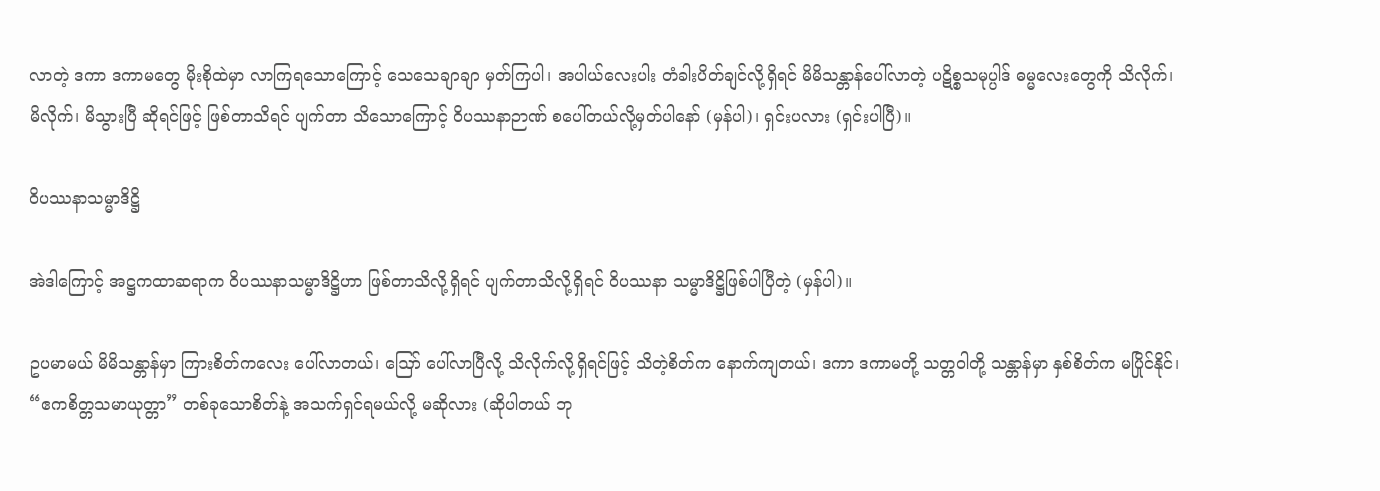လာတဲ့ ဒကာ ဒကာမတွေ မိုးစိုထဲမှာ လာကြရသောကြောင့် သေသေချာချာ မှတ်ကြပါ၊ အပါယ်လေးပါး တံခါးပိတ်ချင်လို့ရှိရင် မိမိသန္တာန်ပေါ်လာတဲ့ ပဋိစ္စသမုပ္ပါဒ် ဓမ္မလေးတွေကို သိလိုက်၊ မိလိုက်၊ မိသွားပြီ ဆိုရင်ဖြင့် ဖြစ်တာသိရင် ပျက်တာ သိသောကြောင့် ဝိပဿနာဉာဏ် စပေါ်တယ်လို့မှတ်ပါနော် (မှန်ပါ)၊ ရှင်းပလား (ရှင်းပါပြီ)။

ဝိပဿနာသမ္မာဒိဋ္ဌိ

အဲဒါကြောင့် အဋ္ဌကထာဆရာက ဝိပဿနာသမ္မာဒိဋ္ဌိဟာ ဖြစ်တာသိလို့ရှိရင် ပျက်တာသိလို့ရှိရင် ဝိပဿနာ သမ္မာဒိဋ္ဌိဖြစ်ပါပြီတဲ့ (မှန်ပါ)။

ဥပမာမယ် မိမိသန္တာန်မှာ ကြားစိတ်ကလေး ပေါ်လာတယ်၊ ဪ ပေါ်လာပြီလို့ သိလိုက်လို့ရှိရင်ဖြင့် သိတဲ့စိတ်က နောက်ကျတယ်၊ ဒကာ ဒကာမတို့ သတ္တဝါတို့ သန္တာန်မှာ နှစ်စိတ်က မပြိုင်နိုင်၊ “ဧကစိတ္တသမာယုတ္တာ” တစ်ခုသောစိတ်နဲ့ အသက်ရှင်ရမယ်လို့ မဆိုလား (ဆိုပါတယ် ဘု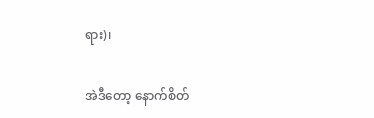ရား)၊

အဲဒီတော့ နောက်စိတ်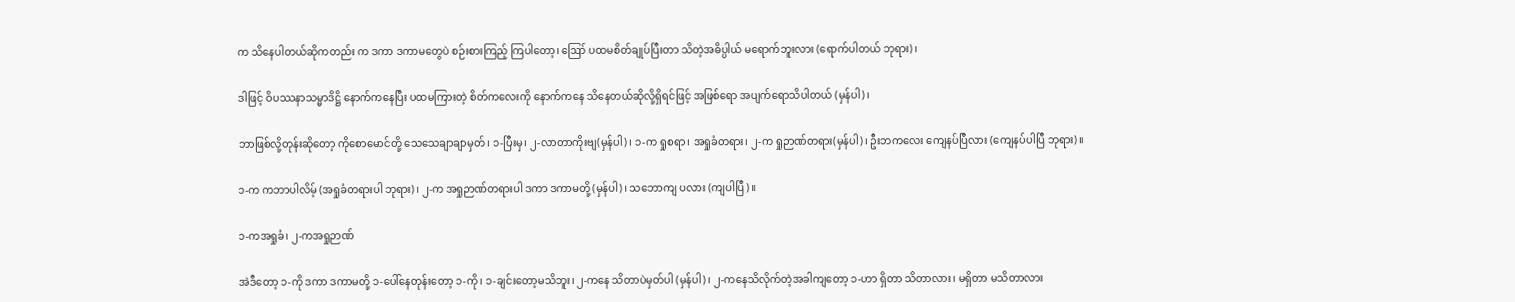က သိနေပါတယ်ဆိုကတည်း က ဒကာ ဒကာမတွေပဲ စဉ်းစားကြည့် ကြပါတော့၊ ဪ ပထမစိတ်ချုပ်ပြီးတာ သိတဲ့အဓိပ္ပါယ် မရောက်ဘူးလား (ရောက်ပါတယ် ဘုရား)၊

ဒါဖြင့် ဝိပဿနာသမ္မာဒိဋ္ဌိ နောက်ကနေပြီး ပထမကြားတဲ့ စိတ်ကလေးကို နောက်ကနေ သိနေတယ်ဆိုလို့ရှိရင်ဖြင့် အဖြစ်ရော အပျက်ရောသိပါတယ် (မှန်ပါ)၊

ဘာဖြစ်လို့တုန်းဆိုတော့ ကိုစောမောင်တို့ သေသေချာချာမှတ်၊ ၁-ပြီးမှ၊ ၂-လာတာကိုးဗျ(မှန်ပါ)၊ ၁-က ရှုစရာ၊ အရှုခံတရား၊ ၂-က ရှုဉာဏ်တရား(မှန်ပါ)၊ ဦးဘကလေး ကျေနပ်ပြီလား (ကျေနပ်ပါပြီ ဘုရား)။

၁-က ကဘာပါလိမ့် (အရှုခံတရားပါ ဘုရား)၊ ၂-က အရှုဉာဏ်တရားပါ ဒကာ ဒကာမတို့ (မှန်ပါ)၊ သဘောကျ ပလား (ကျပါပြီ)။

၁-ကအရှုခံ၊ ၂-ကအရှုဉာဏ်

အဲဒီတော့ ၁-ကို ဒကာ ဒကာမတို့ ၁-ပေါ်နေတုန်းတော့ ၁-ကို၊ ၁-ချင်းတော့မသိဘူး၊ ၂-ကနေ သိတာပဲမှတ်ပါ (မှန်ပါ)၊ ၂-ကနေသိလိုက်တဲ့အခါကျတော့ ၁-ဟာ ရှိတာ သိတာလား၊ မရှိတာ မသိတာလား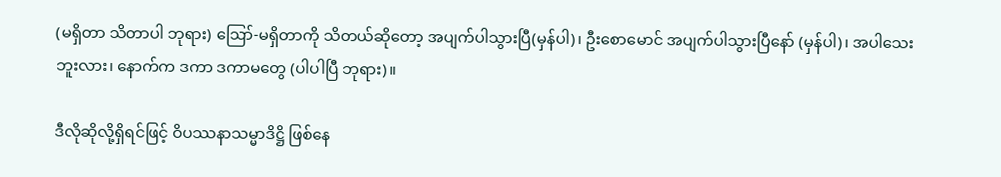(မရှိတာ သိတာပါ ဘုရား) ဪ-မရှိတာကို သိတယ်ဆိုတော့ အပျက်ပါသွားပြီ(မှန်ပါ)၊ ဦးစောမောင် အပျက်ပါသွားပြီနော် (မှန်ပါ)၊ အပါသေး ဘူးလား၊ နောက်က ဒကာ ဒကာမတွေ (ပါပါပြီ ဘုရား)။

ဒီလိုဆိုလို့ရှိရင်ဖြင့် ဝိပဿနာသမ္မာဒိဋ္ဌိ ဖြစ်နေ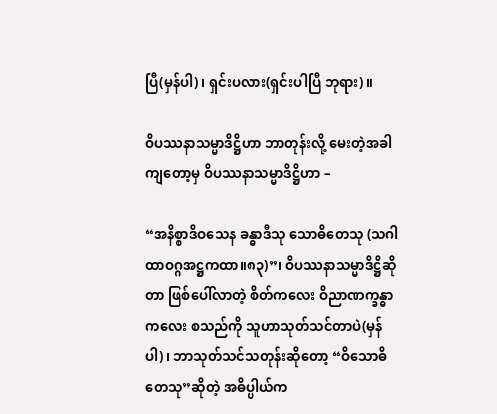ပြီ(မှန်ပါ)၊ ရှင်းပလား(ရှင်းပါပြီ ဘုရား)။

ဝိပဿနာသမ္မာဒိဋ္ဌိဟာ ဘာတုန်းလို့ မေးတဲ့အခါကျတော့မှ ဝိပဿနာသမ္မာဒိဋ္ဌိဟာ –

“အနိစ္စာဒိဝသေန ခန္ဓာဒီသု သောဓိတေသု (သဂါထာဝဂ္ဂအဋ္ဌကထာ။၈၃)”၊ ဝိပဿနာသမ္မာဒိဋ္ဌိဆိုတာ ဖြစ်ပေါ်လာတဲ့ စိတ်ကလေး ဝိညာဏက္ခန္ဓာကလေး စသည်ကို သူဟာသုတ်သင်တာပဲ(မှန်ပါ)၊ ဘာသုတ်သင်သတုန်းဆိုတော့ “ဝိသောဓိတေသု”ဆိုတဲ့ အဓိပ္ပါယ်က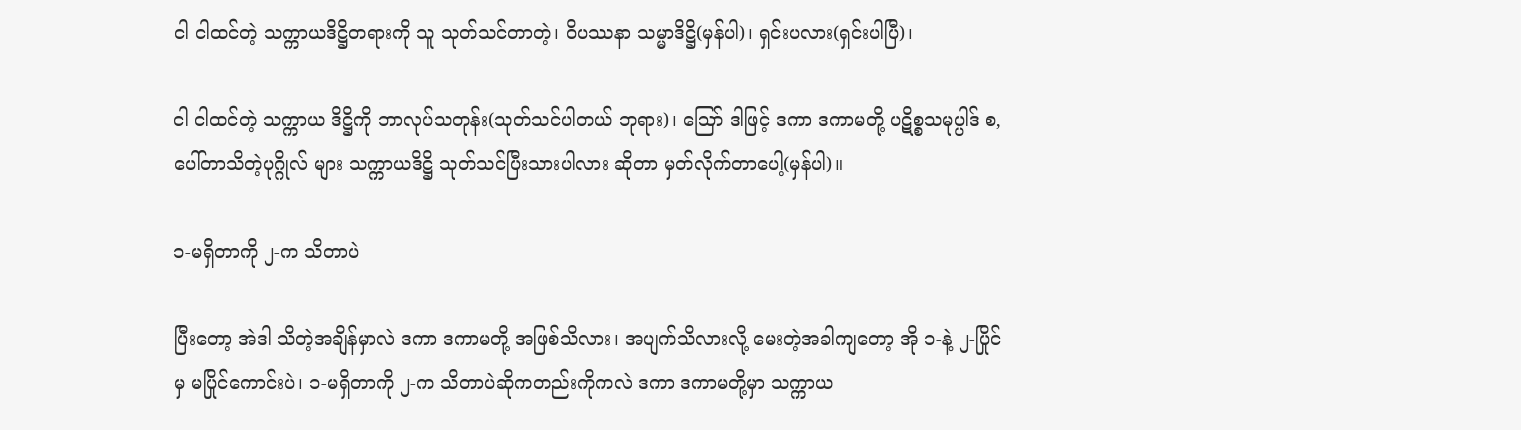ငါ ငါထင်တဲ့ သက္ကာယဒိဋ္ဌိတရားကို သူ သုတ်သင်တာတဲ့၊ ဝိပဿနာ သမ္မာဒိဋ္ဌိ(မှန်ပါ)၊ ရှင်းပလား(ရှင်းပါပြီ)၊

ငါ ငါထင်တဲ့ သက္ကာယ ဒိဋ္ဌိကို ဘာလုပ်သတုန်း(သုတ်သင်ပါတယ် ဘုရား)၊ ဪ ဒါဖြင့် ဒကာ ဒကာမတို့ ပဋိစ္စသမုပ္ပါဒ် စ, ပေါ်တာသိတဲ့ပုဂ္ဂိုလ် များ သက္ကာယဒိဋ္ဌိ သုတ်သင်ပြီးသားပါလား ဆိုတာ မှတ်လိုက်တာပေါ့(မှန်ပါ)။

၁-မရှိတာကို ၂-က သိတာပဲ

ပြီးတော့ အဲဒါ သိတဲ့အချိန်မှာလဲ ဒကာ ဒကာမတို့ အဖြစ်သိလား၊ အပျက်သိလားလို့ မေးတဲ့အခါကျတော့ အို ၁-နဲ့ ၂-ပြိုင်မှ မပြိုင်ကောင်းပဲ၊ ၁-မရှိတာကို ၂-က သိတာပဲဆိုကတည်းကိုကလဲ ဒကာ ဒကာမတို့မှာ သက္ကာယ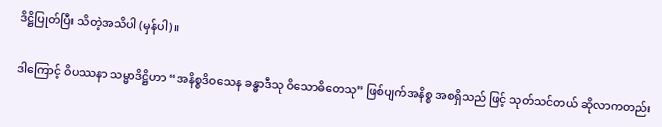ဒိဋ္ဌိပြုတ်ပြီး သိတဲ့အသိပါ (မှန်ပါ)။

ဒါကြောင့် ဝိပဿနာ သမ္မာဒိဋ္ဌိဟာ “အနိစ္စဒိဝသေန ခန္ဓာဒီသု ဝိသောဓိတေသု” ဖြစ်ပျက်အနိစ္စ အစရှိသည် ဖြင့် သုတ်သင်တယ် ဆိုလာကတည်း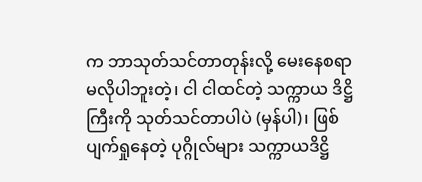က ဘာသုတ်သင်တာတုန်းလို့ မေးနေစရာ မလိုပါဘူးတဲ့၊ ငါ ငါထင်တဲ့ သက္ကာယ ဒိဋ္ဌိကြီးကို သုတ်သင်တာပါပဲ (မှန်ပါ)၊ ဖြစ်ပျက်ရှုနေတဲ့ ပုဂ္ဂိုလ်များ သက္ကာယဒိဋ္ဌိ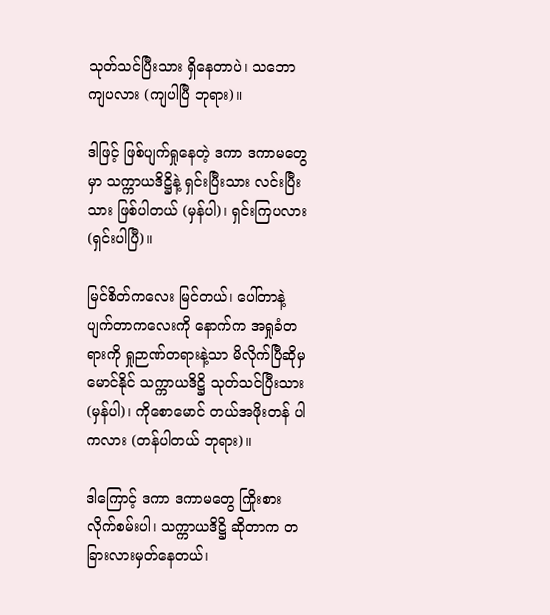သုတ်သင်ပြီးသား ရှိနေတာပဲ၊ သဘော ကျပလား (ကျပါပြီ ဘုရား)။

ဒါဖြင့် ဖြစ်ပျက်ရှုနေတဲ့ ဒကာ ဒကာမတွေမှာ သက္ကာယဒိဋ္ဌိနဲ့ ရှင်းပြီးသား လင်းပြီးသား ဖြစ်ပါတယ် (မှန်ပါ)၊ ရှင်းကြပလား (ရှင်းပါပြီ)။

မြင်စိတ်ကလေး မြင်တယ်၊ ပေါ်တာနဲ့ ပျက်တာကလေးကို နောက်က အရှုခံတရားကို ရှုဉာဏ်တရားနဲ့သာ မိလိုက်ပြီဆိုမှ မောင်နိုင် သက္ကာယဒိဋ္ဌိ သုတ်သင်ပြီးသား (မှန်ပါ)၊ ကိုစောမောင် တယ်အဖိုးတန် ပါကလား (တန်ပါတယ် ဘုရား)။

ဒါကြောင့် ဒကာ ဒကာမတွေ ကြိုးစားလိုက်စမ်းပါ၊ သက္ကာယဒိဋ္ဌိ ဆိုတာက တခြားလားမှတ်နေတယ်၊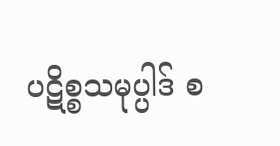ပဋိစ္စသမုပ္ပါဒ် စ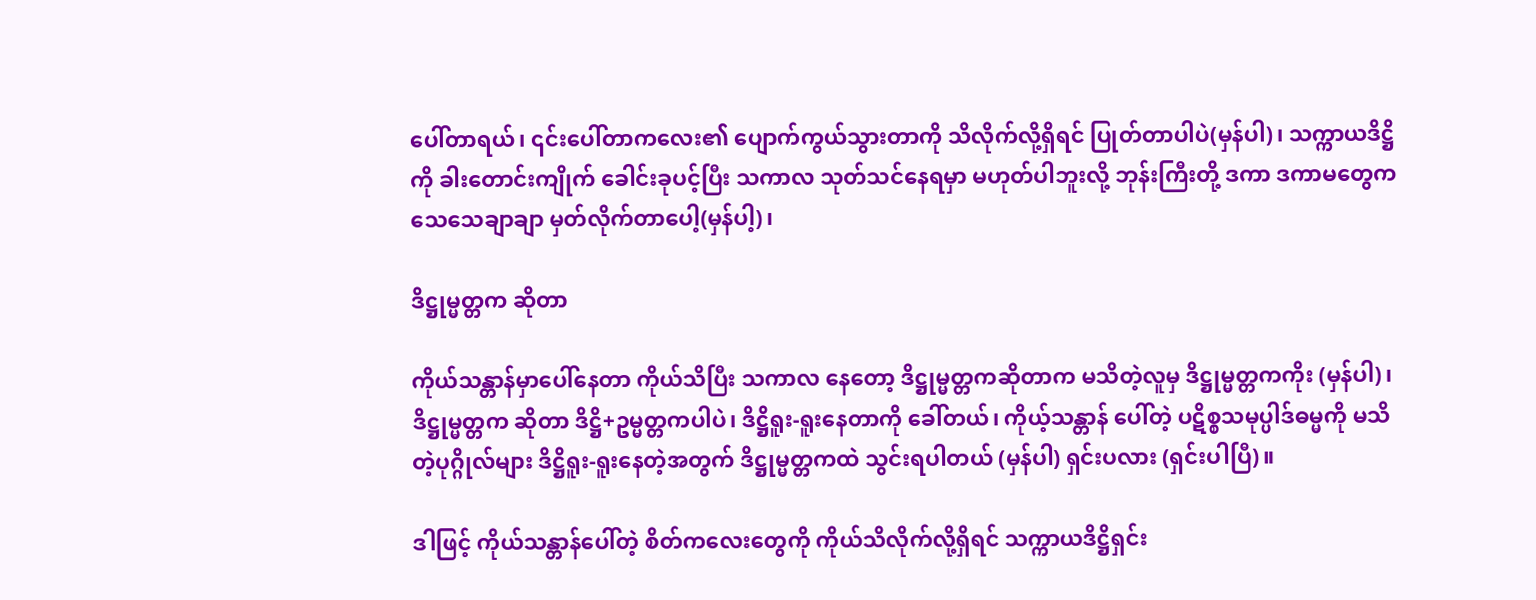ပေါ်တာရယ်၊ ၎င်းပေါ်တာကလေး၏ ပျောက်ကွယ်သွားတာကို သိလိုက်လို့ရှိရင် ပြုတ်တာပါပဲ(မှန်ပါ)၊ သက္ကာယဒိဋ္ဌိကို ခါးတောင်းကျိုက် ခေါင်းခုပင့်ပြီး သကာလ သုတ်သင်နေရမှာ မဟုတ်ပါဘူးလို့ ဘုန်းကြီးတို့ ဒကာ ဒကာမတွေက သေသေချာချာ မှတ်လိုက်တာပေါ့(မှန်ပါ့)၊

ဒိဋ္ဌုမ္မတ္တက ဆိုတာ

ကိုယ်သန္တာန်မှာပေါ်နေတာ ကိုယ်သိပြီး သကာလ နေတော့ ဒိဋ္ဌုမ္မတ္တကဆိုတာက မသိတဲ့လူမှ ဒိဋ္ဌုမ္မတ္တကကိုး (မှန်ပါ)၊ ဒိဋ္ဌုမ္မတ္တက ဆိုတာ ဒိဋ္ဌိ+ဥမ္မတ္တကပါပဲ၊ ဒိဋ္ဌိရူး-ရူးနေတာကို ခေါ်တယ်၊ ကိုယ့်သန္တာန် ပေါ်တဲ့ ပဋိစ္စသမုပ္ပါဒ်ဓမ္မကို မသိတဲ့ပုဂ္ဂိုလ်များ ဒိဋ္ဌိရူး-ရူးနေတဲ့အတွက် ဒိဋ္ဌုမ္မတ္တကထဲ သွင်းရပါတယ် (မှန်ပါ) ရှင်းပလား (ရှင်းပါပြီ)။

ဒါဖြင့် ကိုယ်သန္တာန်ပေါ်တဲ့ စိတ်ကလေးတွေကို ကိုယ်သိလိုက်လို့ရှိရင် သက္ကာယဒိဋ္ဌိရှင်း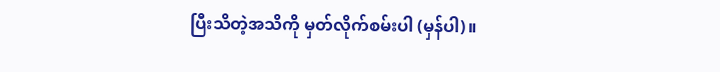ပြီးသိတဲ့အသိကို မှတ်လိုက်စမ်းပါ (မှန်ပါ)။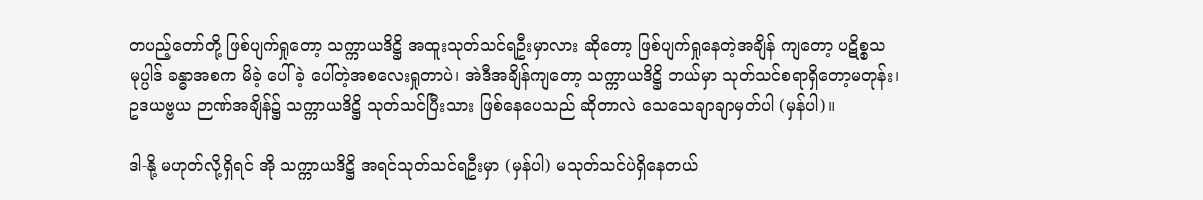တပည့်တော်တို့ ဖြစ်ပျက်ရှုတော့ သက္ကာယဒိဋ္ဌိ အထူးသုတ်သင်ရဦးမှာလား ဆိုတော့ ဖြစ်ပျက်ရှုနေတဲ့အချိန် ကျတော့ ပဋိစ္စသမုပ္ပါဒ် ခန္ဓာအစက မိခဲ့ ပေါ်ခဲ့ ပေါ်တဲ့အစလေးရှုတာပဲ၊ အဲဒီအချိန်ကျတော့ သက္ကာယဒိဋ္ဌိ ဘယ်မှာ သုတ်သင်စရာရှိတော့မတုန်း၊ ဥဒယဗ္ဗယ ဉာဏ်အချိန်၌ သက္ကာယဒိဋ္ဌိ သုတ်သင်ပြီးသား ဖြစ်နေပေသည် ဆိုတာလဲ သေသေချာချာမှတ်ပါ (မှန်ပါ)။

ဒါ-နို့ မဟုတ်လို့ရှိရင် အို သက္ကာယဒိဋ္ဌိ အရင်သုတ်သင်ရဦးမှာ (မှန်ပါ) မသုတ်သင်ပဲရှိနေတယ်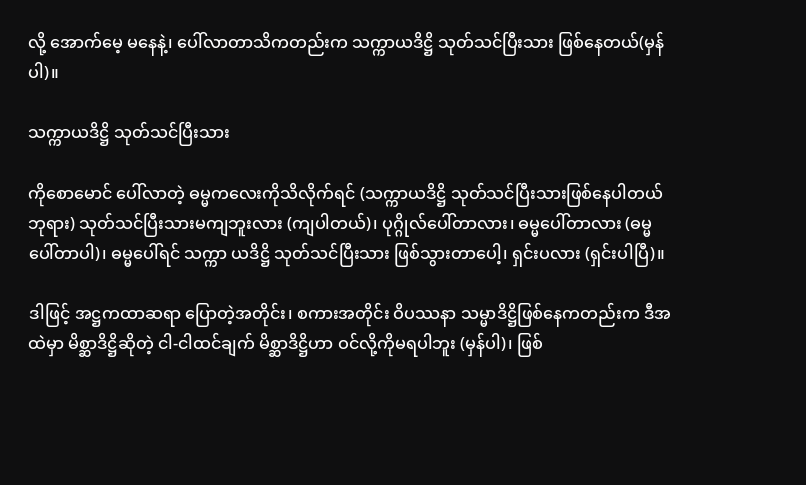လို့ အောက်မေ့ မနေနဲ့၊ ပေါ်လာတာသိကတည်းက သက္ကာယဒိဋ္ဌိ သုတ်သင်ပြီးသား ဖြစ်နေတယ်(မှန်ပါ)။

သက္ကာယဒိဋ္ဌိ သုတ်သင်ပြီးသား

ကိုစောမောင် ပေါ်လာတဲ့ ဓမ္မကလေးကိုသိလိုက်ရင် (သက္ကာယဒိဋ္ဌိ သုတ်သင်ပြီးသားဖြစ်နေပါတယ် ဘုရား) သုတ်သင်ပြီးသားမကျဘူးလား (ကျပါတယ်)၊ ပုဂ္ဂိုလ်ပေါ်တာလား၊ ဓမ္မပေါ်တာလား (ဓမ္မပေါ်တာပါ)၊ ဓမ္မပေါ်ရင် သက္ကာ ယဒိဋ္ဌိ သုတ်သင်ပြီးသား ဖြစ်သွားတာပေါ့၊ ရှင်းပလား (ရှင်းပါပြီ)။

ဒါဖြင့် အဋ္ဌကထာဆရာ ပြောတဲ့အတိုင်း၊ စကားအတိုင်း ဝိပဿနာ သမ္မာဒိဋ္ဌိဖြစ်နေကတည်းက ဒီအထဲမှာ မိစ္ဆာဒိဋ္ဌိဆိုတဲ့ ငါ-ငါထင်ချက် မိစ္ဆာဒိဋ္ဌိဟာ ဝင်လို့ကိုမရပါဘူး (မှန်ပါ)၊ ဖြစ်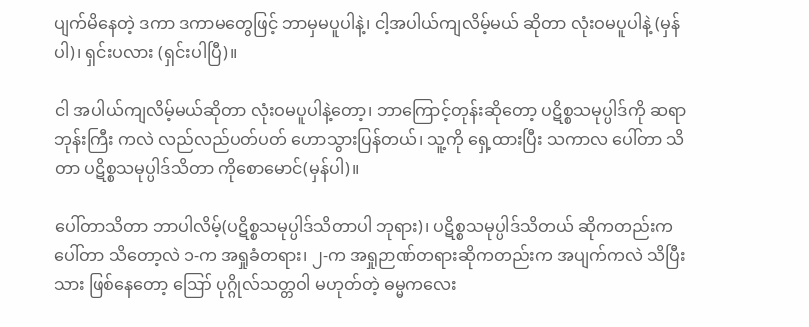ပျက်မိနေတဲ့ ဒကာ ဒကာမတွေဖြင့် ဘာမှမပူပါနဲ့၊ ငါ့အပါယ်ကျလိမ့်မယ် ဆိုတာ လုံးဝမပူပါနဲ့ (မှန်ပါ)၊ ရှင်းပလား (ရှင်းပါပြီ)။

ငါ အပါယ်ကျလိမ့်မယ်ဆိုတာ လုံးဝမပူပါနဲ့တော့၊ ဘာကြောင့်တုန်းဆိုတော့ ပဋိစ္စသမုပ္ပါဒ်ကို ဆရာဘုန်းကြီး ကလဲ လည်လည်ပတ်ပတ် ဟောသွားပြန်တယ်၊ သူ့ကို ရှေ့ထားပြီး သကာလ ပေါ်တာ သိတာ ပဋိစ္စသမုပ္ပါဒ်သိတာ ကိုစောမောင်(မှန်ပါ)။

ပေါ်တာသိတာ ဘာပါလိမ့်(ပဋိစ္စသမုပ္ပါဒ်သိတာပါ ဘုရား)၊ ပဋိစ္စသမုပ္ပါဒ်သိတယ် ဆိုကတည်းက ပေါ်တာ သိတော့လဲ ၁-က အရှုခံတရား၊ ၂-က အရှုဉာဏ်တရားဆိုကတည်းက အပျက်ကလဲ သိပြီးသား ဖြစ်နေတော့ ဪ ပုဂ္ဂိုလ်သတ္တဝါ မဟုတ်တဲ့ ဓမ္မကလေး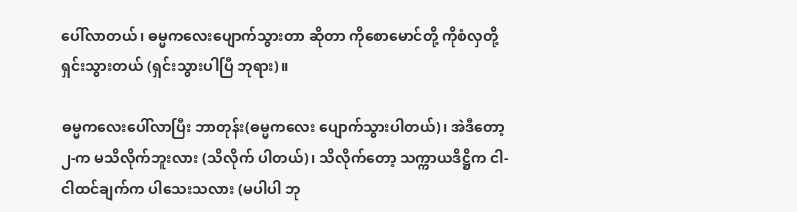ပေါ်လာတယ်၊ ဓမ္မကလေးပျောက်သွားတာ ဆိုတာ ကိုစောမောင်တို့ ကိုစံလှတို့ ရှင်းသွားတယ် (ရှင်းသွားပါပြီ ဘုရား)။

ဓမ္မကလေးပေါ်လာပြီး ဘာတုန်း(ဓမ္မကလေး ပျောက်သွားပါတယ်)၊ အဲဒီတော့ ၂-က မသိလိုက်ဘူးလား (သိလိုက် ပါတယ်)၊ သိလိုက်တော့ သက္ကာယဒိဋ္ဌိက ငါ-ငါထင်ချက်က ပါသေးသလား (မပါပါ ဘု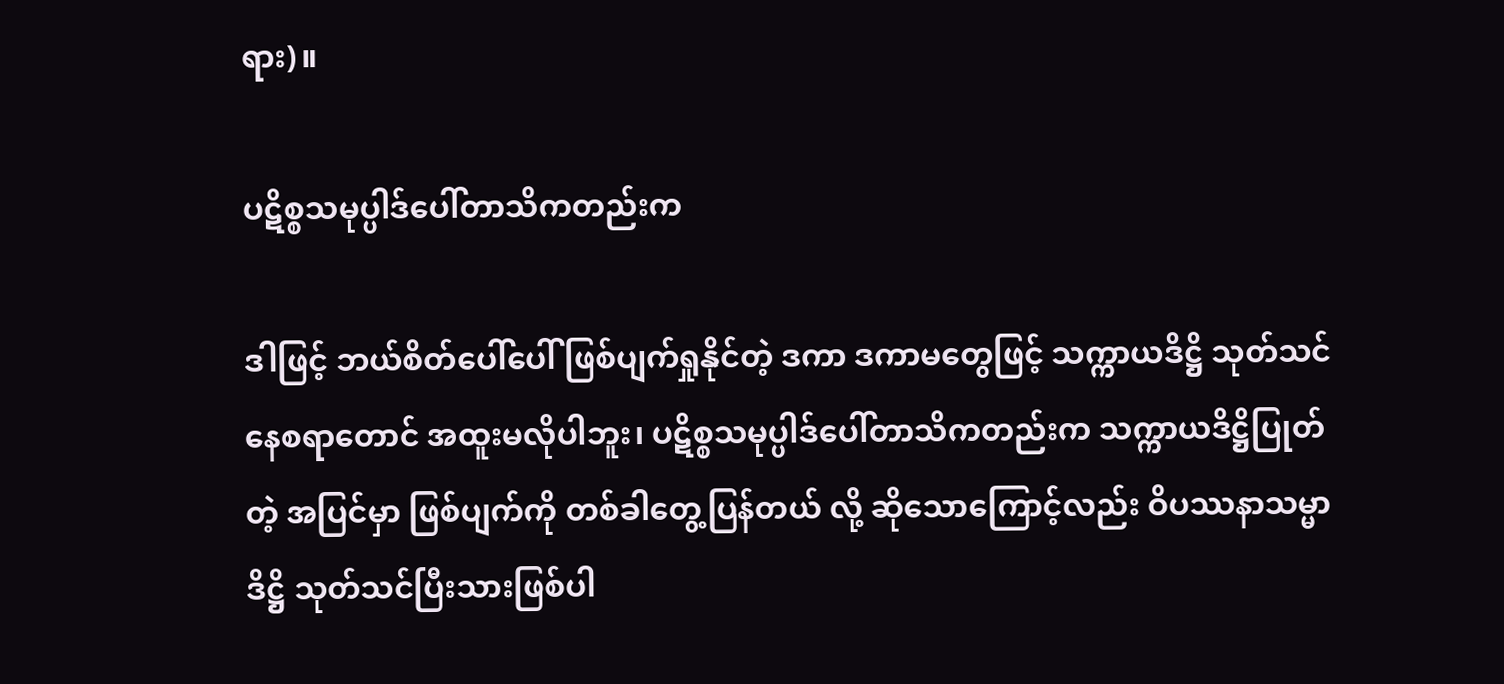ရား)။

ပဋိစ္စသမုပ္ပါဒ်ပေါ်တာသိကတည်းက

ဒါဖြင့် ဘယ်စိတ်ပေါ်ပေါ် ဖြစ်ပျက်ရှုနိုင်တဲ့ ဒကာ ဒကာမတွေဖြင့် သက္ကာယဒိဋ္ဌိ သုတ်သင်နေစရာတောင် အထူးမလိုပါဘူး၊ ပဋိစ္စသမုပ္ပါဒ်ပေါ်တာသိကတည်းက သက္ကာယဒိဋ္ဌိပြုတ်တဲ့ အပြင်မှာ ဖြစ်ပျက်ကို တစ်ခါတွေ့ပြန်တယ် လို့ ဆိုသောကြောင့်လည်း ဝိပဿနာသမ္မာဒိဋ္ဌိ သုတ်သင်ပြီးသားဖြစ်ပါ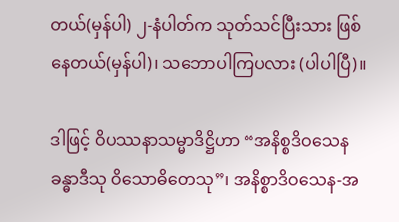တယ်(မှန်ပါ) ၂-နံပါတ်က သုတ်သင်ပြီးသား ဖြစ်နေတယ်(မှန်ပါ)၊ သဘောပါကြပလား (ပါပါပြီ)။

ဒါဖြင့် ဝိပဿနာသမ္မာဒိဋ္ဌိဟာ “အနိစ္စဒိဝသေန ခန္ဓာဒီသု ဝိသောဓိတေသု”၊ အနိစ္စာဒိဝသေန-အ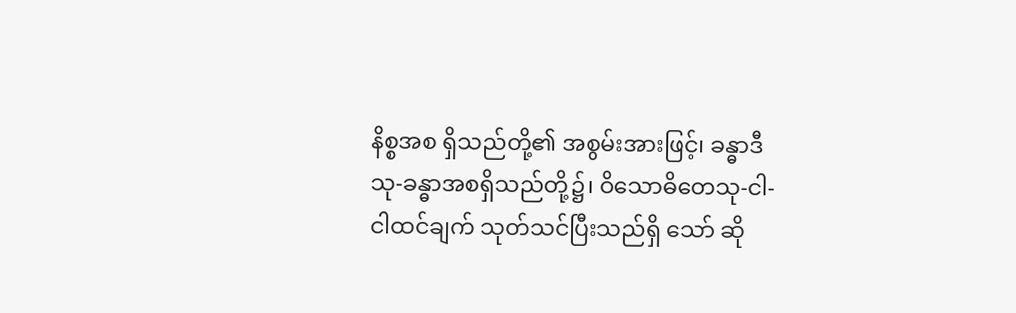နိစ္စအစ ရှိသည်တို့၏ အစွမ်းအားဖြင့်၊ ခန္ဓာဒီသု-ခန္ဓာအစရှိသည်တို့၌၊ ဝိသောဓိတေသု-ငါ-ငါထင်ချက် သုတ်သင်ပြီးသည်ရှိ သော် ဆို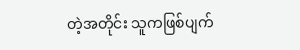တဲ့အတိုင်း သူကဖြစ်ပျက်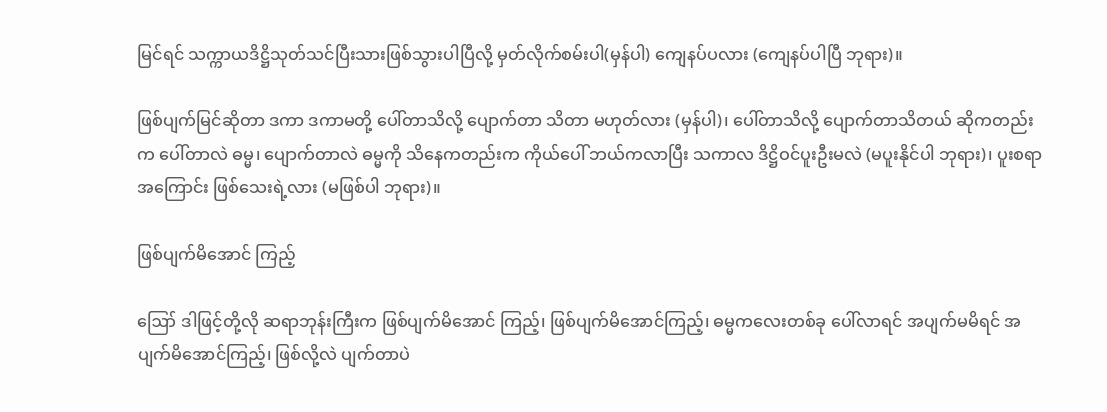မြင်ရင် သက္ကာယဒိဋ္ဌိသုတ်သင်ပြီးသားဖြစ်သွားပါပြီလို့ မှတ်လိုက်စမ်းပါ(မှန်ပါ) ကျေနပ်ပလား (ကျေနပ်ပါပြီ ဘုရား)။

ဖြစ်ပျက်မြင်ဆိုတာ ဒကာ ဒကာမတို့ ပေါ်တာသိလို့ ပျောက်တာ သိတာ မဟုတ်လား (မှန်ပါ)၊ ပေါ်တာသိလို့ ပျောက်တာသိတယ် ဆိုကတည်းက ပေါ်တာလဲ ဓမ္မ၊ ပျောက်တာလဲ ဓမ္မကို သိနေကတည်းက ကိုယ်ပေါ် ဘယ်ကလာပြီး သကာလ ဒိဋ္ဌိဝင်ပူးဦးမလဲ (မပူးနိုင်ပါ ဘုရား)၊ ပူးစရာအကြောင်း ဖြစ်သေးရဲ့လား (မဖြစ်ပါ ဘုရား)။

ဖြစ်ပျက်မိအောင် ကြည့်

ဪ ဒါဖြင့်တို့လို ဆရာဘုန်းကြီးက ဖြစ်ပျက်မိအောင် ကြည့်၊ ဖြစ်ပျက်မိအောင်ကြည့်၊ ဓမ္မကလေးတစ်ခု ပေါ်လာရင် အပျက်မမိရင် အပျက်မိအောင်ကြည့်၊ ဖြစ်လို့လဲ ပျက်တာပဲ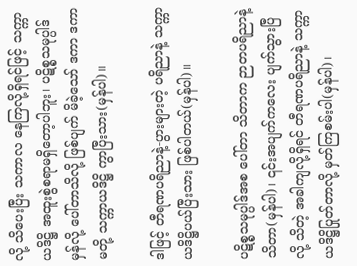လို့ သိပေးပြီး သကာလ နေကြလို့ရှိရင်ဖြင့် သက္ကာယဒိဋ္ဌိ အထူးစွဲစရာမရှိတော့ပါဘူး၊ ပဋိစ္စသမုပ္ပါဒ်မှန်လို့ ပေါ်တာသိလို့ ဖြစ်ပျက် မိခဲ့သော် ဒကာ ဒကာမတို့ သက္ကာယဒိဋ္ဌိ ကွာပြီးသား(မှန်ပါ)။

ဒါဖြင့် တီရဏပရိညာနဲ့-ပွားများတဲ့ ပရိညာနဲ့ သက္ကာယဒိဋ္ဌိပယ်ပြီးသား ဖြစ်ပါတယ်(မှန်ပါ)။

ပဋိစ္စသမုပ္ပါဒ်အစ ပေါ်တာ သိတာက ဉာတပရိညာနဲ့ သိတာ(မှန်ပါ)၊ ၎င်းအပျက်ကလေး ပျက်သွားပြီလို့ သိတဲ့ အခါကျလို့ရှိရင် တီရဏပရိညာနဲ့ သက္ကာယဒိဋ္ဌိပြုတ်တာလို့ မှတ်ကြစမ်းပါ(မှန်ပါ)၊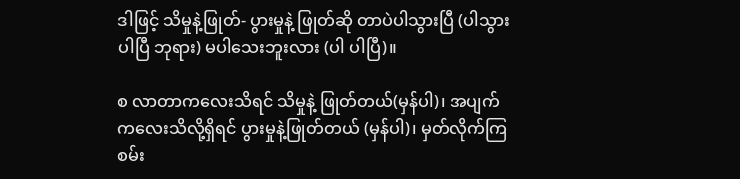ဒါဖြင့် သိမှုနဲ့ဖြုတ်- ပွားမှုနဲ့ ဖြုတ်ဆို တာပဲပါသွားပြီ (ပါသွားပါပြီ ဘုရား) မပါသေးဘူးလား (ပါ ပါပြီ)။

စ လာတာကလေးသိရင် သိမှုနဲ့ ဖြုတ်တယ်(မှန်ပါ)၊ အပျက်ကလေးသိလို့ရှိရင် ပွားမှုနဲ့ဖြုတ်တယ် (မှန်ပါ)၊ မှတ်လိုက်ကြစမ်း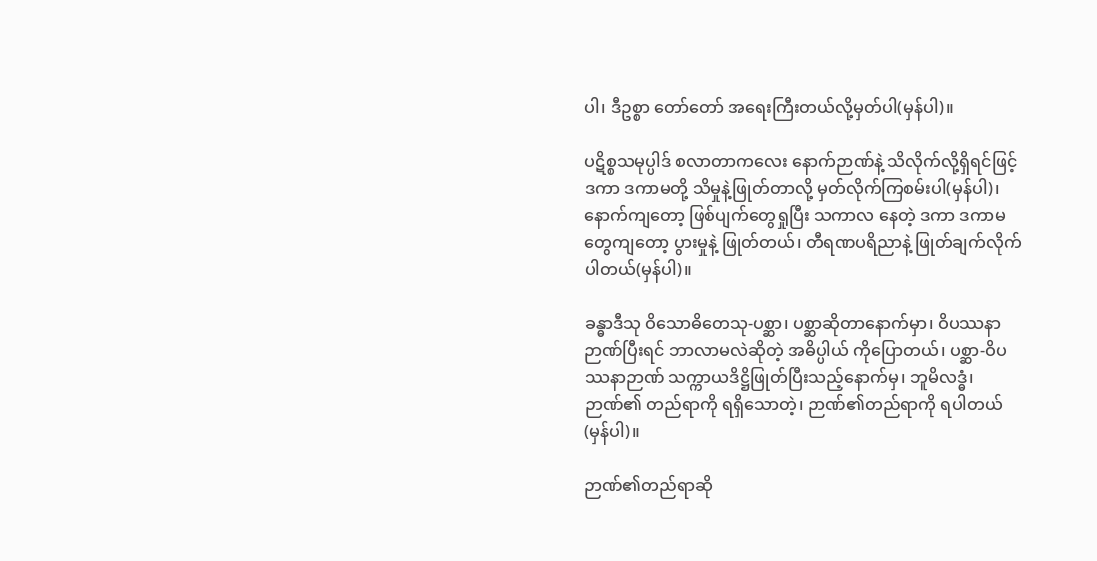ပါ၊ ဒီဥစ္စာ တော်တော် အရေးကြီးတယ်လို့မှတ်ပါ(မှန်ပါ)။

ပဋိစ္စသမုပ္ပါဒ် စလာတာကလေး နောက်ဉာဏ်နဲ့ သိလိုက်လို့ရှိရင်ဖြင့် ဒကာ ဒကာမတို့ သိမှုနဲ့ဖြုတ်တာလို့ မှတ်လိုက်ကြစမ်းပါ(မှန်ပါ)၊ နောက်ကျတော့ ဖြစ်ပျက်တွေရှုပြီး သကာလ နေတဲ့ ဒကာ ဒကာမတွေကျတော့ ပွားမှုနဲ့ ဖြုတ်တယ်၊ တီရဏပရိညာနဲ့ ဖြုတ်ချက်လိုက်ပါတယ်(မှန်ပါ)။

ခန္ဓာဒီသု ဝိသောဓိတေသု-ပစ္ဆာ၊ ပစ္ဆာဆိုတာနောက်မှာ၊ ဝိပဿနာဉာဏ်ပြီးရင် ဘာလာမလဲဆိုတဲ့ အဓိပ္ပါယ် ကိုပြောတယ်၊ ပစ္ဆာ-ဝိပဿနာဉာဏ် သက္ကာယဒိဋ္ဌိဖြုတ်ပြီးသည့်နောက်မှ၊ ဘူမိလဒ္ဓံ၊ ဉာဏ်၏ တည်ရာကို ရရှိသောတဲ့၊ ဉာဏ်၏တည်ရာကို ရပါတယ်(မှန်ပါ)။

ဉာဏ်၏တည်ရာဆို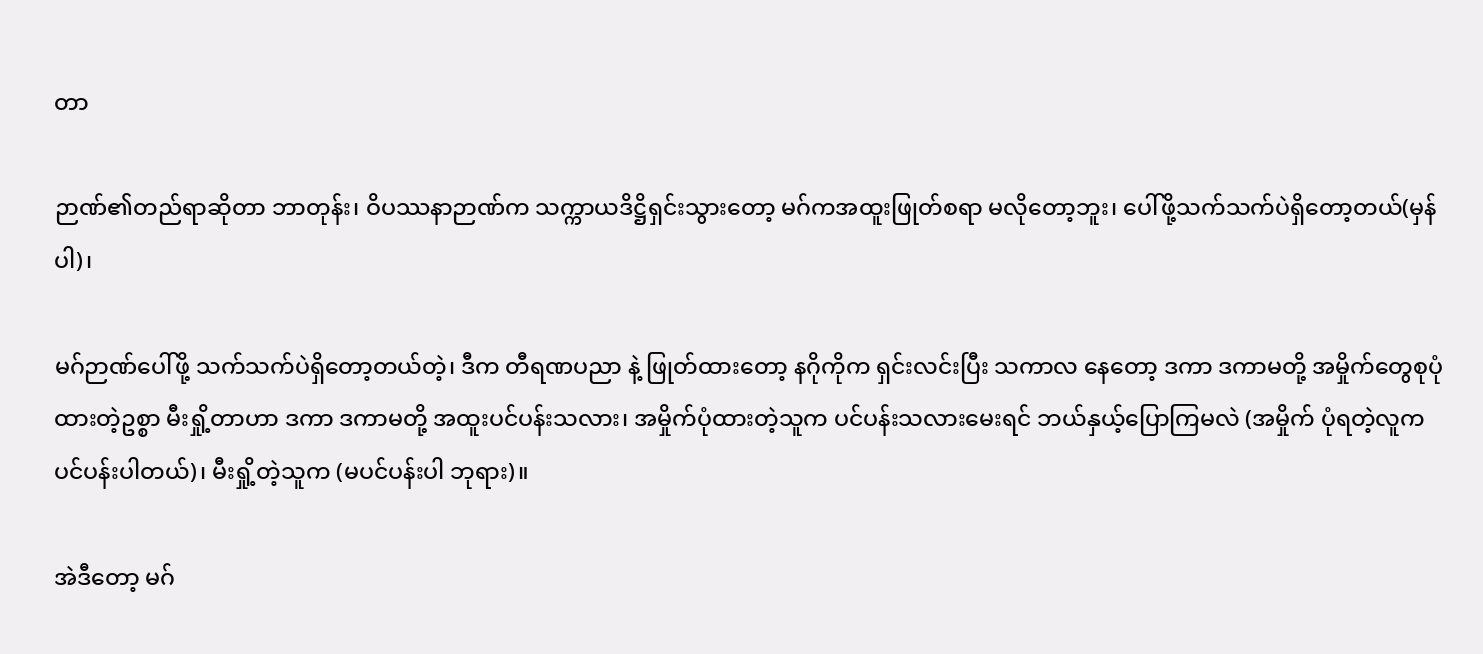တာ

ဉာဏ်၏တည်ရာဆိုတာ ဘာတုန်း၊ ဝိပဿနာဉာဏ်က သက္ကာယဒိဋ္ဌိရှင်းသွားတော့ မဂ်ကအထူးဖြုတ်စရာ မလိုတော့ဘူး၊ ပေါ်ဖို့သက်သက်ပဲရှိတော့တယ်(မှန်ပါ)၊

မဂ်ဉာဏ်ပေါ်ဖို့ သက်သက်ပဲရှိတော့တယ်တဲ့၊ ဒီက တီရဏပညာ နဲ့ ဖြုတ်ထားတော့ နဂိုကိုက ရှင်းလင်းပြီး သကာလ နေတော့ ဒကာ ဒကာမတို့ အမှိုက်တွေစုပုံထားတဲ့ဥစ္စာ မီးရှို့တာဟာ ဒကာ ဒကာမတို့ အထူးပင်ပန်းသလား၊ အမှိုက်ပုံထားတဲ့သူက ပင်ပန်းသလားမေးရင် ဘယ်နှယ့်ပြောကြမလဲ (အမှိုက် ပုံရတဲ့လူက ပင်ပန်းပါတယ်)၊ မီးရှို့တဲ့သူက (မပင်ပန်းပါ ဘုရား)။

အဲဒီတော့ မဂ်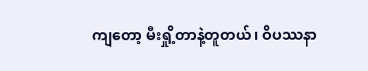ကျတော့ မီးရှို့တာနဲ့တူတယ်၊ ဝိပဿနာ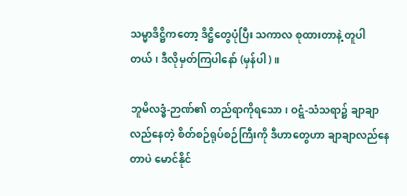သမ္မာဒိဋ္ဌိကတော့ ဒိဋ္ဌိတွေပုံပြီး သကာလ စုထားတာနဲ့ တူပါတယ်၊ ဒီလိုမှတ်ကြပါနော် (မှန်ပါ)။

ဘူမိလဒ္ဓံ-ဉာဏ်၏ တည်ရာကိုရသော၊ ဝဋ္ဋံ-သံသရာ၌ ချာချာလည်နေတဲ့ စိတ်စဉ်ရုပ်စဉ်ကြီးကို ဒီဟာတွေဟာ ချာချာလည်နေတာပဲ မောင်နိုင်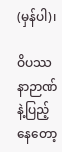(မှန်ပါ)၊

ဝိပဿနာဉာဏ်နဲ့ပြည့်နေတော့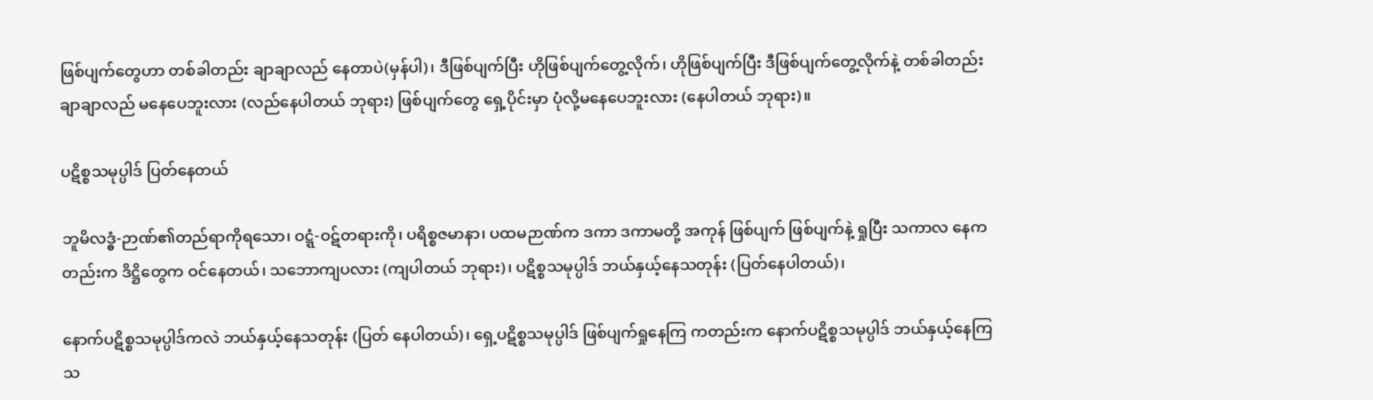ဖြစ်ပျက်တွေဟာ တစ်ခါတည်း ချာချာလည် နေတာပဲ(မှန်ပါ)၊ ဒီဖြစ်ပျက်ပြီး ဟိုဖြစ်ပျက်တွေ့လိုက်၊ ဟိုဖြစ်ပျက်ပြီး ဒီဖြစ်ပျက်တွေ့လိုက်နဲ့ တစ်ခါတည်း ချာချာလည် မနေပေဘူးလား (လည်နေပါတယ် ဘုရား) ဖြစ်ပျက်တွေ ရှေ့ပိုင်းမှာ ပုံလို့မနေပေဘူးလား (နေပါတယ် ဘုရား)။

ပဋိစ္စသမုပ္ပါဒ် ပြတ်နေတယ်

ဘူမိလဒ္ဓံ-ဉာဏ်၏တည်ရာကိုရသော၊ ဝဋ္ဋံ-ဝဋ်တရားကို၊ ပရိစ္စဇမာနာ၊ ပထမဉာဏ်က ဒကာ ဒကာမတို့ အကုန် ဖြစ်ပျက် ဖြစ်ပျက်နဲ့ ရှုပြီး သကာလ နေကတည်းက ဒိဋ္ဌိတွေက ဝင်နေတယ်၊ သဘောကျပလား (ကျပါတယ် ဘုရား)၊ ပဋိစ္စသမုပ္ပါဒ် ဘယ်နှယ့်နေသတုန်း (ပြတ်နေပါတယ်)၊

နောက်ပဋိစ္စသမုပ္ပါဒ်ကလဲ ဘယ်နှယ့်နေသတုန်း (ပြတ် နေပါတယ်)၊ ရှေ့ပဋိစ္စသမုပ္ပါဒ် ဖြစ်ပျက်ရှုနေကြ ကတည်းက နောက်ပဋိစ္စသမုပ္ပါဒ် ဘယ်နှယ့်နေကြသ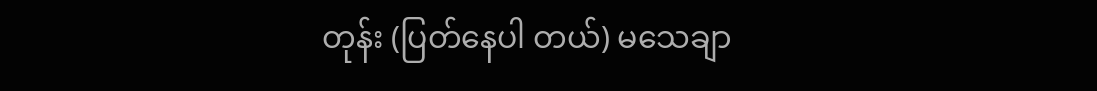တုန်း (ပြတ်နေပါ တယ်) မသေချာ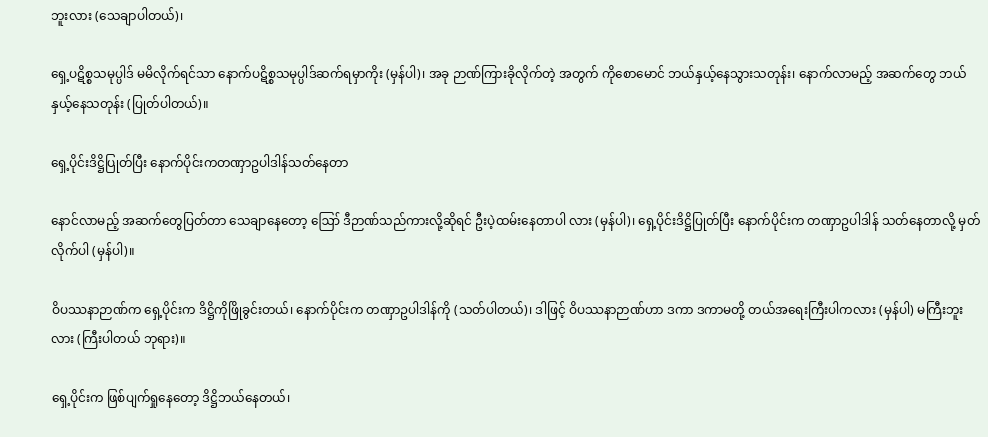ဘူးလား (သေချာပါတယ်)၊

ရှေ့ပဋိစ္စသမုပ္ပါဒ် မမိလိုက်ရင်သာ နောက်ပဋိစ္စသမုပ္ပါဒ်ဆက်ရမှာကိုး (မှန်ပါ)၊ အခု ဉာဏ်ကြားခိုလိုက်တဲ့ အတွက် ကိုစောမောင် ဘယ်နှယ့်နေသွားသတုန်း၊ နောက်လာမည့် အဆက်တွေ ဘယ်နှယ့်နေသတုန်း (ပြုတ်ပါတယ်)။

ရှေ့ပိုင်းဒိဋ္ဌိပြုတ်ပြီး နောက်ပိုင်းကတဏှာဥပါဒါန်သတ်နေတာ

နောင်လာမည့် အဆက်တွေပြတ်တာ သေချာနေတော့ ဪ ဒီဉာဏ်သည်ကားလို့ဆိုရင် ဦးပဲ့ထမ်းနေတာပါ လား (မှန်ပါ)၊ ရှေ့ပိုင်းဒိဋ္ဌိပြုတ်ပြီး နောက်ပိုင်းက တဏှာဥပါဒါန် သတ်နေတာလို့ မှတ်လိုက်ပါ (မှန်ပါ)။

ဝိပဿနာဉာဏ်က ရှေ့ပိုင်းက ဒိဋ္ဌိကိုဖြိုခွင်းတယ်၊ နောက်ပိုင်းက တဏှာဥပါဒါန်ကို (သတ်ပါတယ်)၊ ဒါဖြင့် ဝိပဿနာဉာဏ်ဟာ ဒကာ ဒကာမတို့ တယ်အရေးကြီးပါကလား (မှန်ပါ) မကြီးဘူးလား (ကြီးပါတယ် ဘုရား)။

ရှေ့ပိုင်းက ဖြစ်ပျက်ရှုနေတော့ ဒိဋ္ဌိဘယ်နေတယ်၊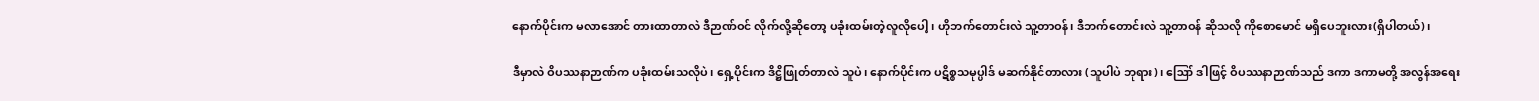နောက်ပိုင်းက မလာအောင် တားထာတာလဲ ဒီဉာဏ်ဝင် လိုက်လို့ဆိုတော့ ပခုံးထမ်းတဲ့လူလိုပေါ့၊ ဟိုဘက်တောင်းလဲ သူ့တာဝန်၊ ဒီဘက်တောင်းလဲ သူ့တာဝန် ဆိုသလို ကိုစောမောင် မရှိပေဘူးလား(ရှိပါတယ်)၊

ဒီမှာလဲ ဝိပဿနာဉာဏ်က ပခုံးထမ်းသလိုပဲ၊ ရှေ့ပိုင်းက ဒိဋ္ဌိဖြုတ်တာလဲ သူပဲ၊ နောက်ပိုင်းက ပဋိစ္စသမုပ္ပါဒ် မဆက်နိုင်တာလား (သူပါပဲ ဘုရား)၊ ဪ ဒါဖြင့် ဝိပဿနာဉာဏ်သည် ဒကာ ဒကာမတို့ အလွန်အရေး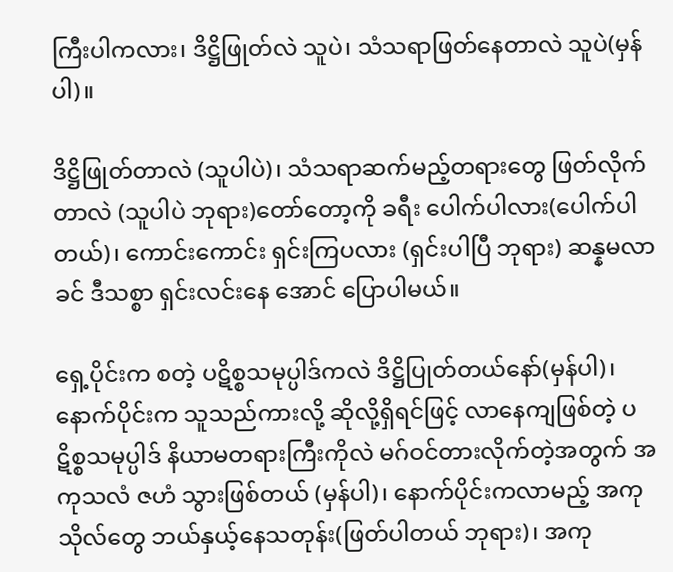ကြီးပါကလား၊ ဒိဋ္ဌိဖြုတ်လဲ သူပဲ၊ သံသရာဖြတ်နေတာလဲ သူပဲ(မှန်ပါ)။

ဒိဋ္ဌိဖြုတ်တာလဲ (သူပါပဲ)၊ သံသရာဆက်မည့်တရားတွေ ဖြတ်လိုက်တာလဲ (သူပါပဲ ဘုရား)တော်တော့ကို ခရီး ပေါက်ပါလား(ပေါက်ပါတယ်)၊ ကောင်းကောင်း ရှင်းကြပလား (ရှင်းပါပြီ ဘုရား) ဆန္နမလာခင် ဒီသစ္စာ ရှင်းလင်းနေ အောင် ပြောပါမယ်။

ရှေ့ပိုင်းက စတဲ့ ပဋိစ္စသမုပ္ပါဒ်ကလဲ ဒိဋ္ဌိပြုတ်တယ်နော်(မှန်ပါ)၊ နောက်ပိုင်းက သူသည်ကားလို့ ဆိုလို့ရှိရင်ဖြင့် လာနေကျဖြစ်တဲ့ ပဋိစ္စသမုပ္ပါဒ် နိယာမတရားကြီးကိုလဲ မဂ်ဝင်တားလိုက်တဲ့အတွက် အကုသလံ ဇဟံ သွားဖြစ်တယ် (မှန်ပါ)၊ နောက်ပိုင်းကလာမည့် အကုသိုလ်တွေ ဘယ်နှယ့်နေသတုန်း(ဖြတ်ပါတယ် ဘုရား)၊ အကု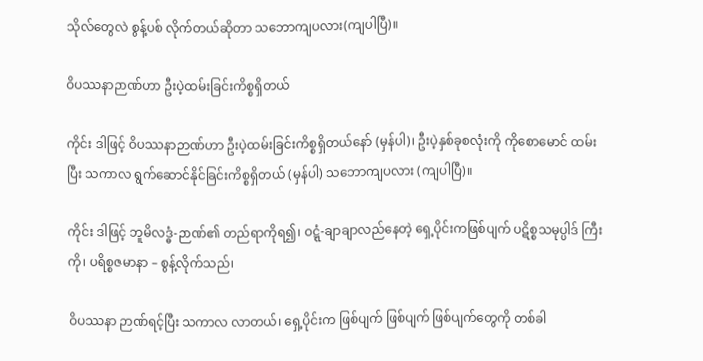သိုလ်တွေလဲ စွန့်ပစ် လိုက်တယ်ဆိုတာ သဘောကျပလား(ကျပါပြီ)။

ဝိပဿနာဉာဏ်ဟာ ဦးပဲ့ထမ်းခြင်းကိစ္စရှိတယ်

ကိုင်း ဒါဖြင့် ဝိပဿနာဉာဏ်ဟာ ဦးပဲ့ထမ်းခြင်းကိစ္စရှိတယ်နော် (မှန်ပါ)၊ ဦးပဲ့နှစ်ခုစလုံးကို ကိုစောမောင် ထမ်းပြီး သကာလ ရွက်ဆောင်နိုင်ခြင်းကိစ္စရှိတယ် (မှန်ပါ) သဘောကျပလား (ကျပါပြီ)။

ကိုင်း ဒါဖြင့် ဘူမိလဒ္ဓံ-ဉာဏ်၏ တည်ရာကိုရ၍၊ ဝဋ္ဋံ-ချာချာလည်နေတဲ့ ရှေ့ပိုင်းကဖြစ်ပျက် ပဋိစ္စသမုပ္ပါဒ် ကြီးကို၊ ပရိစ္စဇမာနာ – စွန့်လိုက်သည်၊

ဝိပဿနာ ဉာဏ်ရင့်ပြီး သကာလ လာတယ်၊ ရှေ့ပိုင်းက ဖြစ်ပျက် ဖြစ်ပျက် ဖြစ်ပျက်တွေကို တစ်ခါ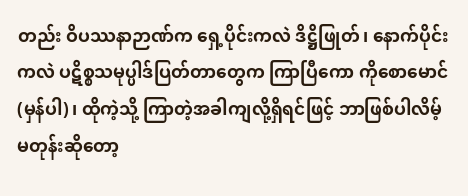တည်း ဝိပဿနာဉာဏ်က ရှေ့ပိုင်းကလဲ ဒိဋ္ဌိဖြုတ်၊ နောက်ပိုင်းကလဲ ပဋိစ္စသမုပ္ပါဒ်ပြတ်တာတွေက ကြာပြီကော ကိုစောမောင်(မှန်ပါ)၊ ထိုကဲ့သို့ ကြာတဲ့အခါကျလို့ရှိရင်ဖြင့် ဘာဖြစ်ပါလိမ့်မတုန်းဆိုတော့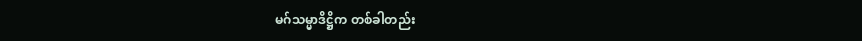မဂ်သမ္မာဒိဋ္ဌိက တစ်ခါတည်း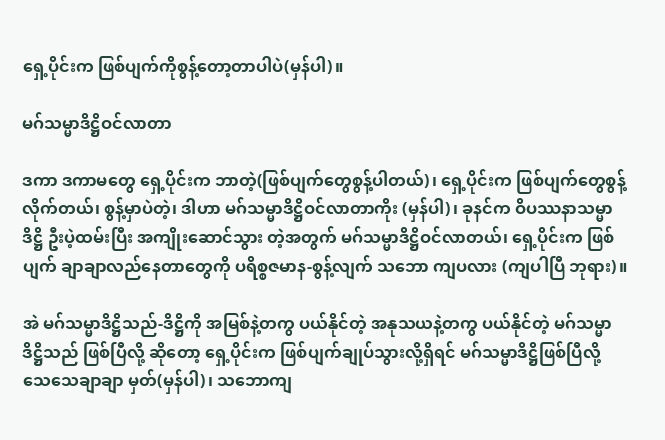ရှေ့ပိုင်းက ဖြစ်ပျက်ကိုစွန့်တော့တာပါပဲ(မှန်ပါ)။

မဂ်သမ္မာဒိဋ္ဌိဝင်လာတာ

ဒကာ ဒကာမတွေ ရှေ့ပိုင်းက ဘာတဲ့(ဖြစ်ပျက်တွေစွန့်ပါတယ်)၊ ရှေ့ပိုင်းက ဖြစ်ပျက်တွေစွန့်လိုက်တယ်၊ စွန့်မှာပဲတဲ့၊ ဒါဟာ မဂ်သမ္မာဒိဋ္ဌိဝင်လာတာကိုး (မှန်ပါ)၊ ခုနင်က ဝိပဿနာသမ္မာဒိဋ္ဌိ ဦးပဲ့ထမ်းပြီး အကျိုးဆောင်သွား တဲ့အတွက် မဂ်သမ္မာဒိဋ္ဌိဝင်လာတယ်၊ ရှေ့ပိုင်းက ဖြစ်ပျက် ချာချာလည်နေတာတွေကို ပရိစ္စဇမာန-စွန့်လျက် သဘော ကျပလား (ကျပါပြီ ဘုရား)။

အဲ မဂ်သမ္မာဒိဋ္ဌိသည်-ဒိဋ္ဌိကို အမြစ်နဲ့တကွ ပယ်နိုင်တဲ့ အနုသယနဲ့တကွ ပယ်နိုင်တဲ့ မဂ်သမ္မာဒိဋ္ဌိသည် ဖြစ်ပြီလို့ ဆိုတော့ ရှေ့ပိုင်းက ဖြစ်ပျက်ချုပ်သွားလို့ရှိရင် မဂ်သမ္မာဒိဋ္ဌိဖြစ်ပြီလို့ သေသေချာချာ မှတ်(မှန်ပါ)၊ သဘောကျ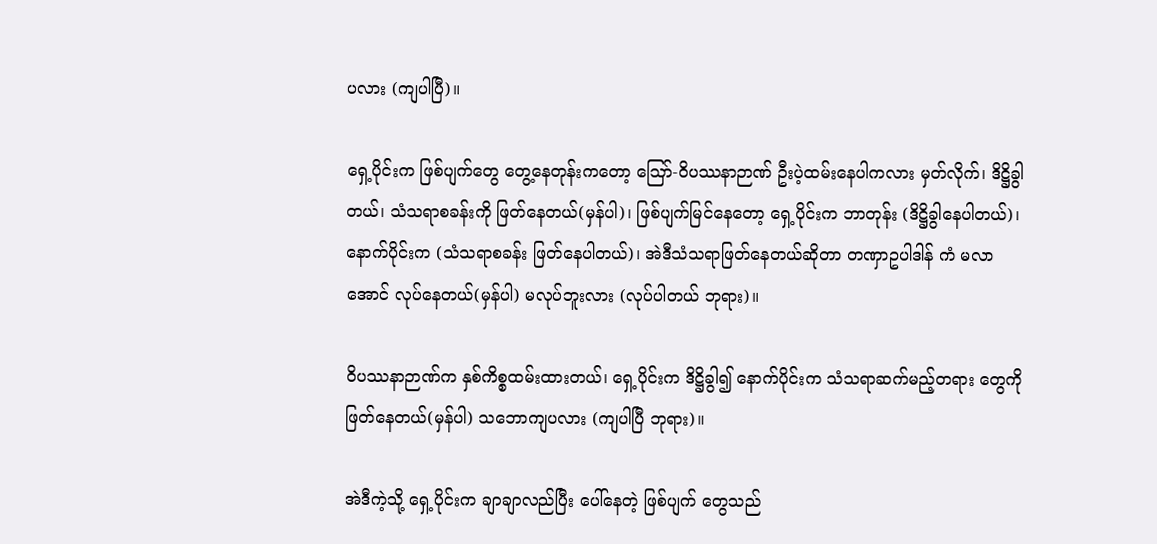ပလား (ကျပါပြီ)။

ရှေ့ပိုင်းက ဖြစ်ပျက်တွေ တွေ့နေတုန်းကတော့ ဪ-ဝိပဿနာဉာဏ် ဦးပဲ့ထမ်းနေပါကလား မှတ်လိုက်၊ ဒိဋ္ဌိခွါ တယ်၊ သံသရာစခန်းကို ဖြတ်နေတယ်(မှန်ပါ)၊ ဖြစ်ပျက်မြင်နေတော့ ရှေ့ပိုင်းက ဘာတုန်း (ဒိဋ္ဌိခွါနေပါတယ်)၊ နောက်ပိုင်းက (သံသရာစခန်း ဖြတ်နေပါတယ်)၊ အဲဒီသံသရာဖြတ်နေတယ်ဆိုတာ တဏှာဥပါဒါန် ကံ မလာအောင် လုပ်နေတယ်(မှန်ပါ) မလုပ်ဘူးလား (လုပ်ပါတယ် ဘုရား)။

ဝိပဿနာဉာဏ်က နှစ်ကိစ္စထမ်းထားတယ်၊ ရှေ့ပိုင်းက ဒိဋ္ဌိခွါ၍ နောက်ပိုင်းက သံသရာဆက်မည့်တရား တွေကို ဖြတ်နေတယ်(မှန်ပါ) သဘောကျပလား (ကျပါပြီ ဘုရား)။

အဲဒီကဲ့သို့ ရှေ့ပိုင်းက ချာချာလည်ပြီး ပေါ်နေတဲ့ ဖြစ်ပျက် တွေသည်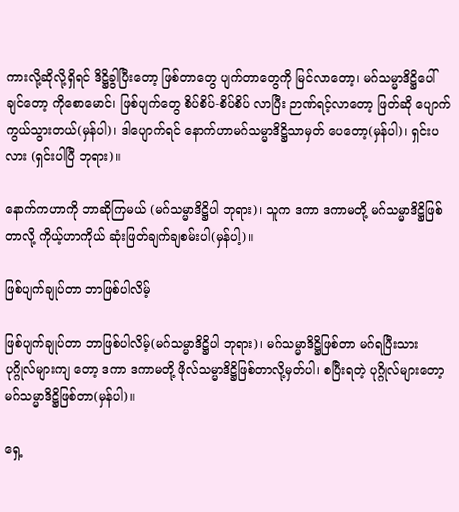ကားလို့ဆိုလို့ရှိရင် ဒိဋ္ဌိခွါပြီးတော့ ဖြစ်တာတွေ ပျက်တာတွေကို မြင်လာတော့၊ မဂ်သမ္မာဒိဋ္ဌိပေါ်ချင်တော့ ကိုစောမောင်၊ ဖြစ်ပျက်တွေ စိပ်စိပ်-စိပ်စိပ် လာပြီး ဉာဏ်ရင့်လာတော့ ဖြတ်ဆို ပျောက်ကွယ်သွားတယ်(မှန်ပါ)၊ ဒါပျောက်ရင် နောက်ဟာမဂ်သမ္မာဒိဋ္ဌိသာမှတ် ပေတော့(မှန်ပါ)၊ ရှင်းပလား (ရှင်းပါပြီ ဘုရား)။

နောက်ကဟာကို ဘာဆိုကြမယ် (မဂ်သမ္မာဒိဋ္ဌိပါ ဘုရား)၊ သူက ဒကာ ဒကာမတို့ မဂ်သမ္မာဒိဋ္ဌိဖြစ်တာလို့ ကိုယ့်ဟာကိုယ် ဆုံးဖြတ်ချက်ချစမ်းပါ(မှန်ပါ့)။

ဖြစ်ပျက်ချုပ်တာ ဘာဖြစ်ပါလိမ့်

ဖြစ်ပျက်ချုပ်တာ ဘာဖြစ်ပါလိမ့်(မဂ်သမ္မာဒိဋ္ဌိပါ ဘုရား)၊ မဂ်သမ္မာဒိဋ္ဌိဖြစ်တာ မဂ်ရပြီးသား ပုဂ္ဂိုလ်များကျ တော့ ဒကာ ဒကာမတို့ ဖိုလ်သမ္မာဒိဋ္ဌိဖြစ်တာလို့မှတ်ပါ၊ စပြီးရတဲ့ ပုဂ္ဂိုလ်များတော့ မဂ်သမ္မာဒိဋ္ဌိဖြစ်တာ(မှန်ပါ)။

ရှေ့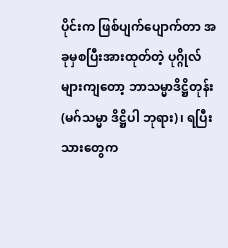ပိုင်းက ဖြစ်ပျက်ပျောက်တာ အခုမှစပြီးအားထုတ်တဲ့ ပုဂ္ဂိုလ်များကျတော့ ဘာသမ္မာဒိဋ္ဌိတုန်း (မဂ်သမ္မာ ဒိဋ္ဌိပါ ဘုရား)၊ ရပြီးသားတွေက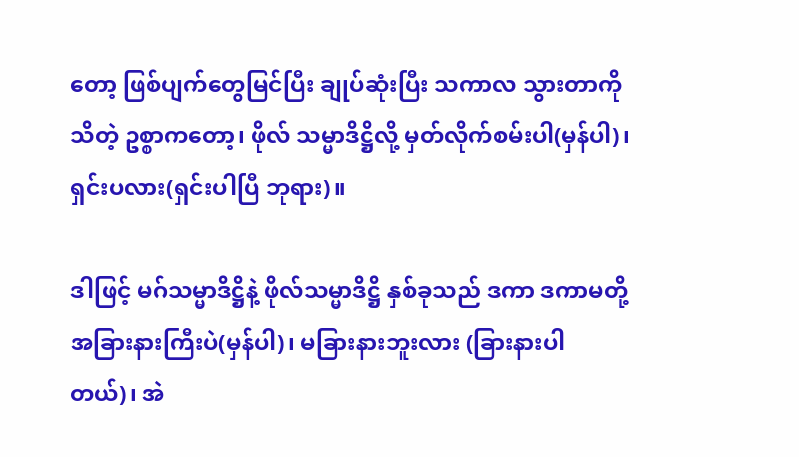တော့ ဖြစ်ပျက်တွေမြင်ပြီး ချုပ်ဆုံးပြီး သကာလ သွားတာကိုသိတဲ့ ဥစ္စာကတော့၊ ဖိုလ် သမ္မာဒိဋ္ဌိလို့ မှတ်လိုက်စမ်းပါ(မှန်ပါ)၊ ရှင်းပလား(ရှင်းပါပြီ ဘုရား)။

ဒါဖြင့် မဂ်သမ္မာဒိဋ္ဌိနဲ့ ဖိုလ်သမ္မာဒိဋ္ဌိ နှစ်ခုသည် ဒကာ ဒကာမတို့ အခြားနားကြီးပဲ(မှန်ပါ)၊ မခြားနားဘူးလား (ခြားနားပါတယ်)၊ အဲ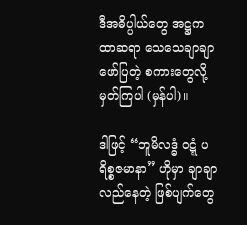ဒီအဓိပ္ပါယ်တွေ အဋ္ဌကထာဆရာ သေသေချာချာ ဖော်ပြတဲ့ စကားတွေလို့ မှတ်ကြပါ (မှန်ပါ)။

ဒါဖြင့် “ဘူမိလဒ္ဓံ ဝဋ္ဋံ ပရိစ္စဇမာနာ” ဟိုမှာ ချာချာလည်နေတဲ့ ဖြစ်ပျက်တွေ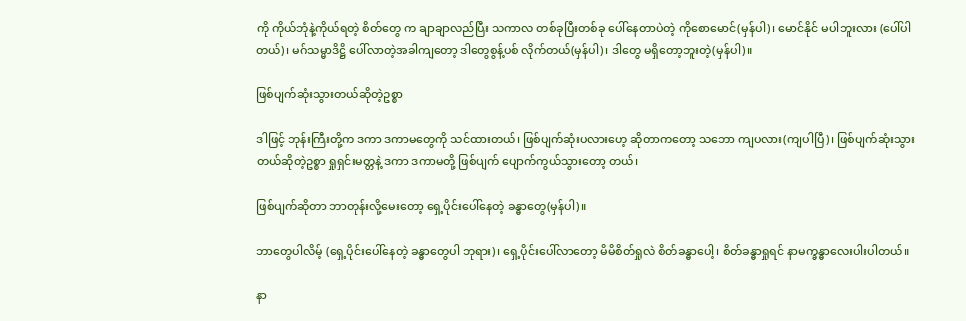ကို ကိုယ်ဘုံနဲ့ကိုယ်ရတဲ့ စိတ်တွေ က ချာချာလည်ပြီး သကာလ တစ်ခုပြီးတစ်ခု ပေါ်နေတာပဲတဲ့ ကိုစောမောင်(မှန်ပါ)၊ မောင်နိုင် မပါဘူးလား (ပေါ်ပါ တယ်)၊ မဂ်သမ္မာဒိဋ္ဌိ ပေါ်လာတဲ့အခါကျတော့ ဒါတွေစွန့်ပစ် လိုက်တယ်(မှန်ပါ)၊ ဒါတွေ မရှိတော့ဘူးတဲ့(မှန်ပါ)။

ဖြစ်ပျက်ဆုံးသွားတယ်ဆိုတဲ့ဥစ္စာ

ဒါဖြင့် ဘုန်းကြီးတို့က ဒကာ ဒကာမတွေကို သင်ထားတယ်၊ ဖြစ်ပျက်ဆုံးပလားဟေ့ ဆိုတာကတော့ သဘော ကျပလား(ကျပါပြီ)၊ ဖြစ်ပျက်ဆုံးသွားတယ်ဆိုတဲ့ဥစ္စာ ရှုရှင်းမတ္တနဲ့ ဒကာ ဒကာမတို့ ဖြစ်ပျက် ပျောက်ကွယ်သွားတော့ တယ်၊

ဖြစ်ပျက်ဆိုတာ ဘာတုန်းလို့မေးတော့ ရှေ့ပိုင်းပေါ်နေတဲ့ ခန္ဓာတွေ(မှန်ပါ)။

ဘာတွေပါလိမ့် (ရှေ့ပိုင်းပေါ်နေတဲ့ ခန္ဓာတွေပါ ဘုရား)၊ ရှေ့ပိုင်းပေါ်လာတော့ မိမိစိတ်ရှုလဲ စိတ်ခန္ဓာပေါ့၊ စိတ်ခန္ဓာရှုရင် နာမက္ခန္ဓာလေးပါးပါတယ်။

နာ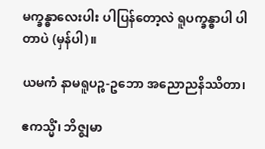မက္ခန္ဓာလေးပါး ပါပြန်တော့လဲ ရူပက္ခန္ဓာပါ ပါတာပဲ (မှန်ပါ)။

ယမကံ နာမရူပဉ္စ-ဥဘော အညောညနိဿိတာ၊

ဧကသ္မိံ၊ ဘိဇ္ဈမာ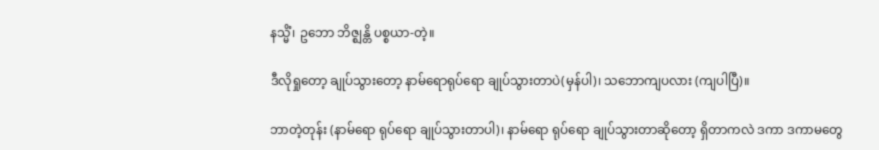နသ္မိံ၊ ဥဘော ဘိဇ္ဈန္တိ ပစ္စယာ-တဲ့။

ဒီလိုရှုတော့ ချုပ်သွားတော့ နာမ်ရောရုပ်ရော ချုပ်သွားတာပဲ(မှန်ပါ)၊ သဘောကျပလား (ကျပါပြီ)။

ဘာတဲ့တုန်း (နာမ်ရော ရုပ်ရော ချုပ်သွားတာပါ)၊ နာမ်ရော ရုပ်ရော ချုပ်သွားတာဆိုတော့ ရှိတာကလဲ ဒကာ ဒကာမတွေ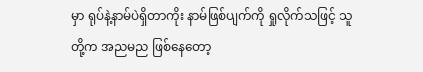မှာ ရုပ်နဲ့နာမ်ပဲရှိတာကိုး နာမ်ဖြစ်ပျက်ကို ရှုလိုက်သဖြင့် သူတို့က အညမည ဖြစ်နေတော့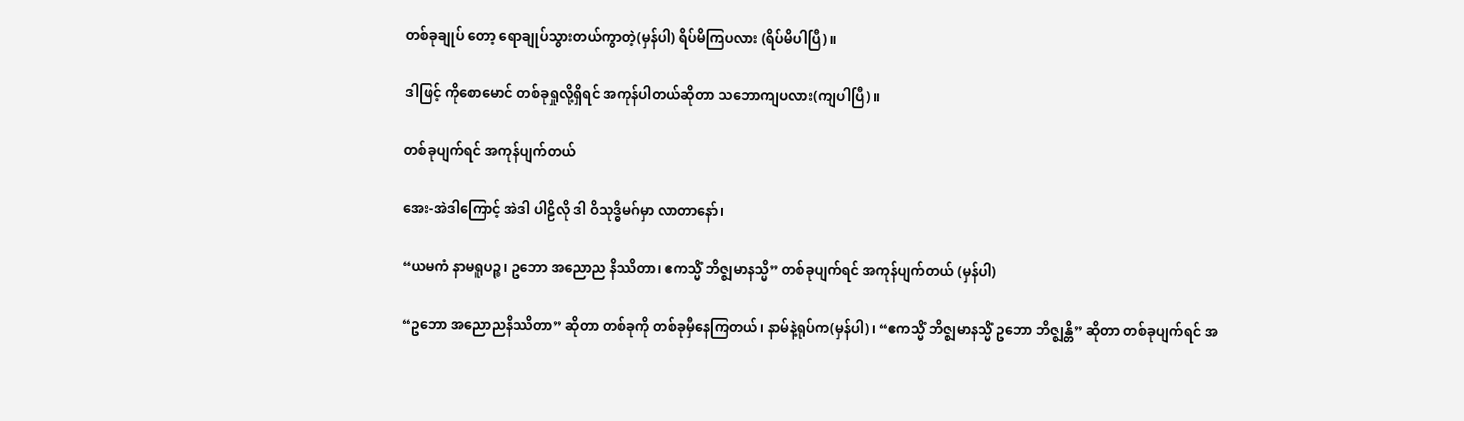တစ်ခုချုပ် တော့ ရောချုပ်သွားတယ်ကွာတဲ့(မှန်ပါ) ရိပ်မိကြပလား (ရိပ်မိပါပြီ)။

ဒါဖြင့် ကိုစောမောင် တစ်ခုရှုလို့ရှိရင် အကုန်ပါတယ်ဆိုတာ သဘောကျပလား(ကျပါပြီ)။

တစ်ခုပျက်ရင် အကုန်ပျက်တယ်

အေး-အဲဒါကြောင့် အဲဒါ ပါဠိလို ဒါ ဝိသုဒ္ဓိမဂ်မှာ လာတာနော်၊

“ယမကံ နာမရူပဉ္စ၊ ဥဘော အညောည နိဿိတာ၊ ဧကသ္မိံ ဘိဇ္ဈမာနသ္မိ” တစ်ခုပျက်ရင် အကုန်ပျက်တယ် (မှန်ပါ)

“ဥဘော အညောညနိဿိတာ” ဆိုတာ တစ်ခုကို တစ်ခုမှီနေကြတယ်၊ နာမ်နဲ့ရုပ်က(မှန်ပါ)၊ “ဧကသ္မိံ ဘိဇ္ဈမာနသ္မိံ ဥဘော ဘိဇ္ဈန္တိ” ဆိုတာ တစ်ခုပျက်ရင် အ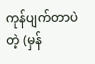ကုန်ပျက်တာပဲတဲ့ (မှန်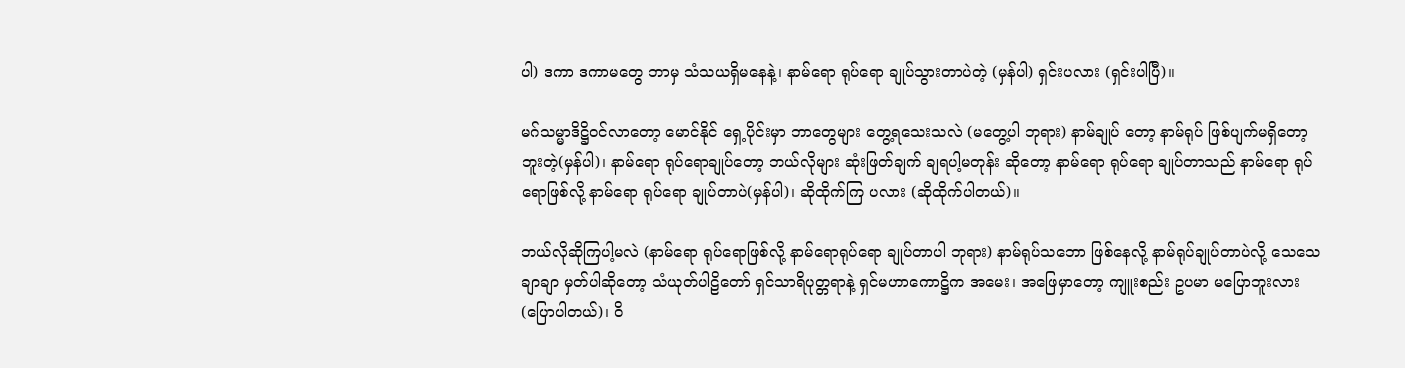ပါ) ဒကာ ဒကာမတွေ ဘာမှ သံသယရှိမနေနဲ့၊ နာမ်ရော ရုပ်ရော ချုပ်သွားတာပဲတဲ့ (မှန်ပါ) ရှင်းပလား (ရှင်းပါပြီ)။

မဂ်သမ္မာဒိဋ္ဌိဝင်လာတော့ မောင်နိုင် ရှေ့ပိုင်းမှာ ဘာတွေများ တွေ့ရသေးသလဲ (မတွေ့ပါ ဘုရား) နာမ်ချုပ် တော့ နာမ်ရုပ် ဖြစ်ပျက်မရှိတော့ဘူးတဲ့(မှန်ပါ)၊ နာမ်ရော ရုပ်ရောချုပ်တော့ ဘယ်လိုများ ဆုံးဖြတ်ချက် ချရပါ့မတုန်း ဆိုတော့ နာမ်ရော ရုပ်ရော ချုပ်တာသည် နာမ်ရော ရုပ်ရောဖြစ်လို့ နာမ်ရော ရုပ်ရော ချုပ်တာပဲ(မှန်ပါ)၊ ဆိုထိုက်ကြ ပလား (ဆိုထိုက်ပါတယ်)။

ဘယ်လိုဆိုကြပါ့မလဲ (နာမ်ရော ရုပ်ရောဖြစ်လို့ နာမ်ရောရုပ်ရော ချုပ်တာပါ ဘုရား) နာမ်ရုပ်သဘော ဖြစ်နေလို့ နာမ်ရုပ်ချုပ်တာပဲလို့ သေသေချာချာ မှတ်ပါဆိုတော့ သံယုတ်ပါဠိတော် ရှင်သာရိပုတ္တရာနဲ့ ရှင်မဟာကောဋ္ဌိက အမေး၊ အဖြေမှာတော့ ကျူးစည်း ဥပမာ မပြောဘူးလား (ပြောပါတယ်)၊ ဝိ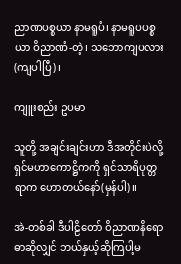ညာဏပစ္စယာ နာမရူပံ၊ နာမရူပပစ္စယာ ဝိညာဏံ-တဲ့၊ သဘောကျပလား(ကျပါပြီ)၊

ကျူးစည်း ဥပမာ

သူတို့ အချင်းချင်းဟာ ဒီအတိုင်းပဲလို့ ရှင်မဟာကောဋ္ဌိကကို ရှင်သာရိပုတ္တရာက ဟောတယ်နော်(မှန်ပါ)။

အဲ-တစ်ခါ ဒီပါဠိတော် ဝိညာဏနိရောဓာဆိုလျှင် ဘယ်နှယ့်ဆိုကြပါ့မ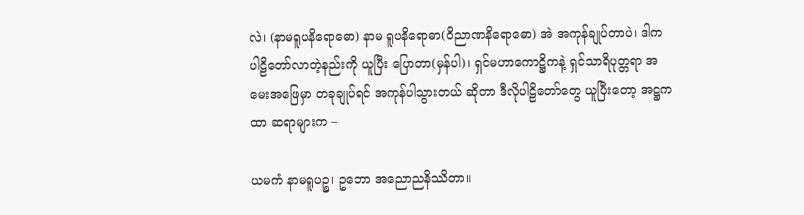လဲ၊ (နာမရူပနိရောဓော) နာမ ရူပနိရောဓာ(ဝိညာဏနိရောဓော) အဲ အကုန်ချုပ်တာပဲ၊ ဒါက ပါဠိတော်လာတဲ့နည်းကို ယူပြီး ပြောတာ(မှန်ပါ)၊ ရှင်မဟာကောဋ္ဌိကနဲ့ ရှင်သာရိပုတ္တရာ အမေးအဖြေမှာ တခုချုပ်ရင် အကုန်ပါသွားတယ် ဆိုတာ ဒီလိုပါဠိတော်တွေ ယူပြီးတော့ အဋ္ဌကထာ ဆရာများက –

ယမကံ နာမရူပဉ္စ၊ ဥဘော အညောညနိဿိတာ။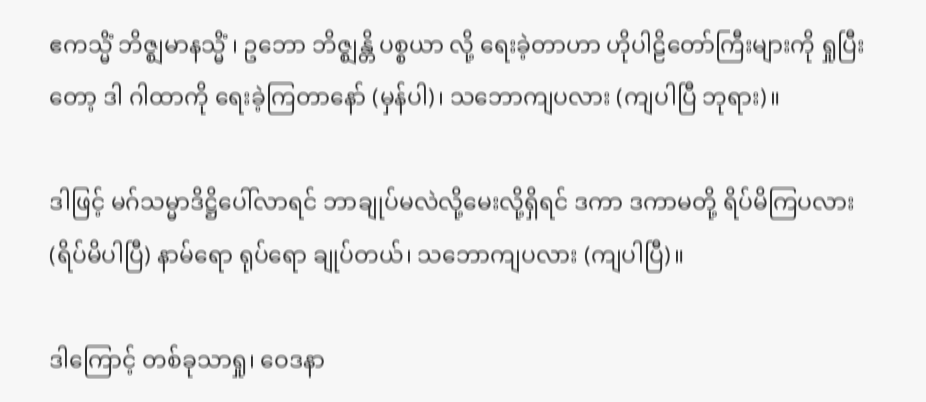ဧကသ္မိံ ဘိဇ္ဈမာနသ္မိံ ၊ ဥဘော ဘိဇ္ဈန္တိ ပစ္စယာ လို့ ရေးခဲ့တာဟာ ဟိုပါဠိတော်ကြီးများကို ရှုပြီးတော့ ဒါ ဂါထာကို ရေးခဲ့ကြတာနော် (မှန်ပါ)၊ သဘောကျပလား (ကျပါပြီ ဘုရား)။

ဒါဖြင့် မဂ်သမ္မာဒိဋ္ဌိပေါ်လာရင် ဘာချုပ်မလဲလို့မေးလို့ရှိရင် ဒကာ ဒကာမတို့ ရိပ်မိကြပလား (ရိပ်မိပါပြီ) နာမ်ရော ရုပ်ရော ချုပ်တယ်၊ သဘောကျပလား (ကျပါပြီ)။

ဒါကြောင့် တစ်ခုသာရှု၊ ဝေဒနာ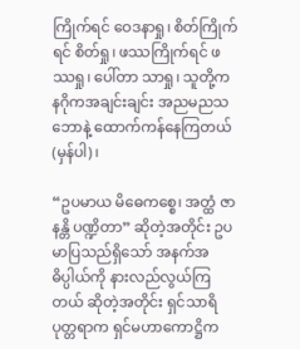ကြိုက်ရင် ဝေဒနာရှု၊ စိတ်ကြိုက်ရင် စိတ်ရှု၊ ဖဿကြိုက်ရင် ဖဿရှု၊ ပေါ်တာ သာရှု၊ သူတို့က နဂိုကအချင်းချင်း အညမညသဘောနဲ့ ထောက်ကန်နေကြတယ်(မှန်ပါ)၊

“ဥပမာယ မိဓေကစ္စေ၊ အတ္ထံ ဇာနန္တိ ပဏ္ဍိတာ” ဆိုတဲ့အတိုင်း ဥပမာပြသည်ရှိသော် အနက်အဓိပ္ပါယ်ကို နားလည်လွယ်ကြတယ် ဆိုတဲ့အတိုင်း ရှင်သာရိပုတ္တရာက ရှင်မဟာကောဋ္ဌိက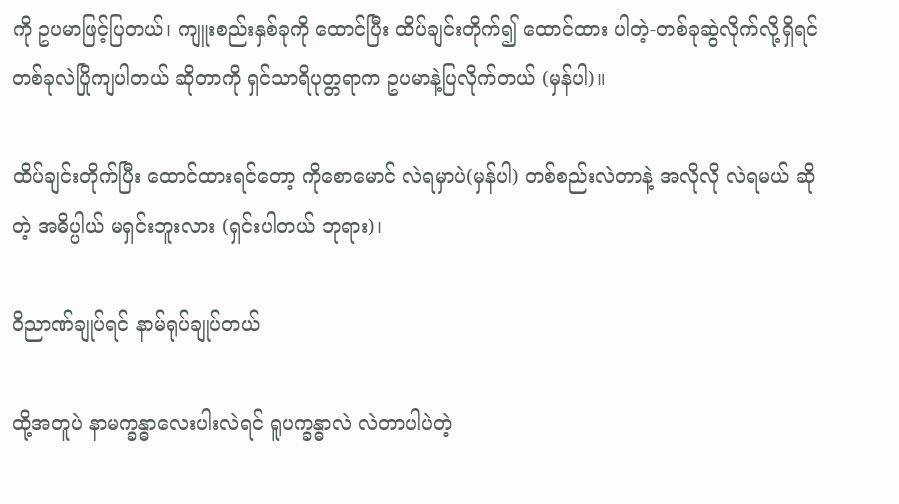ကို ဥပမာဖြင့်ပြတယ်၊ ကျူးစည်းနှစ်ခုကို ထောင်ပြီး ထိပ်ချင်းတိုက်၍ ထောင်ထား ပါတဲ့-တစ်ခုဆွဲလိုက်လို့ရှိရင် တစ်ခုလဲပြိုကျပါတယ် ဆိုတာကို ရှင်သာရိပုတ္တရာက ဥပမာနဲ့ပြလိုက်တယ် (မှန်ပါ)။

ထိပ်ချင်းတိုက်ပြီး ထောင်ထားရင်တော့ ကိုစောမောင် လဲရမှာပဲ(မှန်ပါ) တစ်စည်းလဲတာနဲ့ အလိုလို လဲရမယ် ဆိုတဲ့ အဓိပ္ပါယ် မရှင်းဘူးလား (ရှင်းပါတယ် ဘုရား)၊

ဝိညာဏ်ချုပ်ရင် နာမ်ရုပ်ချုပ်တယ်

ထို့အတူပဲ နာမက္ခန္ဓာလေးပါးလဲရင် ရူပက္ခန္ဓာလဲ လဲတာပါပဲတဲ့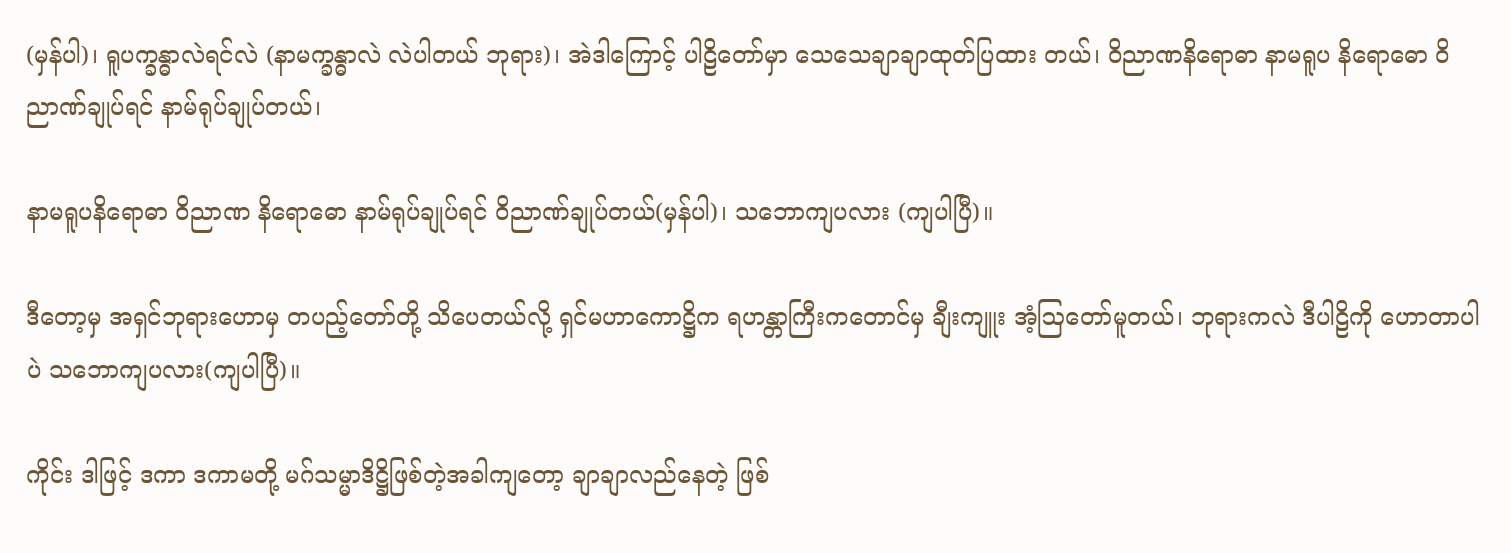(မှန်ပါ)၊ ရူပက္ခန္ဓာလဲရင်လဲ (နာမက္ခန္ဓာလဲ လဲပါတယ် ဘုရား)၊ အဲဒါကြောင့် ပါဠိတော်မှာ သေသေချာချာထုတ်ပြထား တယ်၊ ဝိညာဏနိရောဓာ နာမရူပ နိရောဓော ဝိညာဏ်ချုပ်ရင် နာမ်ရုပ်ချုပ်တယ်၊

နာမရူပနိရောဓာ ဝိညာဏ နိရောဓော နာမ်ရုပ်ချုပ်ရင် ဝိညာဏ်ချုပ်တယ်(မှန်ပါ)၊ သဘောကျပလား (ကျပါပြီ)။

ဒီတော့မှ အရှင်ဘုရားဟောမှ တပည့်တော်တို့ သိပေတယ်လို့ ရှင်မဟာကောဋ္ဌိက ရဟန္တာကြီးကတောင်မှ ချီးကျူး အံ့ဩတော်မူတယ်၊ ဘုရားကလဲ ဒီပါဠိကို ဟောတာပါပဲ သဘောကျပလား(ကျပါပြီ)။

ကိုင်း ဒါဖြင့် ဒကာ ဒကာမတို့ မဂ်သမ္မာဒိဋ္ဌိဖြစ်တဲ့အခါကျတော့ ချာချာလည်နေတဲ့ ဖြစ်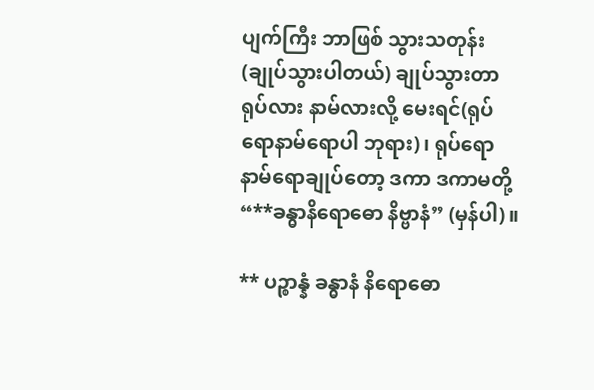ပျက်ကြီး ဘာဖြစ် သွားသတုန်း (ချုပ်သွားပါတယ်) ချုပ်သွားတာ ရုပ်လား နာမ်လားလို့ မေးရင်(ရုပ်ရောနာမ်ရောပါ ဘုရား)၊ ရုပ်ရော နာမ်ရောချုပ်တော့ ဒကာ ဒကာမတို့ “**ခန္ဓာနိရောဓော နိဗ္ဗာနံ” (မှန်ပါ)။

** ပဉ္စာန္နံ ခန္ဓာနံ နိရောဓော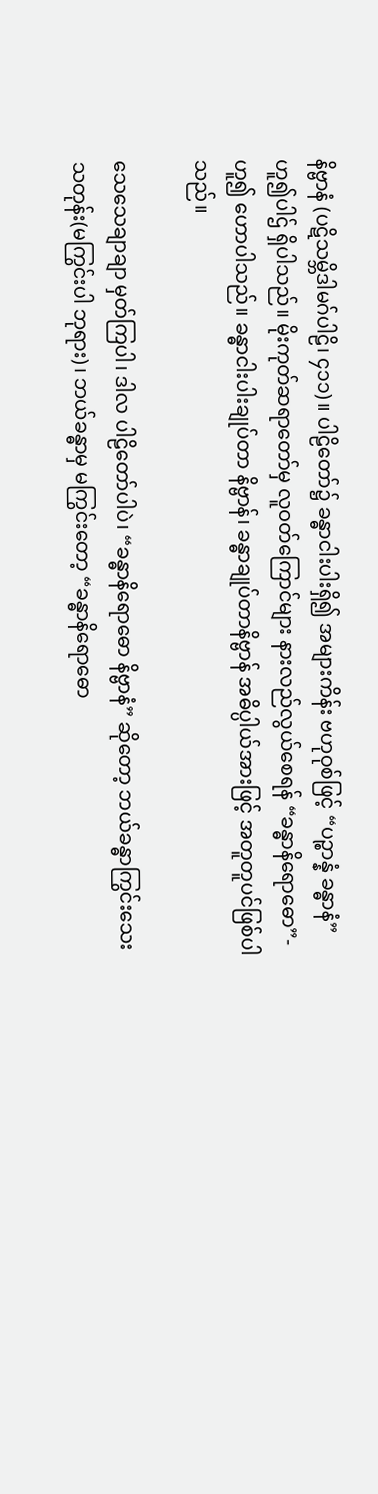နိဗ္ဗာနံ (ပဋိသမ္ဘိဒါမဂ်ပါဠိ၊ ၄၁၁)။ ပါဠိတော်၌ ခန္ဓာငါးပါးရှိ၍ အများကိန်း ဗဟုဝုစ်ဖြင့် “ပဉ္စာန္နံ ခန္ဓာနံ” ဟူ၍ပါဌ် ရှိပါသည်။ မိုးကုတ်ဆရာတော်မှ လူဝတ်ကြောင်များ နားလည်လွယ်စေရန် “ခန္ဓာနိရောဓော”- ဟူ၍ ဟောပါသည်။ ခန္ဓာငါးပါးချုပ်တာ နိဗ္ဗာန်၊ ခန္ဓာချုပ်တာနိဗ္ဗာန် အဓိပ္ပါယ်အားဖြင့် အတူတူပင်ဖြစ်ပါသည်။

သေသေချာချာ မှတ်ကြပါ၊ ဒါလ ပါဠိတော်ပါပဲ၊ “ခန္ဓာနိရောဓော နိဗ္ဗာနံ” ဆိုတော့ ဘယ်ခန္ဓာကြွင်းသေး သတုန်း(မကြွင်းပါ ဘုရား)၊ ဘယ်ခန္ဓာမှ မကြွင်းတော့ “ခန္ဓာနိရောဓော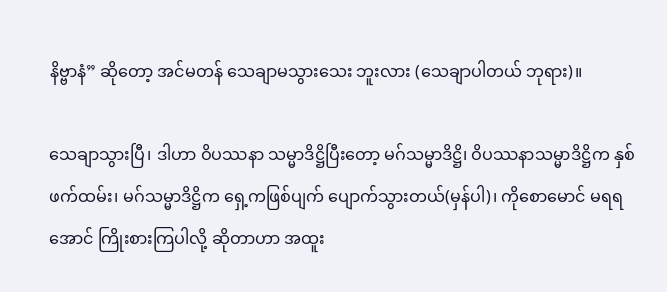နိဗ္ဗာနံ” ဆိုတော့ အင်မတန် သေချာမသွားသေး ဘူးလား (သေချာပါတယ် ဘုရား)။

သေချာသွားပြီ၊ ဒါဟာ ဝိပဿနာ သမ္မာဒိဋ္ဌိပြီးတော့ မဂ်သမ္မာဒိဋ္ဌိ၊ ဝိပဿနာသမ္မာဒိဋ္ဌိက နှစ်ဖက်ထမ်း၊ မဂ်သမ္မာဒိဋ္ဌိက ရှေ့ကဖြစ်ပျက် ပျောက်သွားတယ်(မှန်ပါ)၊ ကိုစောမောင် မရရအောင် ကြိုးစားကြပါလို့ ဆိုတာဟာ အထူး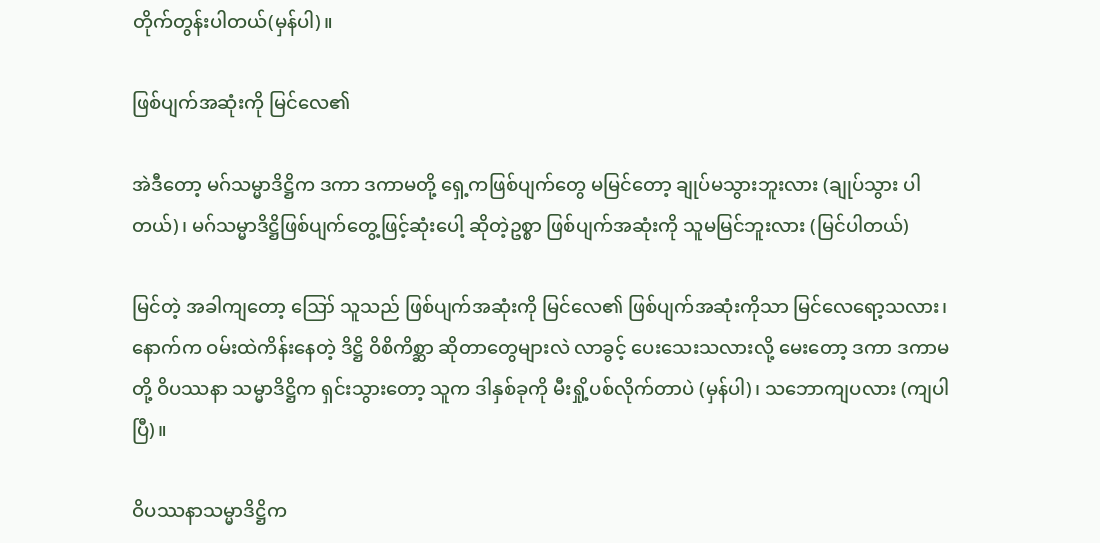တိုက်တွန်းပါတယ်(မှန်ပါ)။

ဖြစ်ပျက်အဆုံးကို မြင်လေ၏

အဲဒီတော့ မဂ်သမ္မာဒိဋ္ဌိက ဒကာ ဒကာမတို့ ရှေ့ကဖြစ်ပျက်တွေ မမြင်တော့ ချုပ်မသွားဘူးလား (ချုပ်သွား ပါတယ်)၊ မဂ်သမ္မာဒိဋ္ဌိဖြစ်ပျက်တွေ့ဖြင့်ဆုံးပေါ့ ဆိုတဲ့ဥစ္စာ ဖြစ်ပျက်အဆုံးကို သူမမြင်ဘူးလား (မြင်ပါတယ်)

မြင်တဲ့ အခါကျတော့ ဪ သူသည် ဖြစ်ပျက်အဆုံးကို မြင်လေ၏ ဖြစ်ပျက်အဆုံးကိုသာ မြင်လေရော့သလား၊ နောက်က ဝမ်းထဲကိန်းနေတဲ့ ဒိဋ္ဌိ ဝိစိကိစ္ဆာ ဆိုတာတွေများလဲ လာခွင့် ပေးသေးသလားလို့ မေးတော့ ဒကာ ဒကာမတို့ ဝိပဿနာ သမ္မာဒိဋ္ဌိက ရှင်းသွားတော့ သူက ဒါနှစ်ခုကို မီးရှို့ပစ်လိုက်တာပဲ (မှန်ပါ)၊ သဘောကျပလား (ကျပါပြီ)။

ဝိပဿနာသမ္မာဒိဋ္ဌိက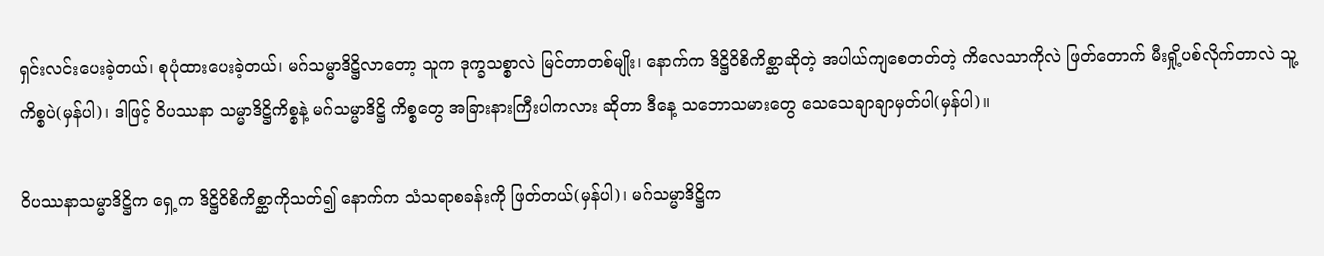ရှင်းလင်းပေးခဲ့တယ်၊ စုပုံထားပေးခဲ့တယ်၊ မဂ်သမ္မာဒိဋ္ဌိလာတော့ သူက ဒုက္ခသစ္စာလဲ မြင်တာတစ်မျိုး၊ နောက်က ဒိဋ္ဌိဝိစိကိစ္ဆာဆိုတဲ့ အပါယ်ကျစေတတ်တဲ့ ကိလေသာကိုလဲ ဖြတ်တောက် မီးရှို့ပစ်လိုက်တာလဲ သူ့ကိစ္စပဲ(မှန်ပါ)၊ ဒါဖြင့် ဝိပဿနာ သမ္မာဒိဋ္ဌိကိစ္စနဲ့ မဂ်သမ္မာဒိဋ္ဌိ ကိစ္စတွေ အခြားနားကြီးပါကလား ဆိုတာ ဒီနေ့ သဘောသမားတွေ သေသေချာချာမှတ်ပါ(မှန်ပါ)။

ဝိပဿနာသမ္မာဒိဋ္ဌိက ရှေ့က ဒိဋ္ဌိဝိစိကိစ္ဆာကိုသတ်၍ နောက်က သံသရာစခန်းကို ဖြတ်တယ်(မှန်ပါ)၊ မဂ်သမ္မာဒိဋ္ဌိက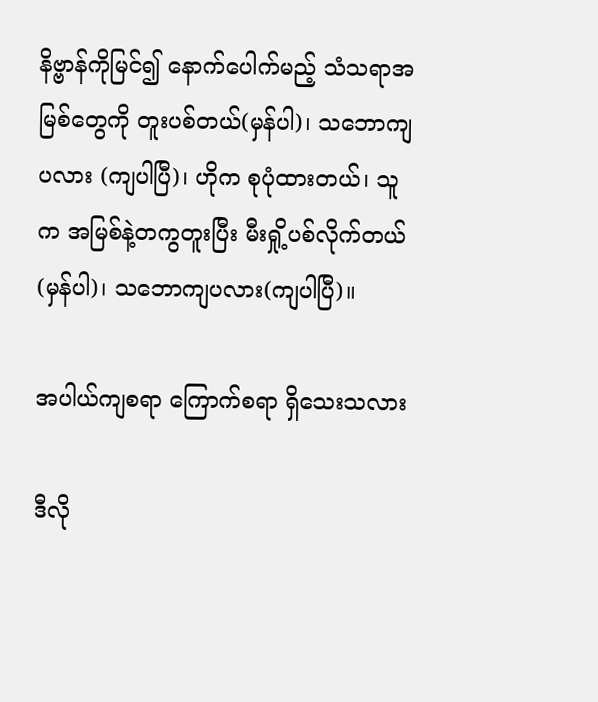နိဗ္ဗာန်ကိုမြင်၍ နောက်ပေါက်မည့် သံသရာအမြစ်တွေကို တူးပစ်တယ်(မှန်ပါ)၊ သဘောကျပလား (ကျပါပြီ)၊ ဟိုက စုပုံထားတယ်၊ သူက အမြစ်နဲ့တကွတူးပြီး မီးရှို့ပစ်လိုက်တယ်(မှန်ပါ)၊ သဘောကျပလား(ကျပါပြီ)။

အပါယ်ကျစရာ ကြောက်စရာ ရှိသေးသလား

ဒီလို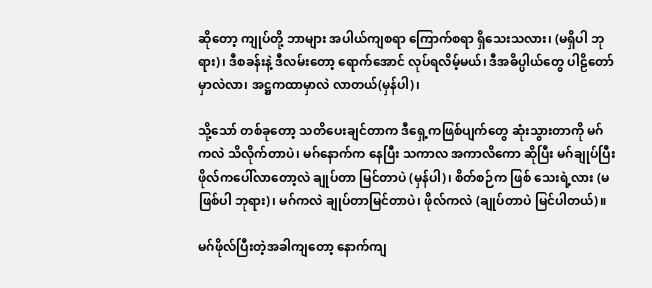ဆိုတော့ ကျုပ်တို့ ဘာများ အပါယ်ကျစရာ ကြောက်စရာ ရှိသေးသလား၊ (မရှိပါ ဘုရား)၊ ဒီစခန်းနဲ့ ဒီလမ်းတော့ ရောက်အောင် လုပ်ရလိမ့်မယ်၊ ဒီအဓိပ္ပါယ်တွေ ပါဠိတော်မှာလဲလာ၊ အဋ္ဌကထာမှာလဲ လာတယ်(မှန်ပါ)၊

သို့သော် တစ်ခုတော့ သတိပေးချင်တာက ဒီရှေ့ကဖြစ်ပျက်တွေ ဆုံးသွားတာကို မဂ်ကလဲ သိလိုက်တာပဲ၊ မဂ်နောက်က နေပြီး သကာလ အကာလိကော ဆိုပြီး မဂ်ချုပ်ပြီး ဖိုလ်ကပေါ်လာတော့လဲ ချုပ်တာ မြင်တာပဲ (မှန်ပါ)၊ စိတ်စဉ်က ဖြစ် သေးရဲ့လား (မဖြစ်ပါ ဘုရား)၊ မဂ်ကလဲ ချုပ်တာမြင်တာပဲ၊ ဖိုလ်ကလဲ (ချုပ်တာပဲ မြင်ပါတယ်)။

မဂ်ဖိုလ်ပြီးတဲ့အခါကျတော့ နောက်ကျ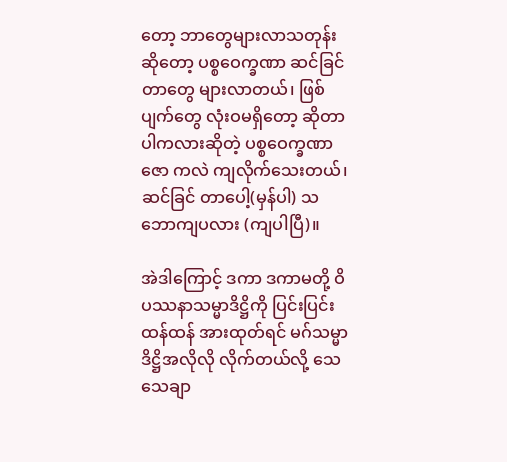တော့ ဘာတွေများလာသတုန်း ဆိုတော့ ပစ္စဝေက္ခဏာ ဆင်ခြင်တာတွေ များလာတယ်၊ ဖြစ်ပျက်တွေ လုံးဝမရှိတော့ ဆိုတာပါကလားဆိုတဲ့ ပစ္စဝေက္ခဏာဇော ကလဲ ကျလိုက်သေးတယ်၊ ဆင်ခြင် တာပေါ့(မှန်ပါ) သဘောကျပလား (ကျပါပြီ)။

အဲဒါကြောင့် ဒကာ ဒကာမတို့ ဝိပဿနာသမ္မာဒိဋ္ဌိကို ပြင်းပြင်းထန်ထန် အားထုတ်ရင် မဂ်သမ္မာဒိဋ္ဌိအလိုလို လိုက်တယ်လို့ သေသေချာ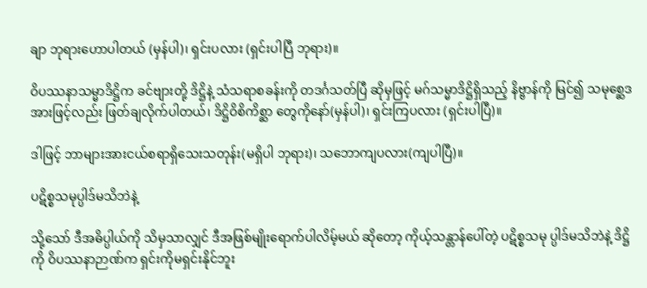ချာ ဘုရားဟောပါတယ် (မှန်ပါ)၊ ရှင်းပလား (ရှင်းပါပြီ ဘုရား)။

ဝိပဿနာသမ္မာဒိဋ္ဌိက ခင်ဗျားတို့ ဒိဋ္ဌိနဲ့ သံသရာစခန်းကို တဒင်္ဂသတ်ပြီ ဆိုမှဖြင့် မဂ်သမ္မာဒိဋ္ဌိရှိသည့် နိဗ္ဗာန်ကို မြင်၍ သမုစ္ဆေဒအားဖြင့်လည်း ဖြတ်ချလိုက်ပါတယ်၊ ဒိဋ္ဌိဝိစိကိစ္ဆာ တွေကိုနော်(မှန်ပါ)၊ ရှင်းကြပလား (ရှင်းပါပြီ)။

ဒါဖြင့် ဘာများအားငယ်စရာရှိသေးသတုန်း(မရှိပါ ဘုရား)၊ သဘောကျပလား(ကျပါပြီ)။

ပဋိစ္စသမုပ္ပါဒ်မသိဘဲနဲ့

သို့သော် ဒီအဓိပ္ပါယ်ကို သိမှသာလျှင် ဒီအဖြစ်မျိုးရောက်ပါလိမ့်မယ် ဆိုတော့ ကိုယ့်သန္တာန်ပေါ်တဲ့ ပဋိစ္စသမု ပ္ပါဒ်မသိဘဲနဲ့ ဒိဋ္ဌိကို ဝိပဿနာဉာဏ်က ရှင်းကိုမရှင်းနိုင်ဘူး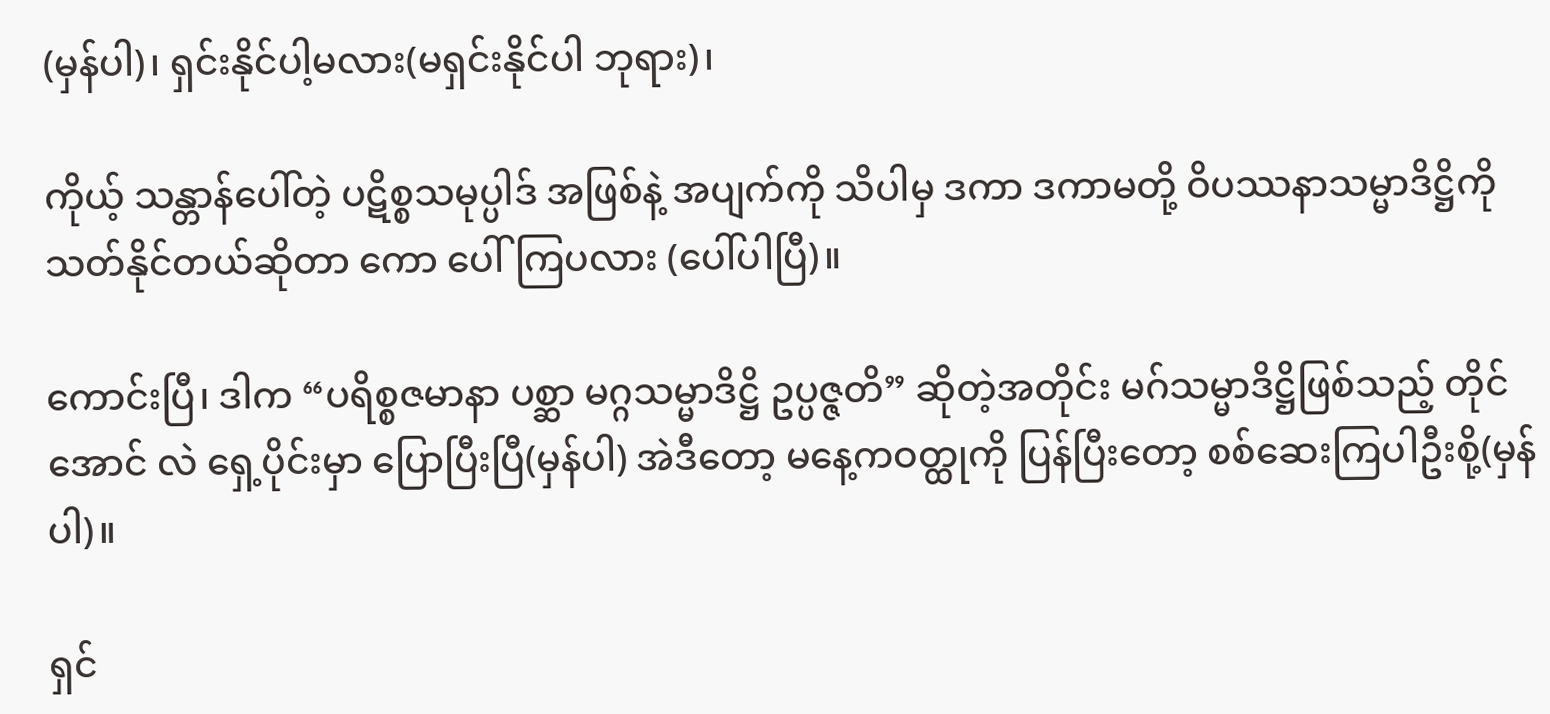(မှန်ပါ)၊ ရှင်းနိုင်ပါ့မလား(မရှင်းနိုင်ပါ ဘုရား)၊

ကိုယ့် သန္တာန်ပေါ်တဲ့ ပဋိစ္စသမုပ္ပါဒ် အဖြစ်နဲ့ အပျက်ကို သိပါမှ ဒကာ ဒကာမတို့ ဝိပဿနာသမ္မာဒိဋ္ဌိကို သတ်နိုင်တယ်ဆိုတာ ကော ပေါ်ကြပလား (ပေါ်ပါပြီ)။

ကောင်းပြီ၊ ဒါက “ပရိစ္စဇမာနာ ပစ္ဆာ မဂ္ဂသမ္မာဒိဋ္ဌိ ဥပ္ပဇ္ဇတိ” ဆိုတဲ့အတိုင်း မဂ်သမ္မာဒိဋ္ဌိဖြစ်သည့် တိုင်အောင် လဲ ရှေ့ပိုင်းမှာ ပြောပြီးပြီ(မှန်ပါ) အဲဒီတော့ မနေ့ကဝတ္ထုကို ပြန်ပြီးတော့ စစ်ဆေးကြပါဦးစို့(မှန်ပါ)။

ရှင်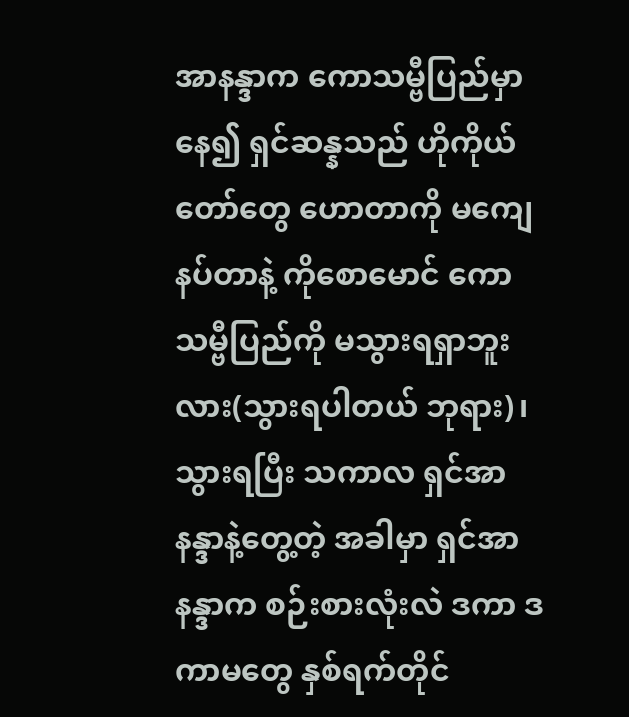အာနန္ဒာက ကောသမ္ဗီပြည်မှာနေ၍ ရှင်ဆန္နသည် ဟိုကိုယ်တော်တွေ ဟောတာကို မကျေနပ်တာနဲ့ ကိုစောမောင် ကောသမ္ဗီပြည်ကို မသွားရရှာဘူးလား(သွားရပါတယ် ဘုရား)၊ သွားရပြီး သကာလ ရှင်အာနန္ဒာနဲ့တွေ့တဲ့ အခါမှာ ရှင်အာနန္ဒာက စဉ်းစားလုံးလဲ ဒကာ ဒကာမတွေ နှစ်ရက်တိုင်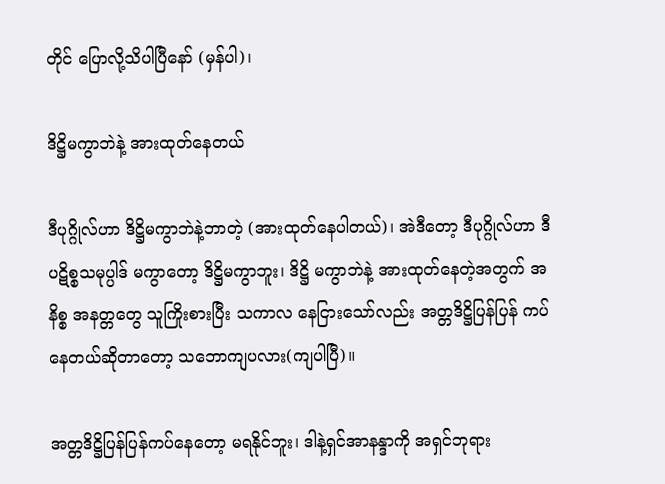တိုင် ပြောလို့သိပါပြီနော် (မှန်ပါ)၊

ဒိဋ္ဌိမကွာဘဲနဲ့ အားထုတ်နေတယ်

ဒီပုဂ္ဂိုလ်ဟာ ဒိဋ္ဌိမကွာဘဲနဲ့ဘာတဲ့ (အားထုတ်နေပါတယ်)၊ အဲဒီတော့ ဒီပုဂ္ဂိုလ်ဟာ ဒီပဋိစ္စသမုပ္ပါဒ် မကွာတော့ ဒိဋ္ဌိမကွာဘူး၊ ဒိဋ္ဌိ မကွာဘဲနဲ့ အားထုတ်နေတဲ့အတွက် အနိစ္စ အနတ္တတွေ သူကြိုးစားပြီး သကာလ နေငြားသော်လည်း အတ္တဒိဋ္ဌိပြန်ပြန် ကပ်နေတယ်ဆိုတာတော့ သဘောကျပလား(ကျပါပြီ)။

အတ္တဒိဋ္ဌိပြန်ပြန်ကပ်နေတော့ မရနိုင်ဘူး၊ ဒါနဲ့ရှင်အာနန္ဒာကို အရှင်ဘုရား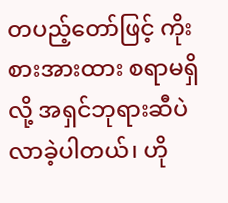တပည့်တော်ဖြင့် ကိုးစားအားထား စရာမရှိလို့ အရှင်ဘုရားဆီပဲ လာခဲ့ပါတယ်၊ ဟို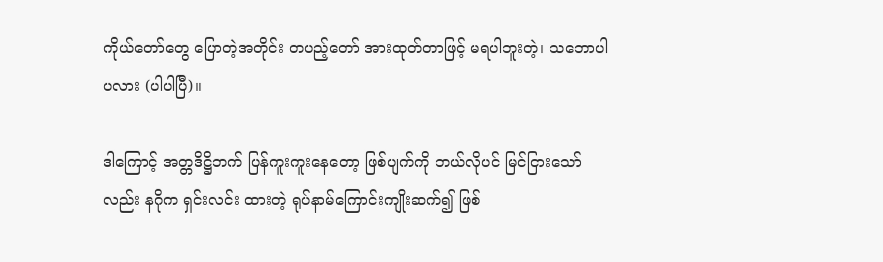ကိုယ်တော်တွေ ပြောတဲ့အတိုင်း တပည့်တော် အားထုတ်တာဖြင့် မရပါဘူးတဲ့၊ သဘောပါပလား (ပါပါပြီ)။

ဒါကြောင့် အတ္တဒိဋ္ဌိဘက် ပြန်ကူးကူးနေတော့ ဖြစ်ပျက်ကို ဘယ်လိုပင် မြင်ငြားသော်လည်း နဂိုက ရှင်းလင်း ထားတဲ့ ရုပ်နာမ်ကြောင်းကျိုးဆက်၍ ဖြစ်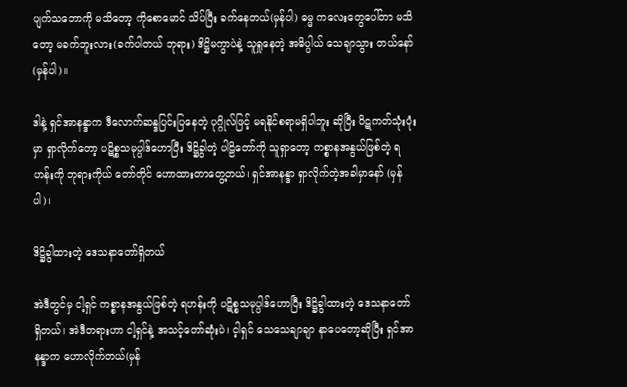ပျက်သဘောကို မသိတော့ ကိုစောမောင် သိပ်ပြီး ခက်နေတယ်(မှန်ပါ) ဓမ္မ ကလေးတွေပေါ်တာ မသိတော့ မခက်ဘူးလား(ခက်ပါတယ် ဘုရား) ဒိဋ္ဌိမကွာပဲနဲ့ သူရှုနေတဲ့ အဓိပ္ပါယ် သေချာသွား တယ်နော် (မှန်ပါ)။

ဒါနဲ့ ရှင်အာနန္ဒာက ဒီလောက်ဆန္ဒပြင်းပြနေတဲ့ ပုဂ္ဂိုလ်ဖြင့် မရနိုင်စရာမရှိပါဘူး ဆိုပြီး ပိဋကတ်သုံးပုံးမှာ ရှာလိုက်တော့ ပဋိစ္စသမုပ္ပါဒ်ဟောပြီး ဒိဋ္ဌိခွါတဲ့ ပါဠိတော်ကို သူရှာတော့ ကစ္စာနအနွယ်ဖြစ်တဲ့ ရဟန်းကို ဘုရားကိုယ် တော်တိုင် ဟောထားတာတွေ့တယ်၊ ရှင်အာနန္ဒာ ရှာလိုက်တဲ့အခါမှာနော် (မှန်ပါ)၊

ဒိဋ္ဌိခွါထားတဲ့ ဒေသနာတော်ရှိတယ်

အဲဒီတွင်မှ ငါ့ရှင် ကစ္စာနအနွယ်ဖြစ်တဲ့ ရဟန်းကို ပဋိစ္စသမုပ္ပါဒ်ဟောပြီး ဒိဋ္ဌိခွါထားတဲ့ ဒေသနာတော် ရှိတယ်၊ အဲဒီတရားဟာ ငါ့ရှင်နဲ့ အသင့်တော်ဆုံးပဲ၊ င့ါရှင် သေသေချာချာ နာပေတော့ဆိုပြီး ရှင်အာနန္ဒာက ဟောလိုက်တယ်(မှန်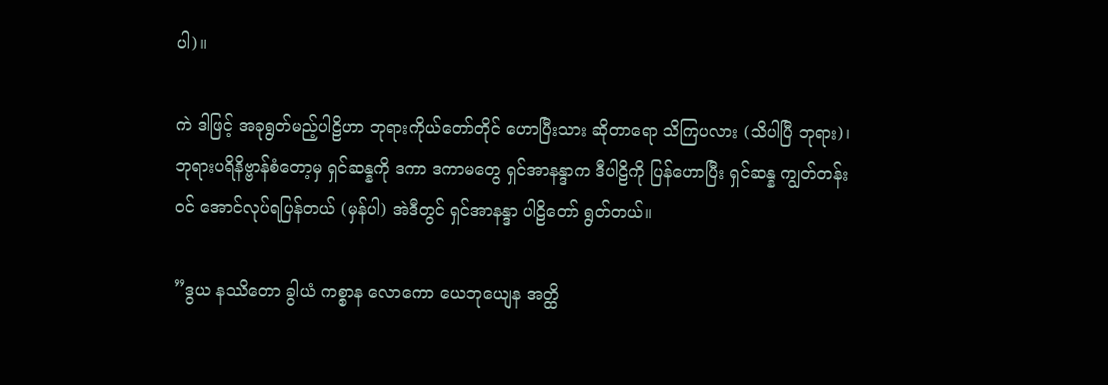ပါ)။

ကဲ ဒါဖြင့် အခုရွတ်မည့်ပါဠိဟာ ဘုရားကိုယ်တော်တိုင် ဟောပြီးသား ဆိုတာရော သိကြပလား (သိပါပြီ ဘုရား)၊ ဘုရားပရိနိဗ္ဗာန်စံတော့မှ ရှင်ဆန္နကို ဒကာ ဒကာမတွေ ရှင်အာနန္ဒာက ဒီပါဠိကို ပြန်ဟောပြီး ရှင်ဆန္န ကျွတ်တန်းဝင် အောင်လုပ်ရပြန်တယ် (မှန်ပါ) အဲဒီတွင် ရှင်အာနန္ဒာ ပါဠိတော် ရွတ်တယ်။

”ဒွယ နဿိတော ခွါယံ ကစ္စာန လောကော ယေဘုယျေန အတ္ထိ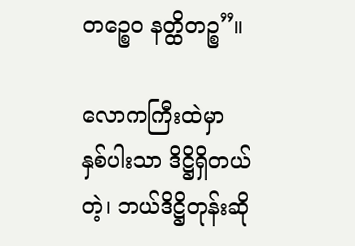တဉ္စေဝ နတ္ထိတဉ္စ”။

လောကကြီးထဲမှာ နှစ်ပါးသာ ဒိဋ္ဌိရှိတယ်တဲ့၊ ဘယ်ဒိဋ္ဌိတုန်းဆို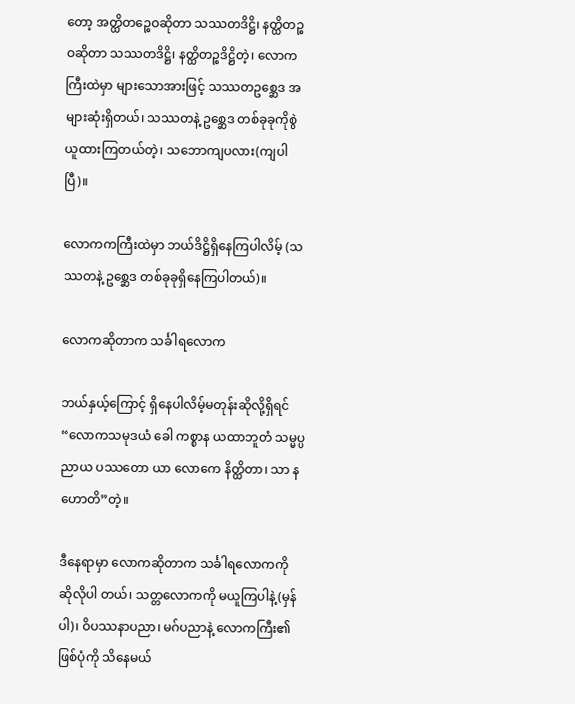တော့ အတ္ထိတဉ္စေဝဆိုတာ သဿတဒိဋ္ဌိ၊ နတ္ထိတဉ္စဝဆိုတာ သဿတဒိဋ္ဌိ၊ နတ္ထိတဉ္စဒိဋ္ဌိတဲ့၊ လောကကြီးထဲမှာ များသောအားဖြင့် သဿတဥစ္ဆေဒ အများဆုံးရှိတယ်၊ သဿတနဲ့ ဥစ္ဆေဒ တစ်ခုခုကိုစွဲယူထားကြတယ်တဲ့၊ သဘောကျပလား(ကျပါပြီ)။

လောကကကြီးထဲမှာ ဘယ်ဒိဋ္ဌိရှိနေကြပါလိမ့် (သဿတနဲ့ ဥစ္ဆေဒ တစ်ခုခုရှိနေကြပါတယ်)။

လောကဆိုတာက သင်္ခါရလောက

ဘယ်နှယ့်ကြောင့် ရှိနေပါလိမ့်မတုန်းဆိုလို့ရှိရင် “လောကသမုဒယံ ခေါ ကစ္စာန ယထာဘူတံ သမ္မပ္ပညာယ ပဿတော ယာ လောကေ နိတ္ထိတာ၊ သာ န ဟောတိ”တဲ့။

ဒီနေရာမှာ လောကဆိုတာက သင်္ခါရလောကကို ဆိုလိုပါ တယ်၊ သတ္တလောကကို မယူကြပါနဲ့(မှန်ပါ)၊ ဝိပဿနာပညာ၊ မဂ်ပညာနဲ့ လောကကြီး၏ ဖြစ်ပုံကို သိနေမယ်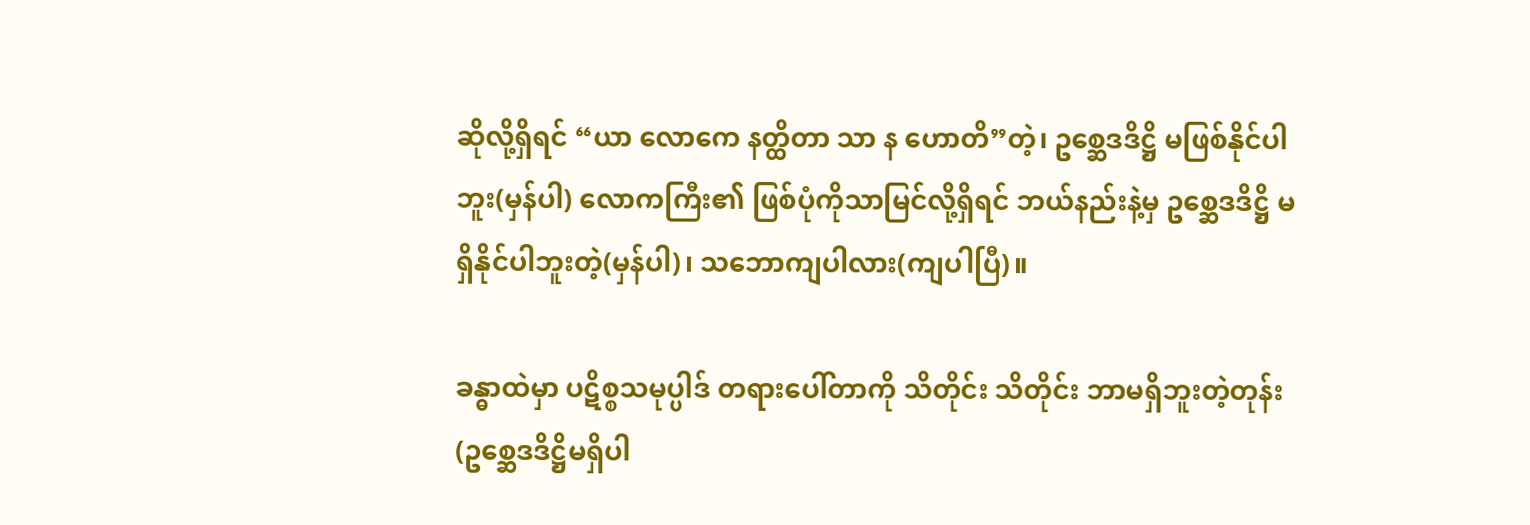ဆိုလို့ရှိရင် “ယာ လောကေ နတ္ထိတာ သာ န ဟောတိ”တဲ့၊ ဥစ္ဆေဒဒိဋ္ဌိ မဖြစ်နိုင်ပါဘူး(မှန်ပါ) လောကကြီး၏ ဖြစ်ပုံကိုသာမြင်လို့ရှိရင် ဘယ်နည်းနဲ့မှ ဥစ္ဆေဒဒိဋ္ဌိ မရှိနိုင်ပါဘူးတဲ့(မှန်ပါ)၊ သဘောကျပါလား(ကျပါပြီ)။

ခန္ဓာထဲမှာ ပဋိစ္စသမုပ္ပါဒ် တရားပေါ်တာကို သိတိုင်း သိတိုင်း ဘာမရှိဘူးတဲ့တုန်း (ဥစ္ဆေဒဒိဋ္ဌိမရှိပါ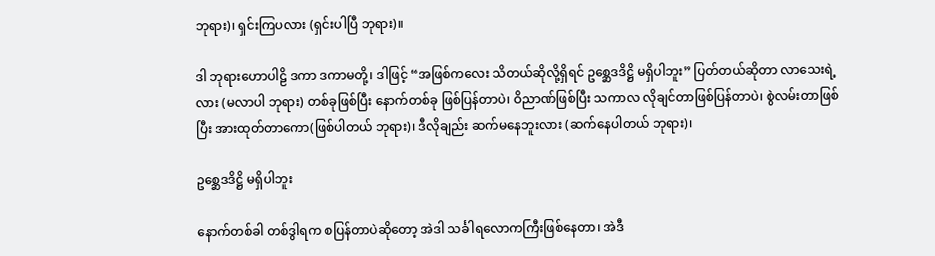ဘုရား)၊ ရှင်းကြပလား (ရှင်းပါပြီ ဘုရား)။

ဒါ ဘုရားဟောပါဠိ ဒကာ ဒကာမတို့၊ ဒါဖြင့် “အဖြစ်ကလေး သိတယ်ဆိုလို့ရှိရင် ဥစ္ဆေဒဒိဋ္ဌိ မရှိပါဘူး” ပြတ်တယ်ဆိုတာ လာသေးရဲ့လား (မလာပါ ဘုရား) တစ်ခုဖြစ်ပြီး နောက်တစ်ခု ဖြစ်ပြန်တာပဲ၊ ဝိညာဏ်ဖြစ်ပြီး သကာလ လိုချင်တာဖြစ်ပြန်တာပဲ၊ စွဲလမ်းတာဖြစ်ပြီး အားထုတ်တာကော(ဖြစ်ပါတယ် ဘုရား)၊ ဒီလိုချည်း ဆက်မနေဘူးလား (ဆက်နေပါတယ် ဘုရား)၊

ဥစ္ဆေဒဒိဋ္ဌိ မရှိပါဘူး

နောက်တစ်ခါ တစ်ဒွါရက စပြန်တာပဲဆိုတော့ အဲဒါ သင်္ခါရလောကကြီးဖြစ်နေတာ၊ အဲဒီ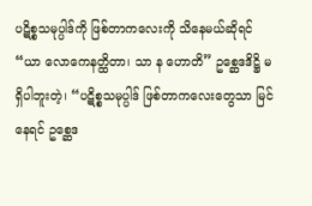ပဋိစ္စသမုပ္ပါဒ်ကို ဖြစ်တာကလေးကို သိနေမယ်ဆိုရင် “ယာ လောကေနတ္ထိတာ၊ သာ န ဟောတိ” ဥစ္ဆေဒဒိဋ္ဌိ မရှိပါဘူးတဲ့၊ “ပဋိစ္စသမုပ္ပါဒ် ဖြစ်တာကလေးတွေသာ မြင်နေရင် ဥစ္ဆေဒ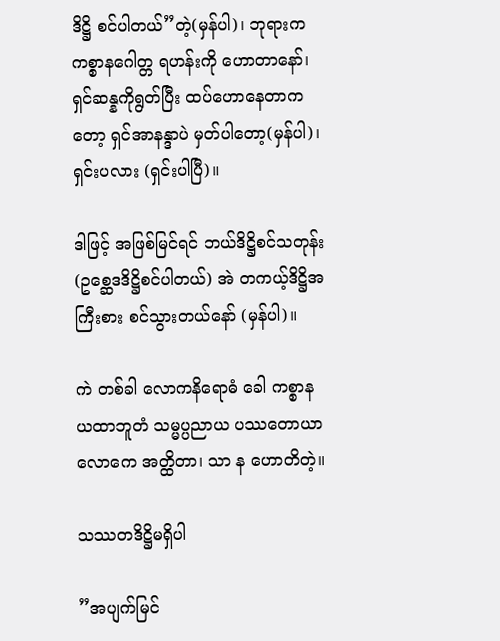ဒိဋ္ဌိ စင်ပါတယ်”တဲ့(မှန်ပါ)၊ ဘုရားက ကစ္စာနဂေါတ္တ ရဟန်းကို ဟောတာနော်၊ ရှင်ဆန္နကိုရွတ်ပြီး ထပ်ဟောနေတာကတော့ ရှင်အာနန္ဒာပဲ မှတ်ပါတော့(မှန်ပါ)၊ ရှင်းပလား (ရှင်းပါပြီ)။

ဒါဖြင့် အဖြစ်မြင်ရင် ဘယ်ဒိဋ္ဌိစင်သတုန်း (ဥစ္ဆေဒဒိဋ္ဌိစင်ပါတယ်) အဲ တကယ့်ဒိဋ္ဌိအကြီးစား စင်သွားတယ်နော် (မှန်ပါ)။

ကဲ တစ်ခါ လောကနိရောဓံ ခေါ ကစ္စာန ယထာဘူတံ သမ္မပ္ပညာယ ပဿတောယာ လောကေ အတ္ထိတာ၊ သာ န ဟောတိတဲ့။

သဿတဒိဋ္ဌိမရှိပါ

”အပျက်မြင်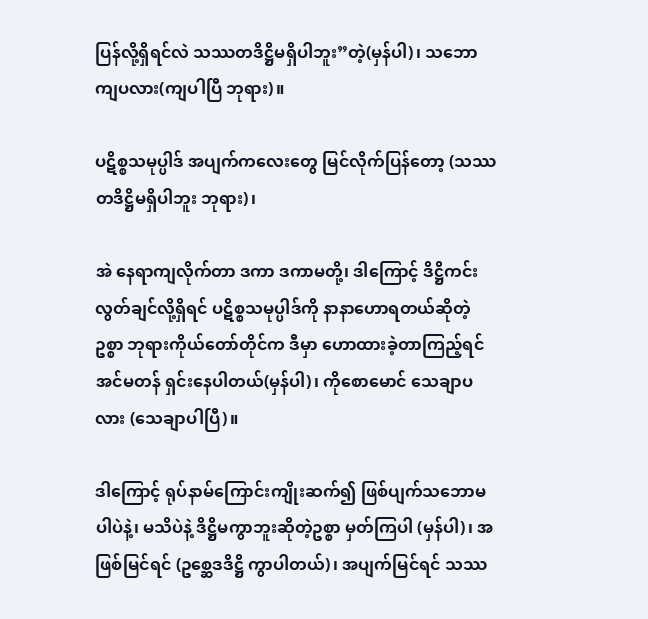ပြန်လို့ရှိရင်လဲ သဿတဒိဋ္ဌိမရှိပါဘူး”တဲ့(မှန်ပါ)၊ သဘောကျပလား(ကျပါပြီ ဘုရား)။

ပဋိစ္စသမုပ္ပါဒ် အပျက်ကလေးတွေ မြင်လိုက်ပြန်တော့ (သဿတဒိဋ္ဌိမရှိပါဘူး ဘုရား)၊

အဲ နေရာကျလိုက်တာ ဒကာ ဒကာမတို့၊ ဒါကြောင့် ဒိဋ္ဌိကင်းလွတ်ချင်လို့ရှိရင် ပဋိစ္စသမုပ္ပါဒ်ကို နာနာဟောရတယ်ဆိုတဲ့ဥစ္စာ ဘုရားကိုယ်တော်တိုင်က ဒီမှာ ဟောထားခဲ့တာကြည့်ရင် အင်မတန် ရှင်းနေပါတယ်(မှန်ပါ)၊ ကိုစောမောင် သေချာပလား (သေချာပါပြီ)။

ဒါကြောင့် ရုပ်နာမ်ကြောင်းကျိုးဆက်၍ ဖြစ်ပျက်သဘောမပါပဲနဲ့၊ မသိပဲနဲ့ ဒိဋ္ဌိမကွာဘူးဆိုတဲ့ဥစ္စာ မှတ်ကြပါ (မှန်ပါ)၊ အဖြစ်မြင်ရင် (ဥစ္ဆေဒဒိဋ္ဌိ ကွာပါတယ်)၊ အပျက်မြင်ရင် သဿ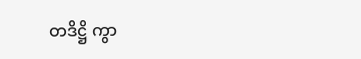တဒိဋ္ဌိ ကွာ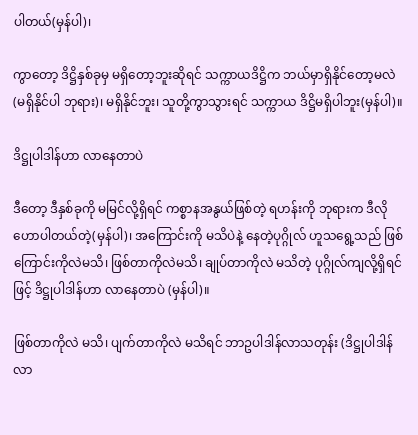ပါတယ်(မှန်ပါ)၊

ကွာတော့ ဒိဋ္ဌိနှစ်ခုမှ မရှိတော့ဘူးဆိုရင် သက္ကာယဒိဋ္ဌိက ဘယ်မှာရှိနိုင်တော့မလဲ (မရှိနိုင်ပါ ဘုရား)၊ မရှိနိုင်ဘူး၊ သူတို့ကွာသွားရင် သက္ကာယ ဒိဋ္ဌိမရှိပါဘူး(မှန်ပါ)။

ဒိဋ္ဌုပါဒါန်ဟာ လာနေတာပဲ

ဒီတော့ ဒီနှစ်ခုကို မမြင်လို့ရှိရင် ကစ္စာနအနွယ်ဖြစ်တဲ့ ရဟန်းကို ဘုရားက ဒီလိုဟောပါတယ်တဲ့(မှန်ပါ)၊ အကြောင်းကို မသိပဲနဲ့ နေတဲ့ပုဂ္ဂိုလ် ဟူသရွေ့သည် ဖြစ်ကြောင်းကိုလဲမသိ၊ ဖြစ်တာကိုလဲမသိ၊ ချုပ်တာကိုလဲ မသိတဲ့ ပုဂ္ဂိုလ်ကျလို့ရှိရင်ဖြင့် ဒိဋ္ဌုပါဒါန်ဟာ လာနေတာပဲ (မှန်ပါ)။

ဖြစ်တာကိုလဲ မသိ၊ ပျက်တာကိုလဲ မသိရင် ဘာဥပါဒါန်လာသတုန်း (ဒိဋ္ဌုပါဒါန် လာ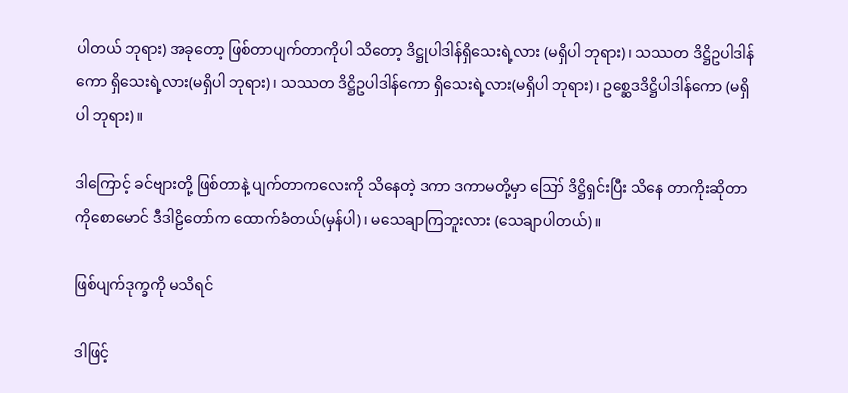ပါတယ် ဘုရား) အခုတော့ ဖြစ်တာပျက်တာကိုပါ သိတော့ ဒိဋ္ဌုပါဒါန်ရှိသေးရဲ့လား (မရှိပါ ဘုရား)၊ သဿတ ဒိဋ္ဌိဥပါဒါန်ကော ရှိသေးရဲ့လား(မရှိပါ ဘုရား)၊ သဿတ ဒိဋ္ဌိဥပါဒါန်ကော ရှိသေးရဲ့လား(မရှိပါ ဘုရား)၊ ဥစ္ဆေဒဒိဋ္ဌိပါဒါန်ကော (မရှိပါ ဘုရား)။

ဒါကြောင့် ခင်ဗျားတို့ ဖြစ်တာနဲ့ ပျက်တာကလေးကို သိနေတဲ့ ဒကာ ဒကာမတို့မှာ ဪ ဒိဋ္ဌိရှင်းပြီး သိနေ တာကိုးဆိုတာ ကိုစောမောင် ဒီဒါဠိတော်က ထောက်ခံတယ်(မှန်ပါ)၊ မသေချာကြဘူးလား (သေချာပါတယ်)။

ဖြစ်ပျက်ဒုက္ခကို မသိရင်

ဒါဖြင့်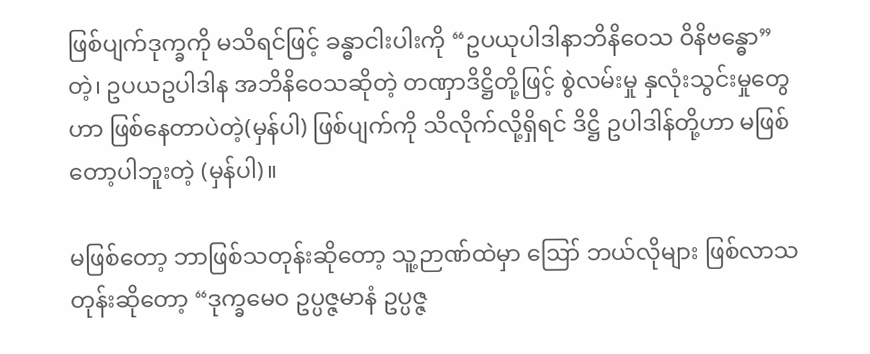ဖြစ်ပျက်ဒုက္ခကို မသိရင်ဖြင့် ခန္ဓာငါးပါးကို “ဥပယုပါဒါနာဘိနိဝေသ ဝိနိဗန္ဓော” တဲ့၊ ဥပယဥပါဒါန အဘိနိဝေသဆိုတဲ့ တဏှာဒိဋ္ဌိတို့ဖြင့် စွဲလမ်းမှု နှလုံးသွင်းမှုတွေဟာ ဖြစ်နေတာပဲတဲ့(မှန်ပါ) ဖြစ်ပျက်ကို သိလိုက်လို့ရှိရင် ဒိဋ္ဌိ ဥပါဒါန်တို့ဟာ မဖြစ်တော့ပါဘူးတဲ့ (မှန်ပါ)။

မဖြစ်တော့ ဘာဖြစ်သတုန်းဆိုတော့ သူ့ဉာဏ်ထဲမှာ ဪ ဘယ်လိုများ ဖြစ်လာသတုန်းဆိုတော့ “ဒုက္ခမေဝ ဥပ္ပဇ္ဇမာနံ ဥပ္ပဇ္ဇ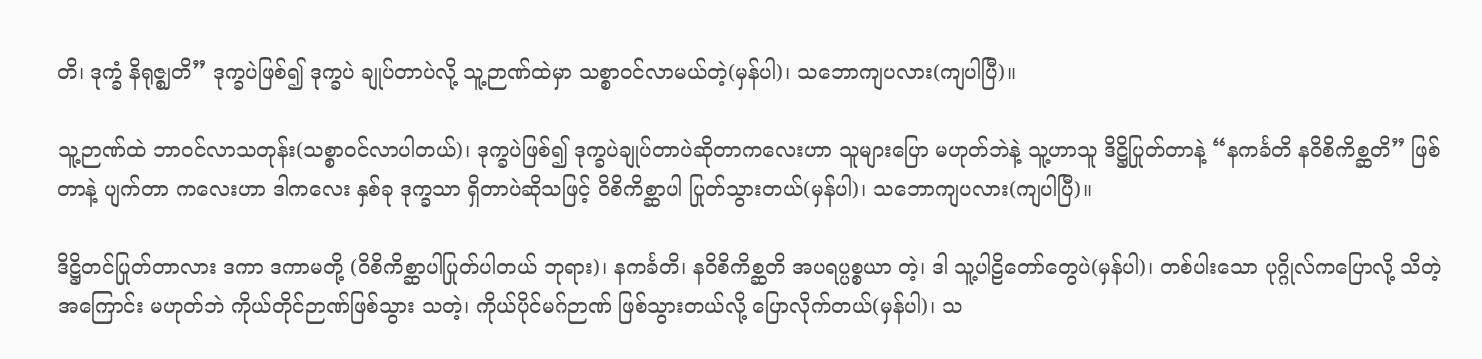တိ၊ ဒုက္ခံ နိရုဇ္ဈတိ” ဒုက္ခပဲဖြစ်၍ ဒုက္ခပဲ ချုပ်တာပဲလို့ သူ့ဉာဏ်ထဲမှာ သစ္စာဝင်လာမယ်တဲ့(မှန်ပါ)၊ သဘောကျပလား(ကျပါပြီ)။

သူ့ဉာဏ်ထဲ ဘာဝင်လာသတုန်း(သစ္စာဝင်လာပါတယ်)၊ ဒုက္ခပဲဖြစ်၍ ဒုက္ခပဲချုပ်တာပဲဆိုတာကလေးဟာ သူများပြော မဟုတ်ဘဲနဲ့ သူ့ဟာသူ ဒိဋ္ဌိပြုတ်တာနဲ့ “နကင်္ခတိ နဝိစိကိစ္ဆတိ” ဖြစ်တာနဲ့ ပျက်တာ ကလေးဟာ ဒါကလေး နှစ်ခု ဒုက္ခသာ ရှိတာပဲဆိုသဖြင့် ဝိစိကိစ္ဆာပါ ပြုတ်သွားတယ်(မှန်ပါ)၊ သဘောကျပလား(ကျပါပြီ)။

ဒိဋ္ဌိတင်ပြုတ်တာလား ဒကာ ဒကာမတို့ (ဝိစိကိစ္ဆာပါပြုတ်ပါတယ် ဘုရား)၊ နကင်္ခတိ၊ နဝိစိကိစ္ဆတိ အပရပ္ပစ္စယာ တဲ့၊ ဒါ သူ့ပါဠိတော်တွေပဲ(မှန်ပါ)၊ တစ်ပါးသော ပုဂ္ဂိုလ်ကပြောလို့ သိတဲ့အကြောင်း မဟုတ်ဘဲ ကိုယ်တိုင်ဉာဏ်ဖြစ်သွား သတဲ့၊ ကိုယ်ပိုင်မဂ်ဉာဏ် ဖြစ်သွားတယ်လို့ ပြောလိုက်တယ်(မှန်ပါ)၊ သ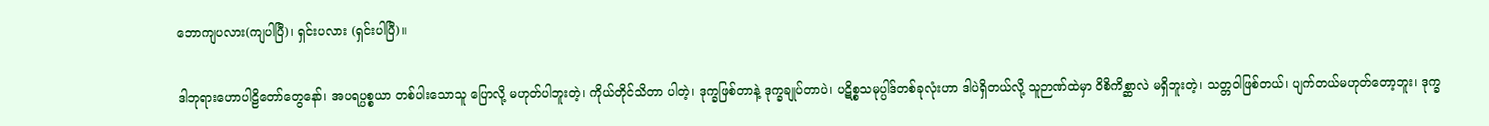ဘောကျပလား(ကျပါပြီ)၊ ရှင်းပလား (ရှင်းပါပြီ)။

ဒါဘုရားဟောပါဠိတော်တွေနော်၊ အပရပ္ပစ္စယာ တစ်ပါးသောသူ ပြောလို့ မဟုတ်ပါဘူးတဲ့၊ ကိုယ်တိုင်သိတာ ပါတဲ့၊ ဒုက္ခဖြစ်တာနဲ့ ဒုက္ခချုပ်တာပဲ၊ ပဋိစ္စသမုပ္ပါဒ်တစ်ခုလုံးဟာ ဒါပဲရှိတယ်လို့ သူဉာဏ်ထဲမှာ ဝိစိကိစ္ဆာလဲ မရှိဘူးတဲ့၊ သတ္တဝါဖြစ်တယ်၊ ပျက်တယ်မဟုတ်တော့ဘူး၊ ဒုက္ခ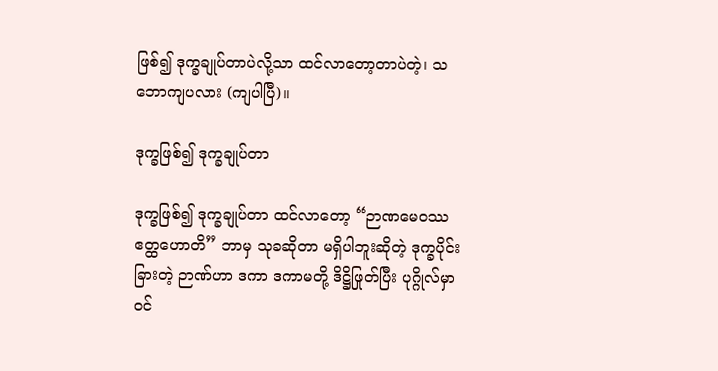ဖြစ်၍ ဒုက္ခချုပ်တာပဲလို့သာ ထင်လာတော့တာပဲတဲ့၊ သဘောကျပလား (ကျပါပြီ)။

ဒုက္ခဖြစ်၍ ဒုက္ခချုပ်တာ

ဒုက္ခဖြစ်၍ ဒုက္ခချုပ်တာ ထင်လာတော့ “ဉာဏမေဝဿ ဧတ္ထဟောတိ” ဘာမှ သုခဆိုတာ မရှိပါဘူးဆိုတဲ့ ဒုက္ခပိုင်းခြားတဲ့ ဉာဏ်ဟာ ဒကာ ဒကာမတို့ ဒိဋ္ဌိဖြုတ်ပြီး ပုဂ္ဂိုလ်မှာ ဝင်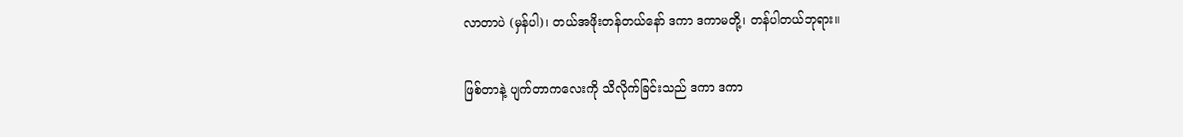လာတာပဲ (မှန်ပါ)၊ တယ်အဖိုးတန်တယ်နော် ဒကာ ဒကာမတို့၊ တန်ပါတယ်ဘုရား။

ဖြစ်တာနဲ့ ပျက်တာကလေးကို သိလိုက်ခြင်းသည် ဒကာ ဒကာ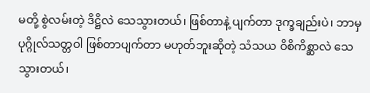မတို့ စွဲလမ်းတဲ့ ဒိဋ္ဌိလဲ သေသွားတယ်၊ ဖြစ်တာနဲ့ ပျက်တာ ဒုက္ခချည်းပဲ၊ ဘာမှ ပုဂ္ဂိုလ်သတ္တဝါ ဖြစ်တာပျက်တာ မဟုတ်ဘူးဆိုတဲ့ သံသယ ဝိစိကိစ္ဆာလဲ သေသွားတယ်၊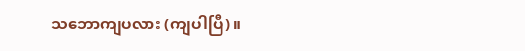သဘောကျပလား (ကျပါပြီ)။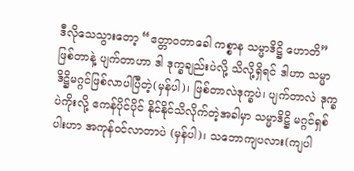ဒီလိုသေသွားတော့ “ဧတ္တာဝတာခေါ ကစ္စာန သမ္မာဒိဋ္ဌိ ဟောတိ” ဖြစ်တာနဲ့ ပျက်တာဟာ ဒါ ဒုက္ခချည်းပဲလို့ သိလို့ရှိရင် ဒါဟာ သမ္မာဒိဋ္ဌိမဂ္ဂင်ဖြစ်လာပါပြီတဲ့(မှန်ပါ)၊ ဖြစ်တာလဲဒုက္ခပဲ၊ ပျက်တာလဲ ဒုက္ခပဲကိုးလို့ ဧကန်ပိုင်ပိုင် နိုင်နိုင်သိလိုက်တဲ့အခါမှာ သမ္မာဒိဋ္ဌိ မဂ္ဂင်ရှစ်ပါးဟာ အကုန်ဝင်လာတာပဲ (မှန်ပါ)၊ သဘောကျပလား(ကျပါ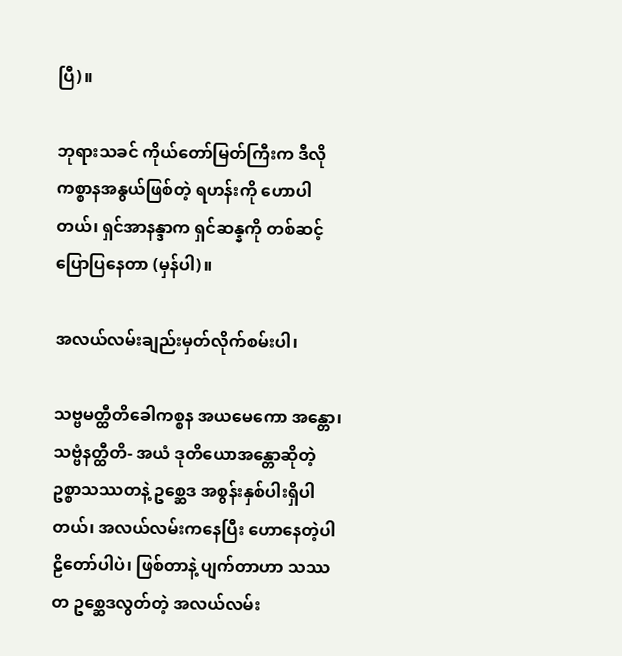ပြီ)။

ဘုရားသခင် ကိုယ်တော်မြတ်ကြီးက ဒီလို ကစ္စာနအနွယ်ဖြစ်တဲ့ ရဟန်းကို ဟောပါတယ်၊ ရှင်အာနန္ဒာက ရှင်ဆန္နကို တစ်ဆင့်ပြောပြနေတာ (မှန်ပါ)။

အလယ်လမ်းချည်းမှတ်လိုက်စမ်းပါ၊

သဗ္ဗမတ္ထီတိခေါကစ္စန အယမေကော အန္တော၊ သဗ္ဗံနတ္ထီတိ- အယံ ဒုတိယောအန္တောဆိုတဲ့ ဥစ္စာသဿတနဲ့ ဥစ္ဆေဒ အစွန်းနှစ်ပါးရှိပါတယ်၊ အလယ်လမ်းကနေပြီး ဟောနေတဲ့ပါဠိတော်ပါပဲ၊ ဖြစ်တာနဲ့ ပျက်တာဟာ သဿတ ဥစ္ဆေဒလွတ်တဲ့ အလယ်လမ်း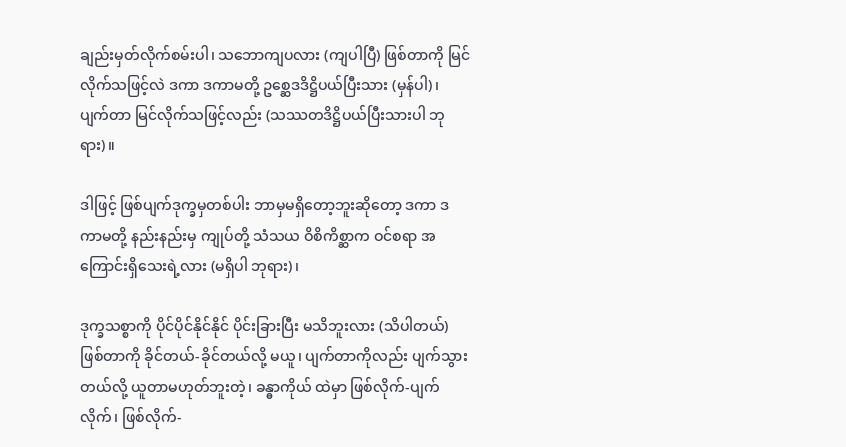ချည်းမှတ်လိုက်စမ်းပါ၊ သဘောကျပလား (ကျပါပြီ) ဖြစ်တာကို မြင်လိုက်သဖြင့်လဲ ဒကာ ဒကာမတို့ ဥစ္ဆေဒဒိဋ္ဌိပယ်ပြီးသား (မှန်ပါ)၊ ပျက်တာ မြင်လိုက်သဖြင့်လည်း (သဿတဒိဋ္ဌိပယ်ပြီးသားပါ ဘုရား)။

ဒါဖြင့် ဖြစ်ပျက်ဒုက္ခမှတစ်ပါး ဘာမှမရှိတော့ဘူးဆိုတော့ ဒကာ ဒကာမတို့ နည်းနည်းမှ ကျုပ်တို့ သံသယ ဝိစိကိစ္ဆာက ဝင်စရာ အကြောင်းရှိသေးရဲ့လား (မရှိပါ ဘုရား)၊

ဒုက္ခသစ္စာကို ပိုင်ပိုင်နိုင်နိုင် ပိုင်းခြားပြီး မသိဘူးလား (သိပါတယ်) ဖြစ်တာကို ခိုင်တယ်-ခိုင်တယ်လို့ မယူ၊ ပျက်တာကိုလည်း ပျက်သွားတယ်လို့ ယူတာမဟုတ်ဘူးတဲ့၊ ခန္ဓာကိုယ် ထဲမှာ ဖြစ်လိုက်-ပျက်လိုက်၊ ဖြစ်လိုက်-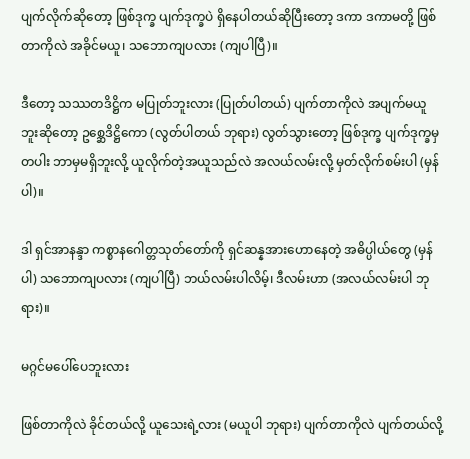ပျက်လိုက်ဆိုတော့ ဖြစ်ဒုက္ခ ပျက်ဒုက္ခပဲ ရှိနေပါတယ်ဆိုပြီးတော့ ဒကာ ဒကာမတို့ ဖြစ်တာကိုလဲ အခိုင်မယူ၊ သဘောကျပလား (ကျပါပြီ)။

ဒီတော့ သဿတဒိဋ္ဌိက မပြုတ်ဘူးလား (ပြုတ်ပါတယ်) ပျက်တာကိုလဲ အပျက်မယူဘူးဆိုတော့ ဥစ္ဆေဒိဋ္ဌိကော (လွတ်ပါတယ် ဘုရား) လွတ်သွားတော့ ဖြစ်ဒုက္ခ ပျက်ဒုက္ခမှတပါး ဘာမှမရှိဘူးလို့ ယူလိုက်တဲ့အယူသည်လဲ အလယ်လမ်းလို့ မှတ်လိုက်စမ်းပါ (မှန်ပါ)။

ဒါ ရှင်အာနန္ဒာ ကစ္စာနဂေါတ္တသုတ်တော်ကို ရှင်ဆန္နအားဟောနေတဲ့ အဓိပ္ပါယ်တွေ (မှန်ပါ) သဘောကျပလား (ကျပါပြီ) ဘယ်လမ်းပါလိမ့်၊ ဒီလမ်းဟာ (အလယ်လမ်းပါ ဘုရား)။

မဂ္ဂင်မပေါ်ပေဘူးလား

ဖြစ်တာကိုလဲ ခိုင်တယ်လို့ ယူသေးရဲ့လား (မယူပါ ဘုရား) ပျက်တာကိုလဲ ပျက်တယ်လို့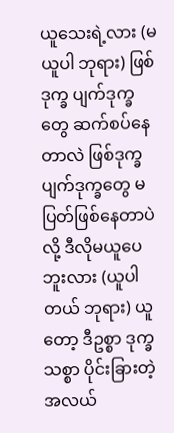ယူသေးရဲ့လား (မယူပါ ဘုရား) ဖြစ်ဒုက္ခ ပျက်ဒုက္ခတွေ ဆက်စပ်နေတာလဲ ဖြစ်ဒုက္ခ ပျက်ဒုက္ခတွေ မပြတ်ဖြစ်နေတာပဲလို့ ဒီလိုမယူပေဘူးလား (ယူပါတယ် ဘုရား) ယူတော့ ဒီဥစ္စာ ဒုက္ခသစ္စာ ပိုင်းခြားတဲ့ အလယ်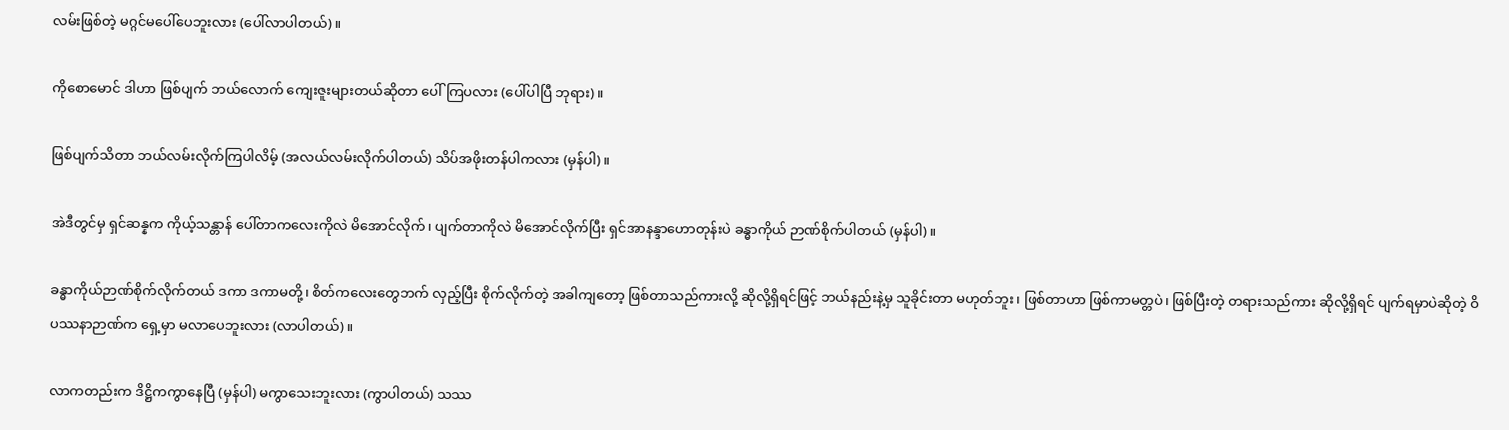လမ်းဖြစ်တဲ့ မဂ္ဂင်မပေါ်ပေဘူးလား (ပေါ်လာပါတယ်)။

ကိုစောမောင် ဒါဟာ ဖြစ်ပျက် ဘယ်လောက် ကျေးဇူးများတယ်ဆိုတာ ပေါ်ကြပလား (ပေါ်ပါပြီ ဘုရား)။

ဖြစ်ပျက်သိတာ ဘယ်လမ်းလိုက်ကြပါလိမ့် (အလယ်လမ်းလိုက်ပါတယ်) သိပ်အဖိုးတန်ပါကလား (မှန်ပါ)။

အဲဒီတွင်မှ ရှင်ဆန္နက ကိုယ့်သန္တာန် ပေါ်တာကလေးကိုလဲ မိအောင်လိုက်၊ ပျက်တာကိုလဲ မိအောင်လိုက်ပြီး ရှင်အာနန္ဒာဟောတုန်းပဲ ခန္ဓာကိုယ် ဉာဏ်စိုက်ပါတယ် (မှန်ပါ)။

ခန္ဓာကိုယ်ဉာဏ်စိုက်လိုက်တယ် ဒကာ ဒကာမတို့၊ စိတ်ကလေးတွေဘက် လှည့်ပြီး စိုက်လိုက်တဲ့ အခါကျတော့ ဖြစ်တာသည်ကားလို့ ဆိုလို့ရှိရင်ဖြင့် ဘယ်နည်းနဲ့မှ သူခိုင်းတာ မဟုတ်ဘူး၊ ဖြစ်တာဟာ ဖြစ်ကာမတ္တပဲ၊ ဖြစ်ပြီးတဲ့ တရားသည်ကား ဆိုလို့ရှိရင် ပျက်ရမှာပဲဆိုတဲ့ ဝိပဿနာဉာဏ်က ရှေ့မှာ မလာပေဘူးလား (လာပါတယ်)။

လာကတည်းက ဒိဋ္ဌိကကွာနေပြီ (မှန်ပါ) မကွာသေးဘူးလား (ကွာပါတယ်) သဿ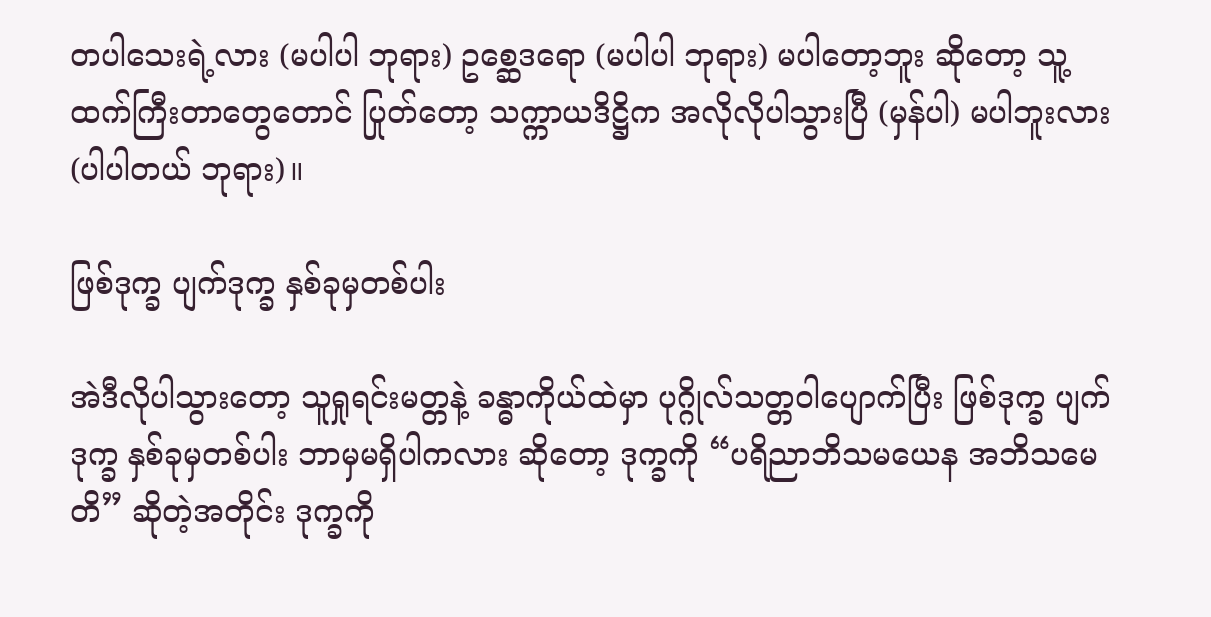တပါသေးရဲ့လား (မပါပါ ဘုရား) ဥစ္ဆေဒရော (မပါပါ ဘုရား) မပါတော့ဘူး ဆိုတော့ သူ့ထက်ကြီးတာတွေတောင် ပြုတ်တော့ သက္ကာယဒိဋ္ဌိက အလိုလိုပါသွားပြီ (မှန်ပါ) မပါဘူးလား (ပါပါတယ် ဘုရား)။

ဖြစ်ဒုက္ခ ပျက်ဒုက္ခ နှစ်ခုမှတစ်ပါး

အဲဒီလိုပါသွားတော့ သူရှုရင်းမတ္တနဲ့ ခန္ဓာကိုယ်ထဲမှာ ပုဂ္ဂိုလ်သတ္တဝါပျောက်ပြီး ဖြစ်ဒုက္ခ ပျက်ဒုက္ခ နှစ်ခုမှတစ်ပါး ဘာမှမရှိပါကလား ဆိုတော့ ဒုက္ခကို “ပရိညာဘိသမယေန အဘိသမေတိ” ဆိုတဲ့အတိုင်း ဒုက္ခကို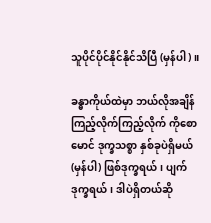သူပိုင်ပိုင်နိုင်နိုင်သိပြီ (မှန်ပါ)။

ခန္ဓာကိုယ်ထဲမှာ ဘယ်လိုအချိန် ကြည့်လိုက်ကြည့်လိုက် ကိုစောမောင် ဒုက္ခသစ္စာ နှစ်ခုပဲရှိမယ် (မှန်ပါ) ဖြစ်ဒုက္ခရယ်၊ ပျက်ဒုက္ခရယ်၊ ဒါပဲရှိတယ်ဆို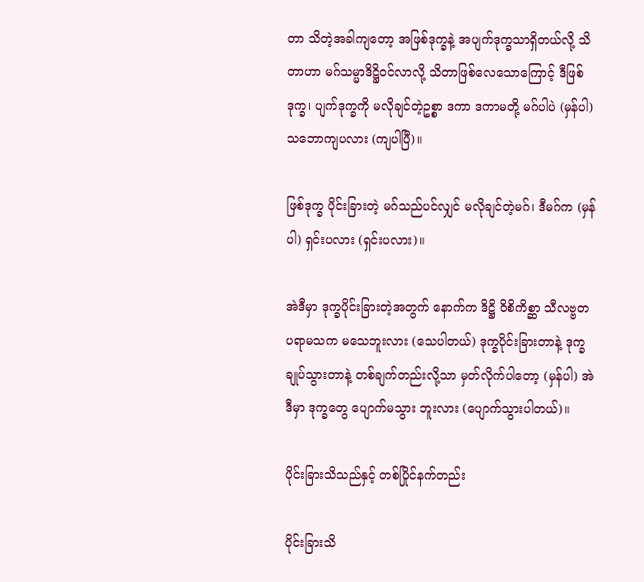တာ သိတဲ့အခါကျတော့ အဖြစ်ဒုက္ခနဲ့ အပျက်ဒုက္ခသာရှိတယ်လို့ သိတာဟာ မဂ်သမ္မာဒိဋ္ဌိဝင်လာလို့ သိတာဖြစ်လေသောကြောင့် ဒီဖြစ်ဒုက္ခ၊ ပျက်ဒုက္ခကို မလိုချင်တဲ့ဥစ္စာ ဒကာ ဒကာမတို့ မဂ်ပါပဲ (မှန်ပါ) သဘောကျပလား (ကျပါပြီ)။

ဖြစ်ဒုက္ခ ပိုင်းခြားတဲ့ မဂ်သည်ပင်လျှင် မလိုချင်တဲ့မဂ်၊ ဒီမဂ်က (မှန်ပါ) ရှင်းပလား (ရှင်းပလား)။

အဲဒီမှာ ဒုက္ခပိုင်းခြားတဲ့အတွက် နောက်က ဒိဋ္ဌိ ဝိစိကိစ္ဆာ သီလဗ္ဗတပရာမသက မသေဘူးလား (သေပါတယ်) ဒုက္ခပိုင်းခြားတာနဲ့ ဒုက္ခချုပ်သွားတာနဲ့ တစ်ချက်တည်းလို့သာ မှတ်လိုက်ပါတော့ (မှန်ပါ) အဲဒီမှာ ဒုက္ခတွေ ပျောက်မသွား ဘူးလား (ပျောက်သွားပါတယ်)။

ပိုင်းခြားသိသည်နှင့် တစ်ပြိုင်နက်တည်း

ပိုင်းခြားသိ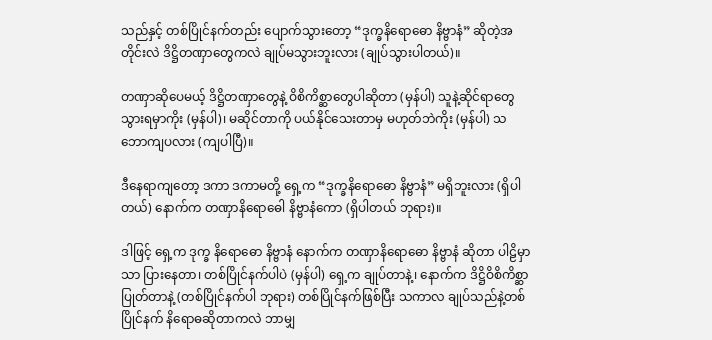သည်နှင့် တစ်ပြိုင်နက်တည်း ပျောက်သွားတော့ “ဒုက္ခနိရောဓော နိဗ္ဗာနံ” ဆိုတဲ့အတိုင်းလဲ ဒိဋ္ဌိတဏှာတွေကလဲ ချုပ်မသွားဘူးလား (ချုပ်သွားပါတယ်)။

တဏှာဆိုပေမယ့် ဒိဋ္ဌိတဏှာတွေနဲ့ ဝိစိကိစ္ဆာတွေပါဆိုတာ (မှန်ပါ) သူနဲ့ဆိုင်ရာတွေ သွားရမှာကိုး (မှန်ပါ)၊ မဆိုင်တာကို ပယ်နိုင်သေးတာမှ မဟုတ်ဘဲကိုး (မှန်ပါ) သဘောကျပလား (ကျပါပြီ)။

ဒီနေရာကျတော့ ဒကာ ဒကာမတို့ ရှေ့က “ဒုက္ခနိရောဓော နိဗ္ဗာနံ” မရှိဘူးလား (ရှိပါတယ်) နောက်က တဏှာနိရောဓေါ နိဗ္ဗာနံကော (ရှိပါတယ် ဘုရား)။

ဒါဖြင့် ရှေ့က ဒုက္ခ နိရောဓော နိဗ္ဗာနံ နောက်က တဏှာနိရောဓော နိဗ္ဗာနံ ဆိုတာ ပါဠိမှာသာ ပြားနေတာ၊ တစ်ပြိုင်နက်ပါပဲ (မှန်ပါ) ရှေ့က ချုပ်တာနဲ့၊ နောက်က ဒိဋ္ဌိဝိစိကိစ္ဆာ ပြုတ်တာနဲ့ (တစ်ပြိုင်နက်ပါ ဘုရား) တစ်ပြိုင်နက်ဖြစ်ပြီး သကာလ ချုပ်သည်နဲ့တစ်ပြိုင်နက် နိရောဓဆိုတာကလဲ ဘာမျှ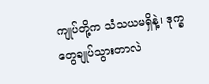ကျုပ်တို့က သံသယမရှိနဲ့၊ ဒုက္ခတွေချုပ်သွားတာလဲ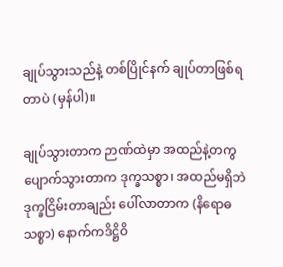ချုပ်သွားသည်နဲ့ တစ်ပြိုင်နက် ချုပ်တာဖြစ်ရတာပဲ (မှန်ပါ)။

ချုပ်သွားတာက ဉာဏ်ထဲမှာ အထည်နဲ့တကွ ပျောက်သွားတာက ဒုက္ခသစ္စာ၊ အထည်မရှိဘဲ ဒုက္ခငြိမ်းတာချည်း ပေါ်လာတာက (နိရောဓ သစ္စာ) နောက်ကဒိဋ္ဌိဝိ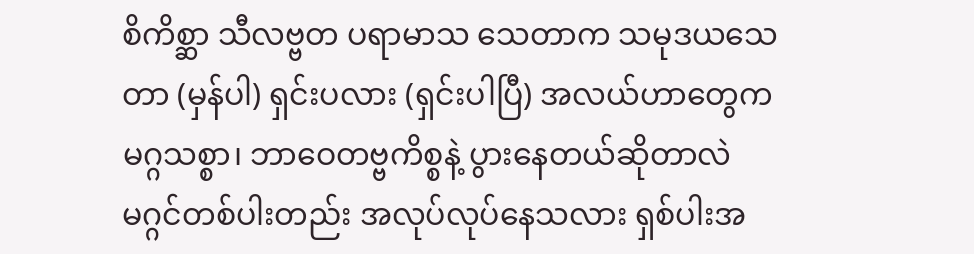စိကိစ္ဆာ သီလဗ္ဗတ ပရာမာသ သေတာက သမုဒယသေတာ (မှန်ပါ) ရှင်းပလား (ရှင်းပါပြီ) အလယ်ဟာတွေက မဂ္ဂသစ္စာ၊ ဘာဝေတဗ္ဗကိစ္စနဲ့ ပွားနေတယ်ဆိုတာလဲ မဂ္ဂင်တစ်ပါးတည်း အလုပ်လုပ်နေသလား ရှစ်ပါးအ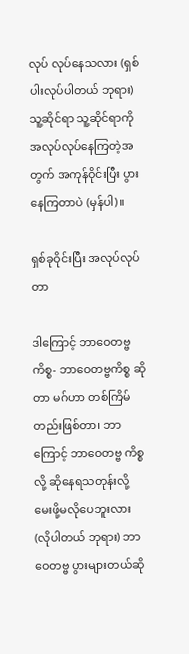လုပ် လုပ်နေသလား (ရှစ်ပါးလုပ်ပါတယ် ဘုရား) သူ့ဆိုင်ရာ သူ့ဆိုင်ရာကို အလုပ်လုပ်နေကြတဲ့အတွက် အကုန်ဝိုင်းပြီး ပွားနေကြတာပဲ (မှန်ပါ)။

ရှစ်ခုဝိုင်းပြီး အလုပ်လုပ်တာ

ဒါကြောင့် ဘာဝေတဗ္ဗကိစ္စ- ဘာဝေတဗ္ဗကိစ္စ ဆိုတာ မဂ်ဟာ တစ်ကြိမ်တည်းဖြစ်တာ၊ ဘာကြောင့် ဘာဝေတဗ္ဗ ကိစ္စလို့ ဆိုနေရသတုန်းလို့ မေးဖို့မလိုပေဘူးလား (လိုပါတယ် ဘုရား) ဘာဝေတဗ္ဗ ပွားများတယ်ဆို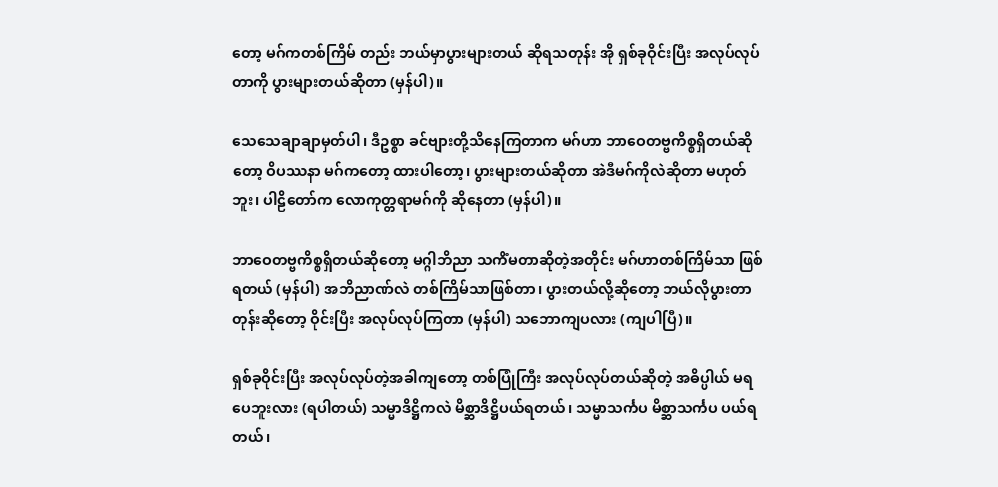တော့ မဂ်ကတစ်ကြိမ် တည်း ဘယ်မှာပွားများတယ် ဆိုရသတုန်း အို ရှစ်ခုဝိုင်းပြီး အလုပ်လုပ်တာကို ပွားများတယ်ဆိုတာ (မှန်ပါ)။

သေသေချာချာမှတ်ပါ၊ ဒီဥစ္စာ ခင်ဗျားတို့သိနေကြတာက မဂ်ဟာ ဘာဝေတဗ္ဗကိစ္စရှိတယ်ဆိုတော့ ဝိပဿနာ မဂ်ကတော့ ထားပါတော့၊ ပွားများတယ်ဆိုတာ အဲဒီမဂ်ကိုလဲဆိုတာ မဟုတ်ဘူး၊ ပါဠိတော်က လောကုတ္တရာမဂ်ကို ဆိုနေတာ (မှန်ပါ)။

ဘာဝေတဗ္ဗကိစ္စရှိတယ်ဆိုတော့ မဂ္ဂါဘိညာ သကိံမတာဆိုတဲ့အတိုင်း မဂ်ဟာတစ်ကြိမ်သာ ဖြစ်ရတယ် (မှန်ပါ) အဘိညာဏ်လဲ တစ်ကြိမ်သာဖြစ်တာ၊ ပွားတယ်လို့ဆိုတော့ ဘယ်လိုပွားတာတုန်းဆိုတော့ ဝိုင်းပြီး အလုပ်လုပ်ကြတာ (မှန်ပါ) သဘောကျပလား (ကျပါပြီ)။

ရှစ်ခုဝိုင်းပြီး အလုပ်လုပ်တဲ့အခါကျတော့ တစ်ပြုံကြီး အလုပ်လုပ်တယ်ဆိုတဲ့ အဓိပ္ပါယ် မရပေဘူးလား (ရပါတယ်) သမ္မာဒိဋ္ဌိကလဲ မိစ္ဆာဒိဋ္ဌိပယ်ရတယ်၊ သမ္မာသင်္ကပ မိစ္ဆာသင်္ကပ ပယ်ရတယ်၊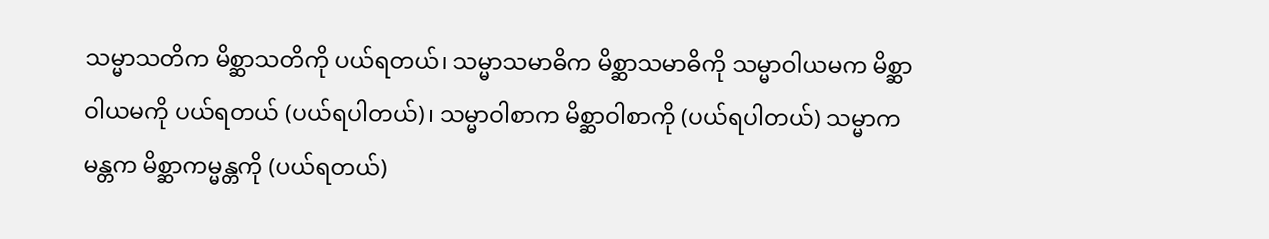သမ္မာသတိက မိစ္ဆာသတိကို ပယ်ရတယ်၊ သမ္မာသမာဓိက မိစ္ဆာသမာဓိကို သမ္မာဝါယမက မိစ္ဆာဝါယမကို ပယ်ရတယ် (ပယ်ရပါတယ်)၊ သမ္မာဝါစာက မိစ္ဆာဝါစာကို (ပယ်ရပါတယ်) သမ္မာကမန္တက မိစ္ဆာကမ္မန္တကို (ပယ်ရတယ်)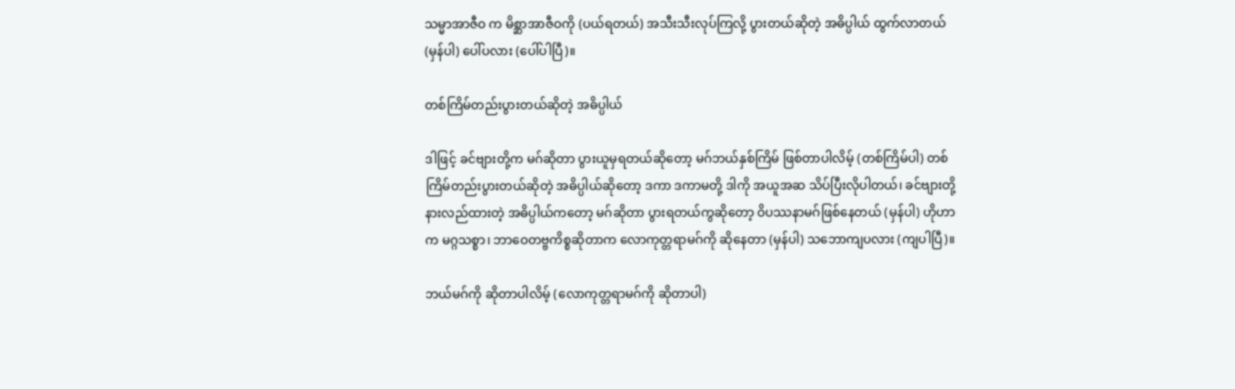သမ္မာအာဇီဝ က မိစ္ဆာအာဇီဝကို (ပယ်ရတယ်) အသီးသီးလုပ်ကြလို့ ပွားတယ်ဆိုတဲ့ အဓိပ္ပါယ် ထွက်လာတယ် (မှန်ပါ) ပေါ်ပလား (ပေါ်ပါပြီ)။

တစ်ကြိမ်တည်းပွားတယ်ဆိုတဲ့ အဓိပ္ပါယ်

ဒါဖြင့် ခင်ဗျားတို့က မဂ်ဆိုတာ ပွားယူမှရတယ်ဆိုတော့ မဂ်ဘယ်နှစ်ကြိမ် ဖြစ်တာပါလိမ့် (တစ်ကြိမ်ပါ) တစ်ကြိမ်တည်းပွားတယ်ဆိုတဲ့ အဓိပ္ပါယ်ဆိုတော့ ဒကာ ဒကာမတို့ ဒါကို အယူအဆ သိပ်ပြီးလိုပါတယ်၊ ခင်ဗျားတို့ နားလည်ထားတဲ့ အဓိပ္ပါယ်ကတော့ မဂ်ဆိုတာ ပွားရတယ်ကွဆိုတော့ ဝိပဿနာမဂ်ဖြစ်နေတယ် (မှန်ပါ) ဟိုဟာက မဂ္ဂသစ္စာ၊ ဘာဝေတဗ္ဗကိစ္စဆိုတာက လောကုတ္တရာမဂ်ကို ဆိုနေတာ (မှန်ပါ) သဘောကျပလား (ကျပါပြီ)။

ဘယ်မဂ်ကို ဆိုတာပါလိမ့် (လောကုတ္တရာမဂ်ကို ဆိုတာပါ)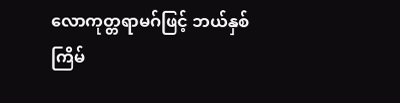လောကုတ္တရာမဂ်ဖြင့် ဘယ်နှစ်ကြိမ်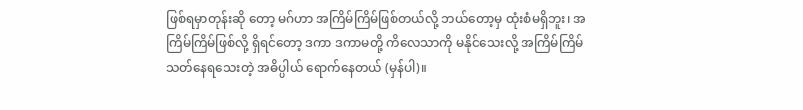ဖြစ်ရမှာတုန်းဆို တော့ မဂ်ဟာ အကြိမ်ကြိမ်ဖြစ်တယ်လို့ ဘယ်တော့မှ ထုံးစံမရှိဘူး၊ အကြိမ်ကြိမ်ဖြစ်လို့ ရှိရင်တော့ ဒကာ ဒကာမတို့ ကိလေသာကို မနိုင်သေးလို့ အကြိမ်ကြိမ် သတ်နေရသေးတဲ့ အဓိပ္ပါယ် ရောက်နေတယ် (မှန်ပါ)။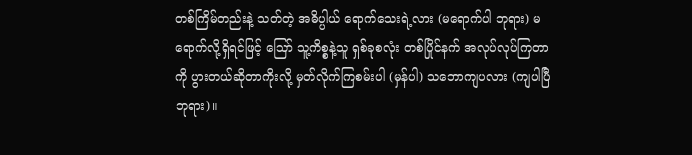တစ်ကြိမ်တည်းနဲ့ သတ်တဲ့ အဓိပ္ပါယ် ရောက်သေးရဲ့လား (မရောက်ပါ ဘုရား) မရောက်လို့ရှိရင်ဖြင့် ဪ သူ့ကိစ္စနဲ့သူ ရှစ်ခုစလုံး တစ်ပြိုင်နက် အလုပ်လုပ်ကြတာကို ပွားတယ်ဆိုတာကိုးလို့ မှတ်လိုက်ကြစမ်းပါ (မှန်ပါ) သဘောကျပလား (ကျပါပြီ ဘုရား)။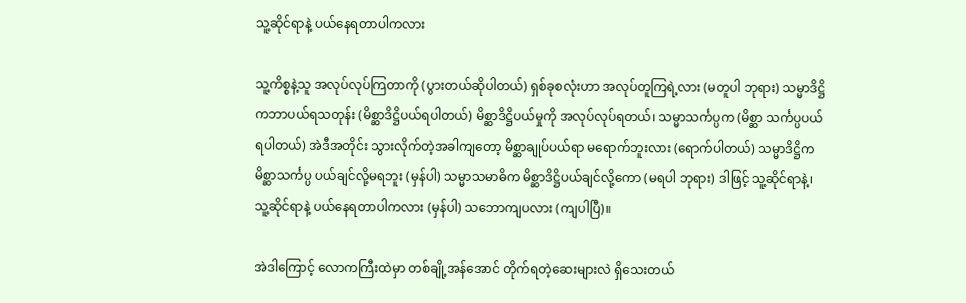သူ့ဆိုင်ရာနဲ့ ပယ်နေရတာပါကလား

သူ့ကိစ္စနဲ့သူ အလုပ်လုပ်ကြတာကို (ပွားတယ်ဆိုပါတယ်) ရှစ်ခုစလုံးဟာ အလုပ်တူကြရဲ့လား (မတူပါ ဘုရား) သမ္မာဒိဋ္ဌိကဘာပယ်ရသတုန်း (မိစ္ဆာဒိဋ္ဌိပယ်ရပါတယ်) မိစ္ဆာဒိဋ္ဌိပယ်မှုကို အလုပ်လုပ်ရတယ်၊ သမ္မာသင်္ကပ္ပက (မိစ္ဆာ သင်္ကပ္ပပယ်ရပါတယ်) အဲဒီအတိုင်း သွားလိုက်တဲ့အခါကျတော့ မိစ္ဆာချုပ်ပယ်ရာ မရောက်ဘူးလား (ရောက်ပါတယ်) သမ္မာဒိဋ္ဌိက မိစ္ဆာသင်္ကပ္ပ ပယ်ချင်လို့မရဘူး (မှန်ပါ) သမ္မာသမာဓိက မိစ္ဆာဒိဋ္ဌိပယ်ချင်လို့ကော (မရပါ ဘုရား) ဒါဖြင့် သူ့ဆိုင်ရာနဲ့၊ သူ့ဆိုင်ရာနဲ့ ပယ်နေရတာပါကလား (မှန်ပါ) သဘောကျပလား (ကျပါပြီ)။

အဲဒါကြောင့် လောကကြီးထဲမှာ တစ်ချို့အန်အောင် တိုက်ရတဲ့ဆေးများလဲ ရှိသေးတယ်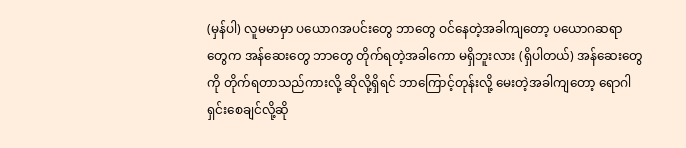(မှန်ပါ) လူမမာမှာ ပယောဂအပင်းတွေ ဘာတွေ ဝင်နေတဲ့အခါကျတော့ ပယောဂဆရာတွေက အန်ဆေးတွေ ဘာတွေ တိုက်ရတဲ့အခါကော မရှိဘူးလား (ရှိပါတယ်) အန်ဆေးတွေကို တိုက်ရတာသည်ကားလို့ ဆိုလို့ရှိရင် ဘာကြောင့်တုန်းလို့ မေးတဲ့အခါကျတော့ ရောဂါရှင်းစေချင်လို့ဆို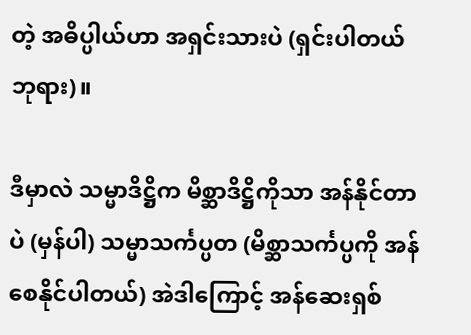တဲ့ အဓိပ္ပါယ်ဟာ အရှင်းသားပဲ (ရှင်းပါတယ် ဘုရား)။

ဒီမှာလဲ သမ္မာဒိဋ္ဌိက မိစ္ဆာဒိဋ္ဌိကိုသာ အန်နိုင်တာပဲ (မှန်ပါ) သမ္မာသင်္ကပ္ပတ (မိစ္ဆာသင်္ကပ္ပကို အန်စေနိုင်ပါတယ်) အဲဒါကြောင့် အန်ဆေးရှစ်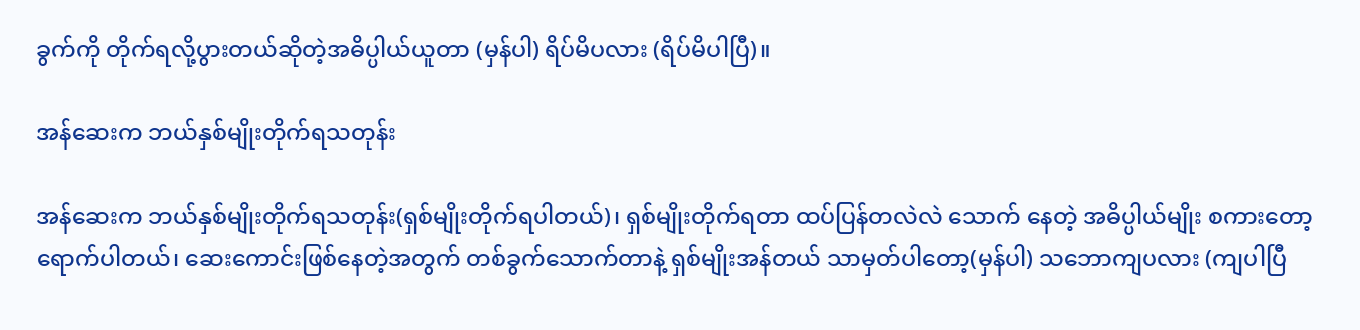ခွက်ကို တိုက်ရလို့ပွားတယ်ဆိုတဲ့အဓိပ္ပါယ်ယူတာ (မှန်ပါ) ရိပ်မိပလား (ရိပ်မိပါပြီ)။

အန်ဆေးက ဘယ်နှစ်မျိုးတိုက်ရသတုန်း

အန်ဆေးက ဘယ်နှစ်မျိုးတိုက်ရသတုန်း(ရှစ်မျိုးတိုက်ရပါတယ်)၊ ရှစ်မျိုးတိုက်ရတာ ထပ်ပြန်တလဲလဲ သောက် နေတဲ့ အဓိပ္ပါယ်မျိုး စကားတော့ ရောက်ပါတယ်၊ ဆေးကောင်းဖြစ်နေတဲ့အတွက် တစ်ခွက်သောက်တာနဲ့ ရှစ်မျိုးအန်တယ် သာမှတ်ပါတော့(မှန်ပါ) သဘောကျပလား (ကျပါပြီ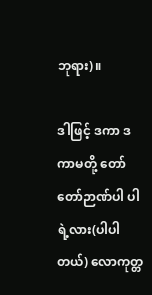ဘုရား)။

ဒါဖြင့် ဒကာ ဒကာမတို့ တော်တော်ဉာဏ်ပါ ပါရဲ့လား(ပါပါတယ်) လောကုတ္တ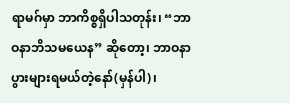ရာမဂ်မှာ ဘာကိစ္စရှိပါသတုန်း၊ “ဘာဝနာဘိသမယေန” ဆိုတော့၊ ဘာဝနာပွားများရမယ်တဲ့နော်(မှန်ပါ)၊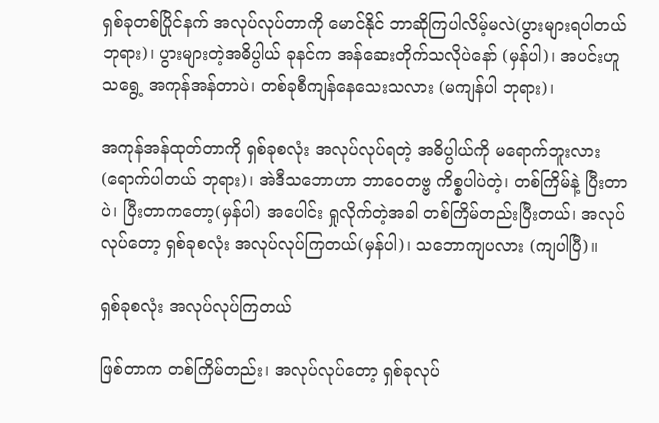ရှစ်ခုတစ်ပြိုင်နက် အလုပ်လုပ်တာကို မောင်နိုင် ဘာဆိုကြပါလိမ့်မလဲ(ပွားများရပါတယ် ဘုရား)၊ ပွားများတဲ့အဓိပ္ပါယ် ခုနင်က အန်ဆေးတိုက်သလိုပဲနော် (မှန်ပါ)၊ အပင်းဟူသရွေ့ အကုန်အန်တာပဲ၊ တစ်ခုစီကျန်နေသေးသလား (မကျန်ပါ ဘုရား)၊

အကုန်အန်ထုတ်တာကို ရှစ်ခုစလုံး အလုပ်လုပ်ရတဲ့ အဓိပ္ပါယ်ကို မရောက်ဘူးလား (ရောက်ပါတယ် ဘုရား)၊ အဲဒီသဘောဟာ ဘာဝေတဗ္ဗ ကိစ္စပါပဲတဲ့၊ တစ်ကြိမ်နဲ့ ပြီးတာပဲ၊ ပြီးတာကတော့(မှန်ပါ) အပေါင်း ရှုလိုက်တဲ့အခါ တစ်ကြိမ်တည်းပြီးတယ်၊ အလုပ်လုပ်တော့ ရှစ်ခုစလုံး အလုပ်လုပ်ကြတယ်(မှန်ပါ)၊ သဘောကျပလား (ကျပါပြီ)။

ရှစ်ခုစလုံး အလုပ်လုပ်ကြတယ်

ဖြစ်တာက တစ်ကြိမ်တည်း၊ အလုပ်လုပ်တော့ ရှစ်ခုလုပ်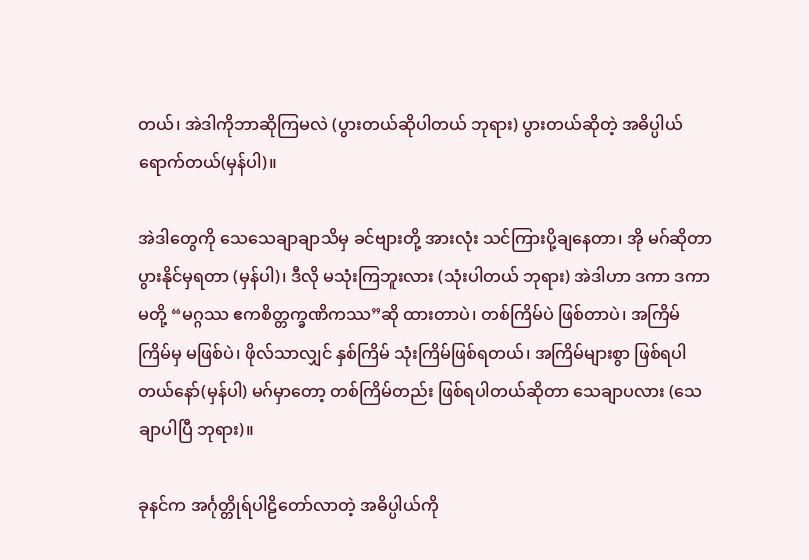တယ်၊ အဲဒါကိုဘာဆိုကြမလဲ (ပွားတယ်ဆိုပါတယ် ဘုရား) ပွားတယ်ဆိုတဲ့ အဓိပ္ပါယ်ရောက်တယ်(မှန်ပါ)။

အဲဒါတွေကို သေသေချာချာသိမှ ခင်ဗျားတို့ အားလုံး သင်ကြားပို့ချနေတာ၊ အို မဂ်ဆိုတာ ပွားနိုင်မှရတာ (မှန်ပါ)၊ ဒီလို မသုံးကြဘူးလား (သုံးပါတယ် ဘုရား) အဲဒါဟာ ဒကာ ဒကာမတို့ “မဂ္ဂဿ ဧကစိတ္တက္ခဏိကဿ”ဆို ထားတာပဲ၊ တစ်ကြိမ်ပဲ ဖြစ်တာပဲ၊ အကြိမ်ကြိမ်မှ မဖြစ်ပဲ၊ ဖိုလ်သာလျှင် နှစ်ကြိမ် သုံးကြိမ်ဖြစ်ရတယ်၊ အကြိမ်များစွာ ဖြစ်ရပါတယ်နော်(မှန်ပါ) မဂ်မှာတော့ တစ်ကြိမ်တည်း ဖြစ်ရပါတယ်ဆိုတာ သေချာပလား (သေချာပါပြီ ဘုရား)။

ခုနင်က အင်္ဂုတ္တိုရ်ပါဠိတော်လာတဲ့ အဓိပ္ပါယ်ကို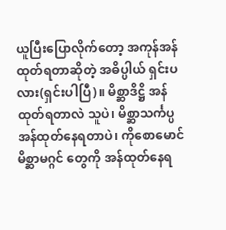ယူပြီးပြောလိုက်တော့ အကုန်အန်ထုတ်ရတာဆိုတဲ့ အဓိပ္ပါယ် ရှင်းပလား(ရှင်းပါပြီ)။ မိစ္ဆာဒိဋ္ဌိ အန်ထုတ်ရတာလဲ သူပဲ၊ မိစ္ဆာသင်္ကပ္ပအန်ထုတ်နေရတာပဲ၊ ကိုစောမောင် မိစ္ဆာမဂ္ဂင် တွေကို အန်ထုတ်နေရ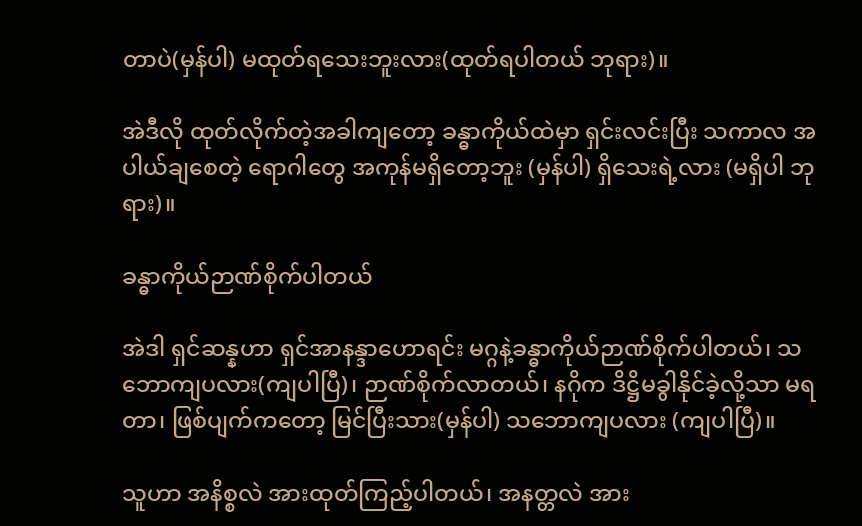တာပဲ(မှန်ပါ) မထုတ်ရသေးဘူးလား(ထုတ်ရပါတယ် ဘုရား)။

အဲဒီလို ထုတ်လိုက်တဲ့အခါကျတော့ ခန္ဓာကိုယ်ထဲမှာ ရှင်းလင်းပြီး သကာလ အပါယ်ချစေတဲ့ ရောဂါတွေ အကုန်မရှိတော့ဘူး (မှန်ပါ) ရှိသေးရဲ့လား (မရှိပါ ဘုရား)။

ခန္ဓာကိုယ်ဉာဏ်စိုက်ပါတယ်

အဲဒါ ရှင်ဆန္နဟာ ရှင်အာနန္ဒာဟောရင်း မဂ္ဂနဲ့ခန္ဓာကိုယ်ဉာဏ်စိုက်ပါတယ်၊ သဘောကျပလား(ကျပါပြီ)၊ ဉာဏ်စိုက်လာတယ်၊ နဂိုက ဒိဋ္ဌိမခွါနိုင်ခဲ့လို့သာ မရတာ၊ ဖြစ်ပျက်ကတော့ မြင်ပြီးသား(မှန်ပါ) သဘောကျပလား (ကျပါပြီ)။

သူဟာ အနိစ္စလဲ အားထုတ်ကြည့်ပါတယ်၊ အနတ္တလဲ အား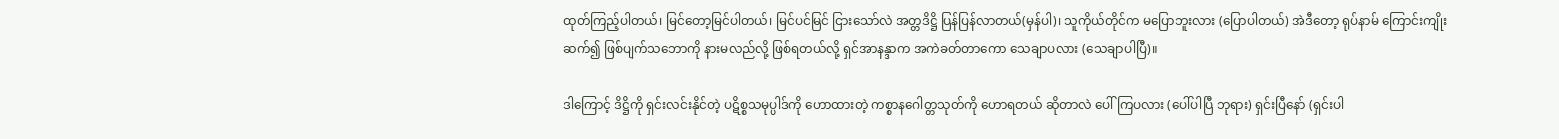ထုတ်ကြည့်ပါတယ်၊ မြင်တော့မြင်ပါတယ်၊ မြင်ပင်မြင် ငြားသော်လဲ အတ္တဒိဋ္ဌိ ပြန်ပြန်လာတယ်(မှန်ပါ)၊ သူကိုယ်တိုင်က မပြောဘူးလား (ပြောပါတယ်) အဲဒီတော့ ရုပ်နာမ် ကြောင်းကျိုးဆက်၍ ဖြစ်ပျက်သဘောကို နားမလည်လို့ ဖြစ်ရတယ်လို့ ရှင်အာနန္ဒာက အကဲခတ်တာကော သေချာပလား (သေချာပါပြီ)။

ဒါကြောင့် ဒိဋ္ဌိကို ရှင်းလင်းနိုင်တဲ့ ပဋိစ္စသမုပ္ပါဒ်ကို ဟောထားတဲ့ ကစ္စာနဂေါတ္တသုတ်ကို ဟောရတယ် ဆိုတာလဲ ပေါ်ကြပလား (ပေါ်ပါပြီ ဘုရား) ရှင်းပြီနော် (ရှင်းပါ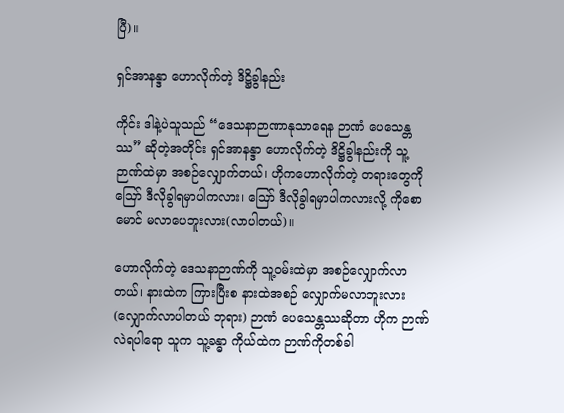ပြီ)။

ရှင်အာနန္ဒာ ဟောလိုက်တဲ့ ဒိဋ္ဌိခွါနည်း

ကိုင်း ဒါနဲ့ပဲသူသည် “ဒေသနာဉာဏာနုသာရေန ဉာဏံ ပေသေန္တဿ” ဆိုတဲ့အတိုင်း ရှင်အာနန္ဒာ ဟောလိုက်တဲ့ ဒိဋ္ဌိခွါနည်းကို သူ့ဉာဏ်ထဲမှာ အစဉ်လျှောက်တယ်၊ ဟိုကဟောလိုက်တဲ့ တရားတွေကို ဪ ဒီလိုခွါရမှာပါကလား၊ ဪ ဒီလိုခွါရမှာပါကလားလို့ ကိုစောမောင် မလာပေဘူးလား(လာပါတယ်)။

ဟောလိုက်တဲ့ ဒေသနာဉာဏ်ကို သူ့ဝမ်းထဲမှာ အစဉ်လျှောက်လာတယ်၊ နားထဲက ကြားပြီးစ နားထဲအစဉ် လျှောက်မလာဘူးလား(လျှောက်လာပါတယ် ဘုရား) ဉာဏံ ပေသေန္တဿဆိုတာ ဟိုက ဉာဏ်လဲရပါရော သူက သူ့ခန္ဓာ ကိုယ်ထဲက ဉာဏ်ကိုတစ်ခါ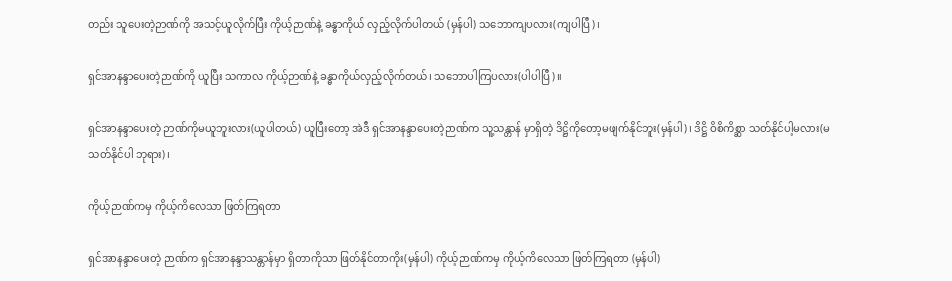တည်း သူပေးတဲ့ဉာဏ်ကို အသင့်ယူလိုက်ပြီး ကိုယ့်ဉာဏ်နဲ့ ခန္ဓာကိုယ် လှည့်လိုက်ပါတယ် (မှန်ပါ) သဘောကျပလား(ကျပါပြီ)၊

ရှင်အာနန္ဒာပေးတဲ့ဉာဏ်ကို ယူပြီး သကာလ ကိုယ့်ဉာဏ်နဲ့ ခန္ဓာကိုယ်လှည့်လိုက်တယ်၊ သဘောပါကြပလား(ပါပါပြီ)။

ရှင်အာနန္ဒာပေးတဲ့ ဉာဏ်ကိုမယူဘူးလား(ယူပါတယ်) ယူပြီးတော့ အဲဒီ ရှင်အာနန္ဒာပေးတဲ့ဉာဏ်က သူ့သန္တာန် မှာရှိတဲ့ ဒိဋ္ဌိကိုတော့မဖျက်နိုင်ဘူး(မှန်ပါ)၊ ဒိဋ္ဌိ ဝိစိကိစ္ဆာ သတ်နိုင်ပါ့မလား(မသတ်နိုင်ပါ ဘုရား)၊

ကိုယ့်ဉာဏ်ကမှ ကိုယ့်ကိလေသာ ဖြတ်ကြရတာ

ရှင်အာနန္ဒာပေးတဲ့ ဉာဏ်က ရှင်အာနန္ဒာသန္တာန်မှာ ရှိတာကိုသာ ဖြတ်နိုင်တာကိုး(မှန်ပါ) ကိုယ့်ဉာဏ်ကမှ ကိုယ့်ကိလေသာ ဖြတ်ကြရတာ (မှန်ပါ)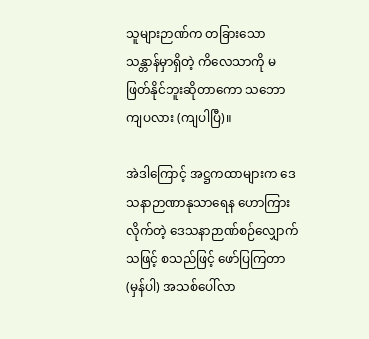သူများဉာဏ်က တခြားသောသန္တာန်မှာရှိတဲ့ ကိလေသာကို မဖြတ်နိုင်ဘူးဆိုတာကော သဘောကျပလား (ကျပါပြီ)။

အဲဒါကြောင့် အဋ္ဌကထာများက ဒေသနာဉာဏာနုသာရေန ဟောကြားလိုက်တဲ့ ဒေသနာဉာဏ်စဉ်လျှောက် သဖြင့် စသည်ဖြင့် ဖော်ပြကြတာ(မှန်ပါ) အသစ်ပေါ်လာ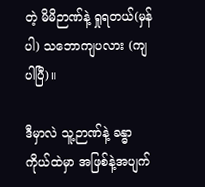တဲ့ မိမိဉာဏ်နဲ့ ရှုရတယ်(မှန်ပါ) သဘောကျပလား (ကျပါပြီ)။

ဒီမှာလဲ သူ့ဉာဏ်နဲ့ ခန္ဓာကိုယ်ထဲမှာ အဖြစ်နဲ့အပျက်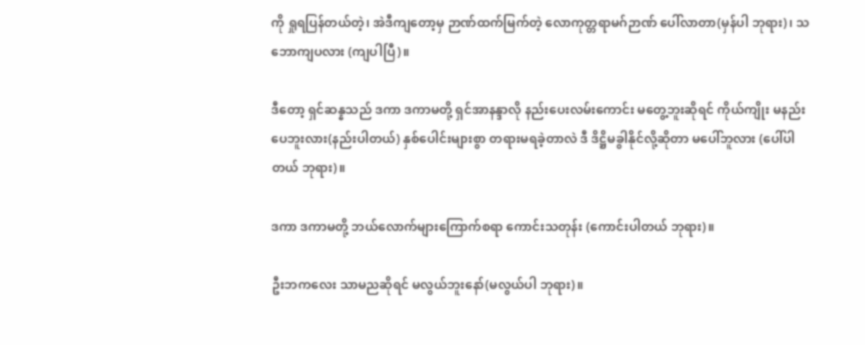ကို ရှုရပြန်တယ်တဲ့၊ အဲဒီကျတော့မှ ဉာဏ်ထက်မြက်တဲ့ လောကုတ္တရာမဂ်ဉာဏ် ပေါ်လာတာ(မှန်ပါ ဘုရား)၊ သဘောကျပလား (ကျပါပြီ)။

ဒီတော့ ရှင်ဆန္နသည် ဒကာ ဒကာမတို့ ရှင်အာနန္ဒာလို နည်းပေးလမ်းကောင်း မတွေ့ဘူးဆိုရင် ကိုယ်ကျိုး မနည်းပေဘူးလား(နည်းပါတယ်) နှစ်ပေါင်းများစွာ တရားမရခဲ့တာလဲ ဒီ ဒိဋ္ဌိမခွါနိုင်လို့ဆိုတာ မပေါ်ဘူလား (ပေါ်ပါ တယ် ဘုရား)။

ဒကာ ဒကာမတို့ ဘယ်လောက်များကြောက်စရာ ကောင်းသတုန်း (ကောင်းပါတယ် ဘုရား)။

ဦးဘကလေး သာမညဆိုရင် မလွယ်ဘူးနော်(မလွယ်ပါ ဘုရား)။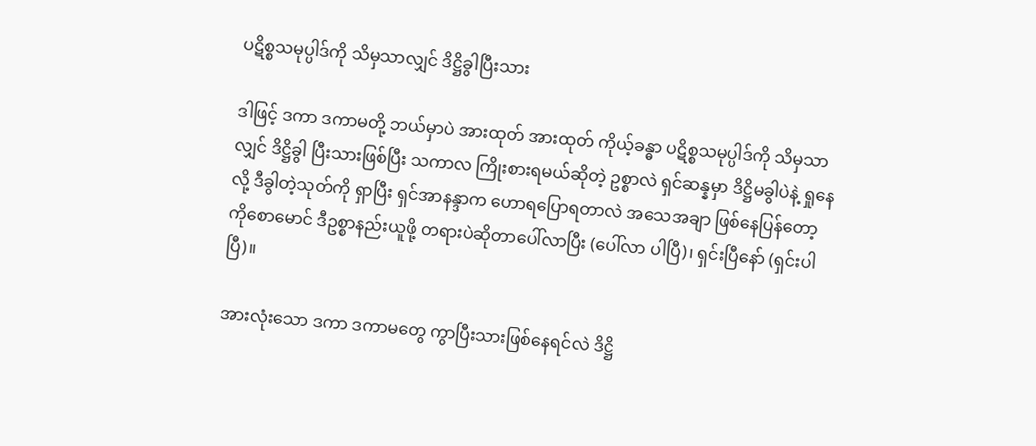ပဋိစ္စသမုပ္ပါဒ်ကို သိမှသာလျှင် ဒိဋ္ဌိခွါပြီးသား

ဒါဖြင့် ဒကာ ဒကာမတို့ ဘယ်မှာပဲ အားထုတ် အားထုတ် ကိုယ့်ခန္ဓာ ပဋိစ္စသမုပ္ပါဒ်ကို သိမှသာလျှင် ဒိဋ္ဌိခွါ ပြီးသားဖြစ်ပြီး သကာလ ကြိုးစားရမယ်ဆိုတဲ့ ဥစ္စာလဲ ရှင်ဆန္နမှာ ဒိဋ္ဌိမခွါပဲနဲ့ ရှုနေလို့ ဒီခွါတဲ့သုတ်ကို ရှာပြီး ရှင်အာနန္ဒာက ဟောရပြောရတာလဲ အသေအချာ ဖြစ်နေပြန်တော့ ကိုစောမောင် ဒီဥစ္စာနည်းယူဖို့ တရားပဲဆိုတာပေါ်လာပြီး (ပေါ်လာ ပါပြီ)၊ ရှင်းပြီနော် (ရှင်းပါပြီ)။

အားလုံးသော ဒကာ ဒကာမတွေ ကွာပြီးသားဖြစ်နေရင်လဲ ဒိဋ္ဌိ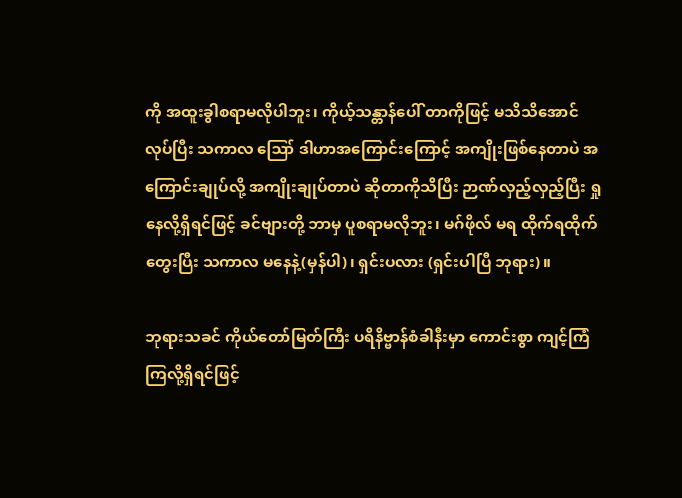ကို အထူးခွါစရာမလိုပါဘူး၊ ကိုယ့်သန္တာန်ပေါ် တာကိုဖြင့် မသိသိအောင် လုပ်ပြီး သကာလ ဪ ဒါဟာအကြောင်းကြောင့် အကျိုးဖြစ်နေတာပဲ အကြောင်းချုပ်လို့ အကျိုးချုပ်တာပဲ ဆိုတာကိုသိပြီး ဉာဏ်လှည့်လှည့်ပြီး ရှုနေလို့ရှိရင်ဖြင့် ခင်ဗျားတို့ ဘာမှ ပူစရာမလိုဘူး၊ မဂ်ဖိုလ် မရ ထိုက်ရထိုက် တွေးပြီး သကာလ မနေနဲ့(မှန်ပါ)၊ ရှင်းပလား (ရှင်းပါပြီ ဘုရား)။

ဘုရားသခင် ကိုယ်တော်မြတ်ကြီး ပရိနိဗ္ဗာန်စံခါနီးမှာ ကောင်းစွာ ကျင့်ကြံကြလို့ရှိရင်ဖြင့်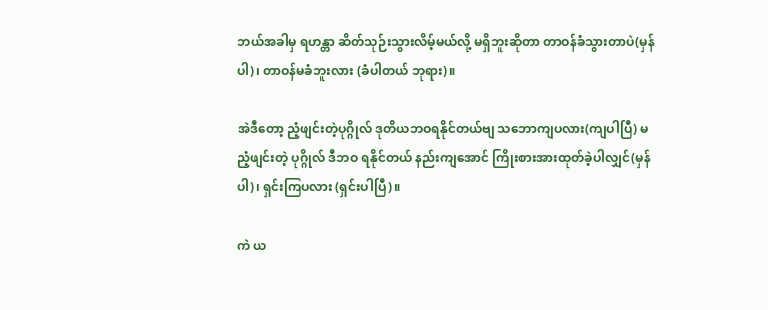ဘယ်အခါမှ ရဟန္တာ ဆိတ်သုဉ်းသွားလိမ့်မယ်လို့ မရှိဘူးဆိုတာ တာဝန်ခံသွားတာပဲ(မှန်ပါ)၊ တာဝန်မခံဘူးလား (ခံပါတယ် ဘုရား)။

အဲဒီတော့ ညံ့ဖျင်းတဲ့ပုဂ္ဂိုလ် ဒုတိယဘဝရနိုင်တယ်ဗျ သဘောကျပလား(ကျပါပြီ) မညံ့ဖျင်းတဲ့ ပုဂ္ဂိုလ် ဒီဘဝ ရနိုင်တယ် နည်းကျအောင် ကြိုးစားအားထုတ်ခဲ့ပါလျှင်(မှန်ပါ)၊ ရှင်းကြပလား (ရှင်းပါပြီ)။

ကဲ ယ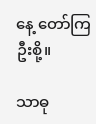နေ့ တော်ကြဦးစို့။

သာဓု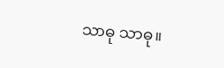သာဓု သာဓု။